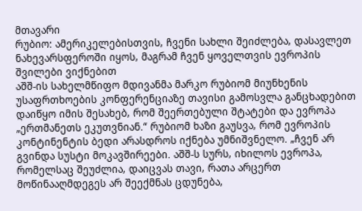მთავარი
რუბიო: ამერიკელებისთვის, ჩვენი სახლი შეიძლება, დასავლეთ ნახევარსფეროში იყოს, მაგრამ ჩვენ ყოველთვის ევროპის შვილები ვიქნებით
აშშ-ის სახელმწიფო მდივანმა მარკო რუბიომ მიუნხენის უსაფრთხოების კონფერენციაზე თავისი გამოსვლა განცხადებით დაიწყო იმის შესახებ, რომ შეერთებული შტატები და ევროპა „ერთმანეთს ეკუთვნიან.“ რუბიომ ხაზი გაუსვა, რომ ევროპის კონტინენტის ბედი არასდროს იქნება უმნიშვნელო. „ჩვენ არ გვინდა სუსტი მოკავშირეები. აშშ-ს სურს, იხილოს ევროპა, რომელსაც შეუძლია, დაიცვას თავი, რათა არცერთ მოწინააღმდეგეს არ შეექმნას ცდუნება,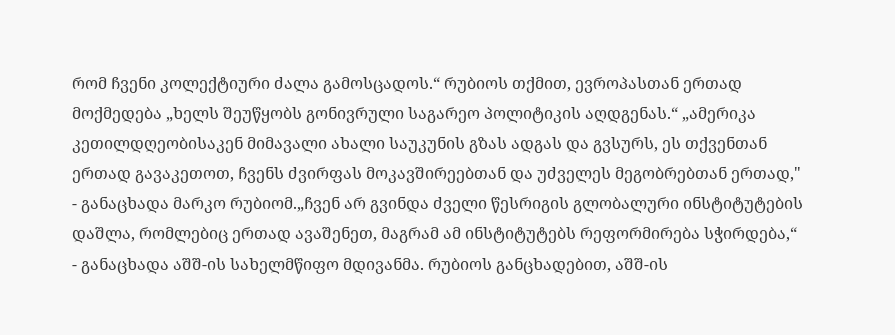რომ ჩვენი კოლექტიური ძალა გამოსცადოს.“ რუბიოს თქმით, ევროპასთან ერთად მოქმედება „ხელს შეუწყობს გონივრული საგარეო პოლიტიკის აღდგენას.“ „ამერიკა კეთილდღეობისაკენ მიმავალი ახალი საუკუნის გზას ადგას და გვსურს, ეს თქვენთან ერთად გავაკეთოთ, ჩვენს ძვირფას მოკავშირეებთან და უძველეს მეგობრებთან ერთად," - განაცხადა მარკო რუბიომ.„ჩვენ არ გვინდა ძველი წესრიგის გლობალური ინსტიტუტების დაშლა, რომლებიც ერთად ავაშენეთ, მაგრამ ამ ინსტიტუტებს რეფორმირება სჭირდება,“ - განაცხადა აშშ-ის სახელმწიფო მდივანმა. რუბიოს განცხადებით, აშშ-ის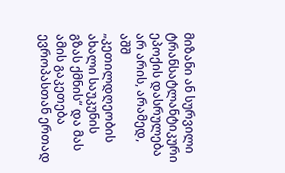მიზანი ან სურვილი ტრანსატლანტიკური ეპოქის დასრულება არ არის, არამედ, აშშ „კეთილდღეობის ახალი საუკუნის გზას ქმნის“ და მას ამის გაკეთება ევროპასთან ერთად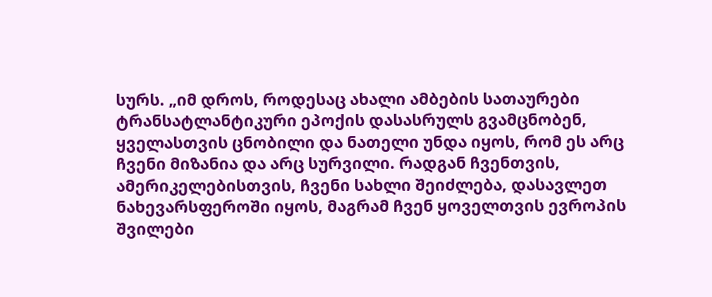სურს. „იმ დროს, როდესაც ახალი ამბების სათაურები ტრანსატლანტიკური ეპოქის დასასრულს გვამცნობენ, ყველასთვის ცნობილი და ნათელი უნდა იყოს, რომ ეს არც ჩვენი მიზანია და არც სურვილი. რადგან ჩვენთვის, ამერიკელებისთვის, ჩვენი სახლი შეიძლება, დასავლეთ ნახევარსფეროში იყოს, მაგრამ ჩვენ ყოველთვის ევროპის შვილები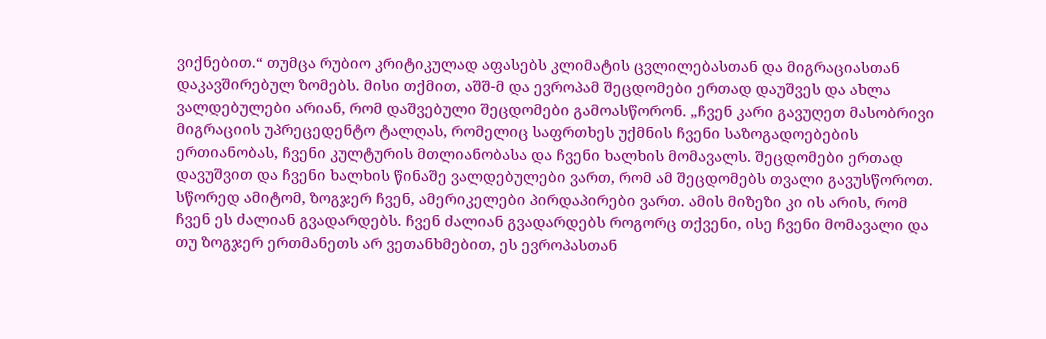ვიქნებით.“ თუმცა რუბიო კრიტიკულად აფასებს კლიმატის ცვლილებასთან და მიგრაციასთან დაკავშირებულ ზომებს. მისი თქმით, აშშ-მ და ევროპამ შეცდომები ერთად დაუშვეს და ახლა ვალდებულები არიან, რომ დაშვებული შეცდომები გამოასწორონ. „ჩვენ კარი გავუღეთ მასობრივი მიგრაციის უპრეცედენტო ტალღას, რომელიც საფრთხეს უქმნის ჩვენი საზოგადოებების ერთიანობას, ჩვენი კულტურის მთლიანობასა და ჩვენი ხალხის მომავალს. შეცდომები ერთად დავუშვით და ჩვენი ხალხის წინაშე ვალდებულები ვართ, რომ ამ შეცდომებს თვალი გავუსწოროთ. სწორედ ამიტომ, ზოგჯერ ჩვენ, ამერიკელები პირდაპირები ვართ. ამის მიზეზი კი ის არის, რომ ჩვენ ეს ძალიან გვადარდებს. ჩვენ ძალიან გვადარდებს როგორც თქვენი, ისე ჩვენი მომავალი და თუ ზოგჯერ ერთმანეთს არ ვეთანხმებით, ეს ევროპასთან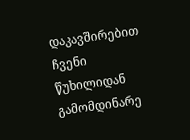დაკავშირებით ჩვენი წუხილიდან გამომდინარე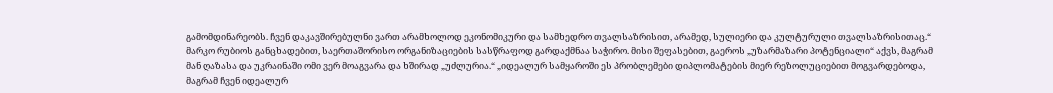გამომდინარეობს. ჩვენ დაკავშირებულნი ვართ არამხოლოდ ეკონომიკური და სამხედრო თვალსაზრისით, არამედ, სულიერი და კულტურული თვალსაზრისითაც.“ მარკო რუბიოს განცხადებით, საერთაშორისო ორგანიზაციების სასწრაფოდ გარდაქმნაა საჭირო. მისი შეფასებით, გაეროს „უზარმაზარი პოტენციალი“ აქვს, მაგრამ მან ღაზასა და უკრაინაში ომი ვერ მოაგვარა და ხშირად „უძლურია.“ „იდეალურ სამყაროში ეს პრობლემები დიპლომატების მიერ რეზოლუციებით მოგვარდებოდა, მაგრამ ჩვენ იდეალურ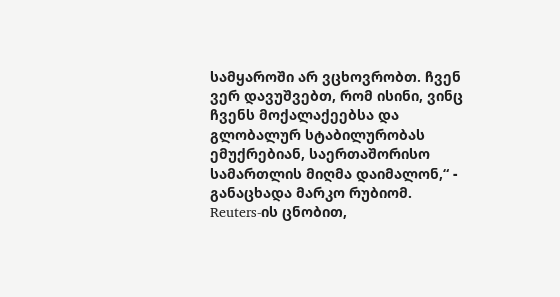სამყაროში არ ვცხოვრობთ. ჩვენ ვერ დავუშვებთ, რომ ისინი, ვინც ჩვენს მოქალაქეებსა და გლობალურ სტაბილურობას ემუქრებიან, საერთაშორისო სამართლის მიღმა დაიმალონ,“ - განაცხადა მარკო რუბიომ. Reuters-ის ცნობით,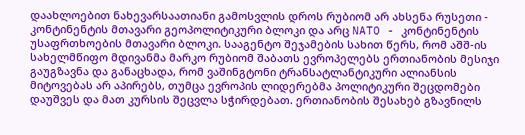დაახლოებით ნახევარსაათიანი გამოსვლის დროს რუბიომ არ ახსენა რუსეთი - კონტინენტის მთავარი გეოპოლიტიკური ბლოკი და არც NATO - კონტინენტის უსაფრთხოების მთავარი ბლოკი. სააგენტო შეჯამების სახით წერს, რომ აშშ-ის სახელმწიფო მდივანმა მარკო რუბიომ შაბათს ევროპელებს ერთიანობის მესიჯი გაუგზავნა და განაცხადა, რომ ვაშინგტონი ტრანსატლანტიკური ალიანსის მიტოვებას არ აპირებს, თუმცა ევროპის ლიდერებმა პოლიტიკური შეცდომები დაუშვეს და მათ კურსის შეცვლა სჭირდებათ. ერთიანობის შესახებ გზავნილს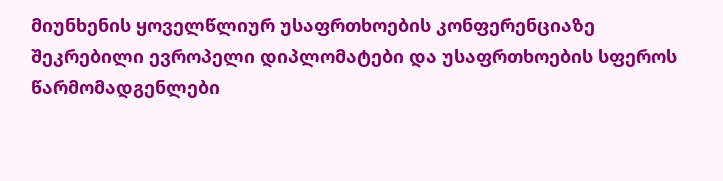მიუნხენის ყოველწლიურ უსაფრთხოების კონფერენციაზე შეკრებილი ევროპელი დიპლომატები და უსაფრთხოების სფეროს წარმომადგენლები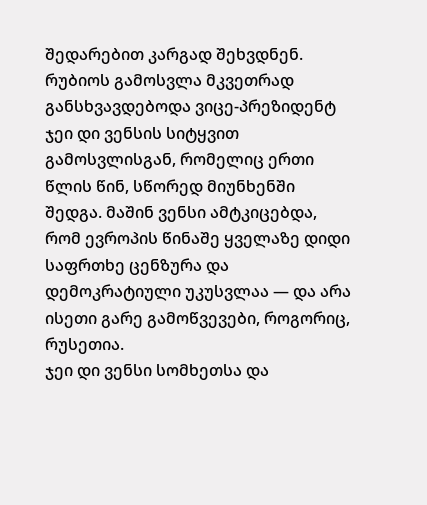შედარებით კარგად შეხვდნენ. რუბიოს გამოსვლა მკვეთრად განსხვავდებოდა ვიცე-პრეზიდენტ ჯეი დი ვენსის სიტყვით გამოსვლისგან, რომელიც ერთი წლის წინ, სწორედ მიუნხენში შედგა. მაშინ ვენსი ამტკიცებდა, რომ ევროპის წინაშე ყველაზე დიდი საფრთხე ცენზურა და დემოკრატიული უკუსვლაა — და არა ისეთი გარე გამოწვევები, როგორიც, რუსეთია.
ჯეი დი ვენსი სომხეთსა და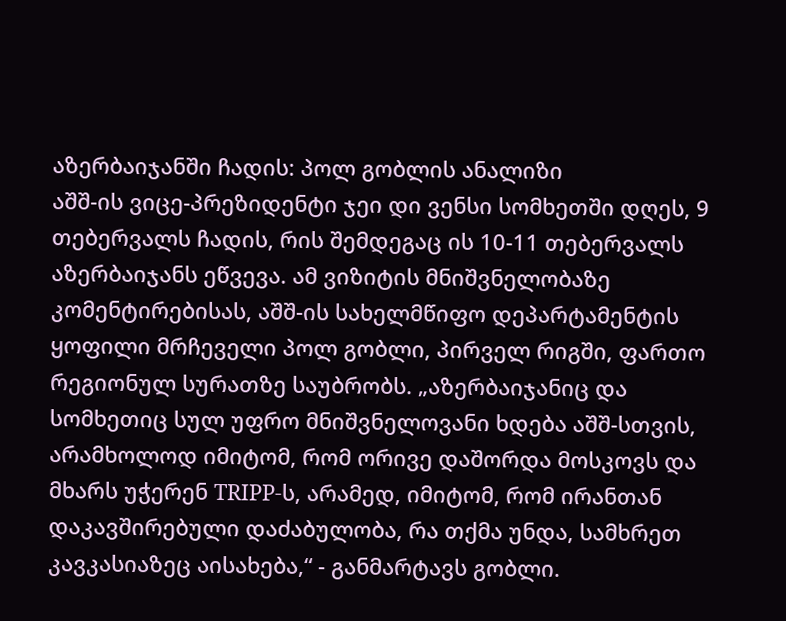აზერბაიჯანში ჩადის: პოლ გობლის ანალიზი
აშშ-ის ვიცე-პრეზიდენტი ჯეი დი ვენსი სომხეთში დღეს, 9 თებერვალს ჩადის, რის შემდეგაც ის 10-11 თებერვალს აზერბაიჯანს ეწვევა. ამ ვიზიტის მნიშვნელობაზე კომენტირებისას, აშშ-ის სახელმწიფო დეპარტამენტის ყოფილი მრჩეველი პოლ გობლი, პირველ რიგში, ფართო რეგიონულ სურათზე საუბრობს. „აზერბაიჯანიც და სომხეთიც სულ უფრო მნიშვნელოვანი ხდება აშშ-სთვის, არამხოლოდ იმიტომ, რომ ორივე დაშორდა მოსკოვს და მხარს უჭერენ TRIPP-ს, არამედ, იმიტომ, რომ ირანთან დაკავშირებული დაძაბულობა, რა თქმა უნდა, სამხრეთ კავკასიაზეც აისახება,“ - განმარტავს გობლი.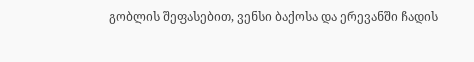გობლის შეფასებით, ვენსი ბაქოსა და ერევანში ჩადის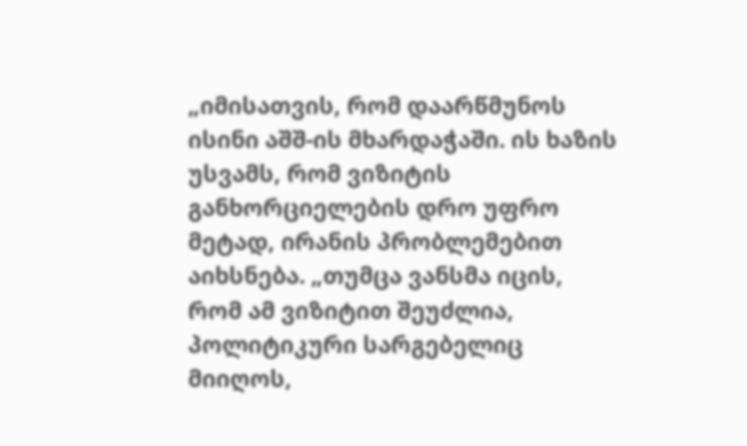„იმისათვის, რომ დაარწმუნოს ისინი აშშ-ის მხარდაჭაში. ის ხაზის უსვამს, რომ ვიზიტის განხორციელების დრო უფრო მეტად, ირანის პრობლემებით აიხსნება. „თუმცა ვანსმა იცის, რომ ამ ვიზიტით შეუძლია, პოლიტიკური სარგებელიც მიიღოს,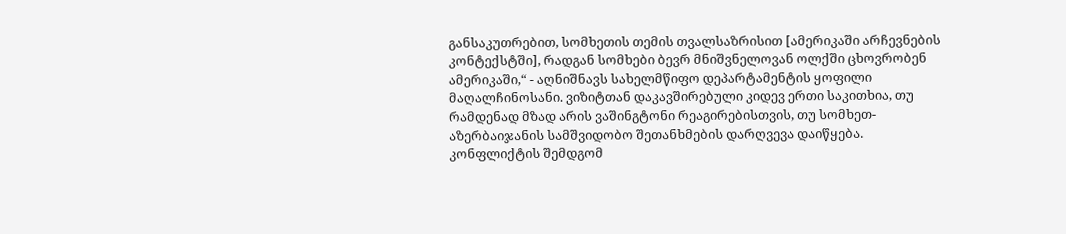განსაკუთრებით, სომხეთის თემის თვალსაზრისით [ამერიკაში არჩევნების კონტექსტში], რადგან სომხები ბევრ მნიშვნელოვან ოლქში ცხოვრობენ ამერიკაში,“ - აღნიშნავს სახელმწიფო დეპარტამენტის ყოფილი მაღალჩინოსანი. ვიზიტთან დაკავშირებული კიდევ ერთი საკითხია, თუ რამდენად მზად არის ვაშინგტონი რეაგირებისთვის, თუ სომხეთ-აზერბაიჯანის სამშვიდობო შეთანხმების დარღვევა დაიწყება. კონფლიქტის შემდგომ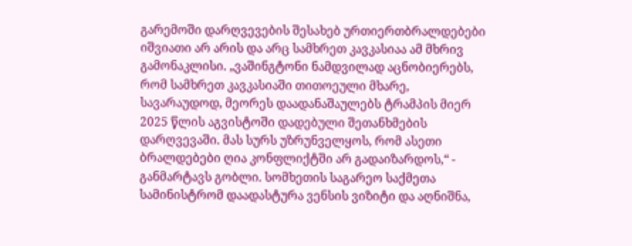გარემოში დარღვევების შესახებ ურთიერთბრალდებები იშვიათი არ არის და არც სამხრეთ კავკასიაა ამ მხრივ გამონაკლისი. „ვაშინგტონი ნამდვილად აცნობიერებს, რომ სამხრეთ კავკასიაში თითოეული მხარე, სავარაუდოდ, მეორეს დაადანაშაულებს ტრამპის მიერ 2025 წლის აგვისტოში დადებული შეთანხმების დარღვევაში. მას სურს უზრუნველყოს, რომ ასეთი ბრალდებები ღია კონფლიქტში არ გადაიზარდოს,“ - განმარტავს გობლი. სომხეთის საგარეო საქმეთა სამინისტრომ დაადასტურა ვენსის ვიზიტი და აღნიშნა,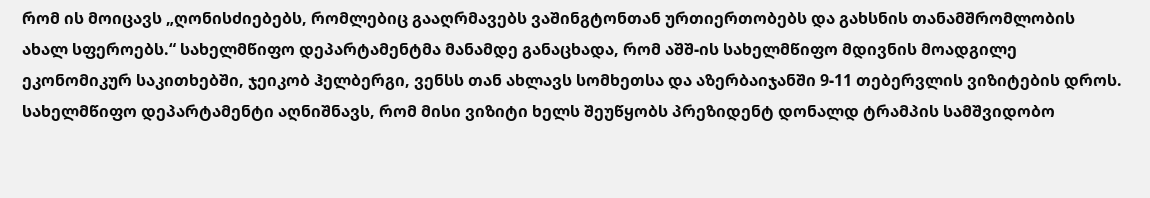რომ ის მოიცავს „ღონისძიებებს, რომლებიც გააღრმავებს ვაშინგტონთან ურთიერთობებს და გახსნის თანამშრომლობის ახალ სფეროებს.“ სახელმწიფო დეპარტამენტმა მანამდე განაცხადა, რომ აშშ-ის სახელმწიფო მდივნის მოადგილე ეკონომიკურ საკითხებში, ჯეიკობ ჰელბერგი, ვენსს თან ახლავს სომხეთსა და აზერბაიჯანში 9-11 თებერვლის ვიზიტების დროს. სახელმწიფო დეპარტამენტი აღნიშნავს, რომ მისი ვიზიტი ხელს შეუწყობს პრეზიდენტ დონალდ ტრამპის სამშვიდობო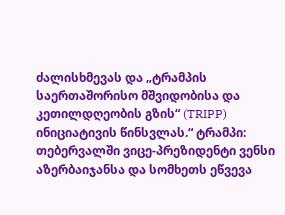ძალისხმევას და „ტრამპის საერთაშორისო მშვიდობისა და კეთილდღეობის გზის“ (TRIPP) ინიციატივის წინსვლას.“ ტრამპი: თებერვალში ვიცე-პრეზიდენტი ვენსი აზერბაიჯანსა და სომხეთს ეწვევა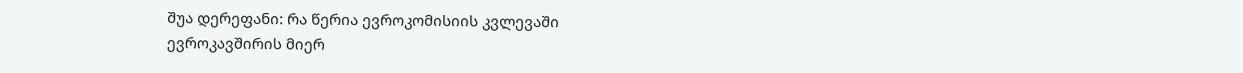შუა დერეფანი: რა წერია ევროკომისიის კვლევაში
ევროკავშირის მიერ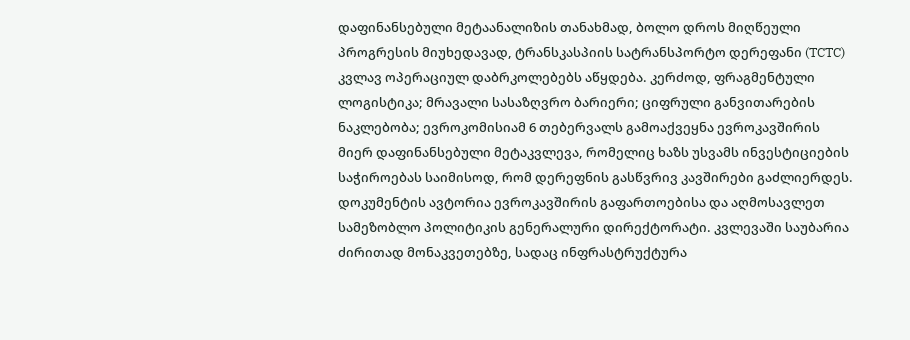დაფინანსებული მეტაანალიზის თანახმად, ბოლო დროს მიღწეული პროგრესის მიუხედავად, ტრანსკასპიის სატრანსპორტო დერეფანი (TCTC) კვლავ ოპერაციულ დაბრკოლებებს აწყდება. კერძოდ, ფრაგმენტული ლოგისტიკა; მრავალი სასაზღვრო ბარიერი; ციფრული განვითარების ნაკლებობა; ევროკომისიამ 6 თებერვალს გამოაქვეყნა ევროკავშირის მიერ დაფინანსებული მეტაკვლევა, რომელიც ხაზს უსვამს ინვესტიციების საჭიროებას საიმისოდ, რომ დერეფნის გასწვრივ კავშირები გაძლიერდეს. დოკუმენტის ავტორია ევროკავშირის გაფართოებისა და აღმოსავლეთ სამეზობლო პოლიტიკის გენერალური დირექტორატი. კვლევაში საუბარია ძირითად მონაკვეთებზე, სადაც ინფრასტრუქტურა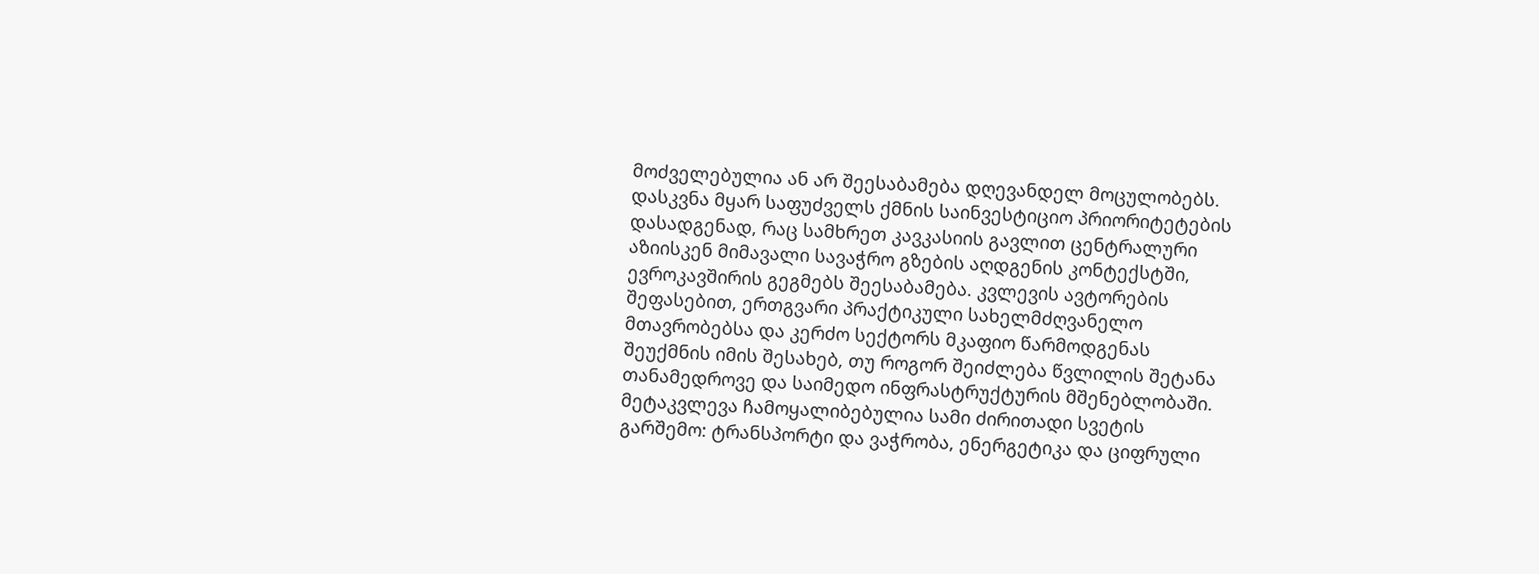მოძველებულია ან არ შეესაბამება დღევანდელ მოცულობებს. დასკვნა მყარ საფუძველს ქმნის საინვესტიციო პრიორიტეტების დასადგენად, რაც სამხრეთ კავკასიის გავლით ცენტრალური აზიისკენ მიმავალი სავაჭრო გზების აღდგენის კონტექსტში, ევროკავშირის გეგმებს შეესაბამება. კვლევის ავტორების შეფასებით, ერთგვარი პრაქტიკული სახელმძღვანელო მთავრობებსა და კერძო სექტორს მკაფიო წარმოდგენას შეუქმნის იმის შესახებ, თუ როგორ შეიძლება წვლილის შეტანა თანამედროვე და საიმედო ინფრასტრუქტურის მშენებლობაში. მეტაკვლევა ჩამოყალიბებულია სამი ძირითადი სვეტის გარშემო: ტრანსპორტი და ვაჭრობა, ენერგეტიკა და ციფრული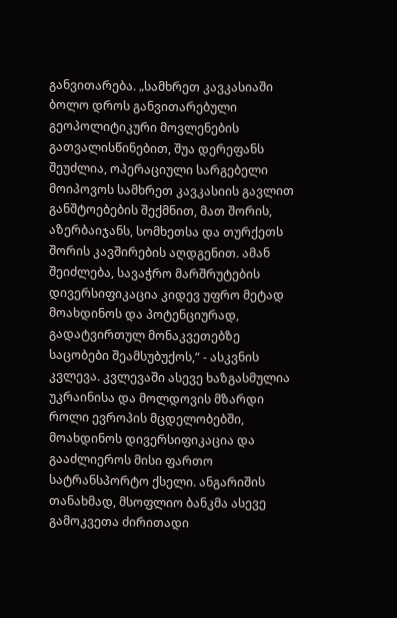განვითარება. „სამხრეთ კავკასიაში ბოლო დროს განვითარებული გეოპოლიტიკური მოვლენების გათვალისწინებით, შუა დერეფანს შეუძლია, ოპერაციული სარგებელი მოიპოვოს სამხრეთ კავკასიის გავლით განშტოებების შექმნით, მათ შორის, აზერბაიჯანს, სომხეთსა და თურქეთს შორის კავშირების აღდგენით. ამან შეიძლება, სავაჭრო მარშრუტების დივერსიფიკაცია კიდევ უფრო მეტად მოახდინოს და პოტენციურად, გადატვირთულ მონაკვეთებზე საცობები შეამსუბუქოს,“ - ასკვნის კვლევა. კვლევაში ასევე ხაზგასმულია უკრაინისა და მოლდოვის მზარდი როლი ევროპის მცდელობებში, მოახდინოს დივერსიფიკაცია და გააძლიეროს მისი ფართო სატრანსპორტო ქსელი. ანგარიშის თანახმად, მსოფლიო ბანკმა ასევე გამოკვეთა ძირითადი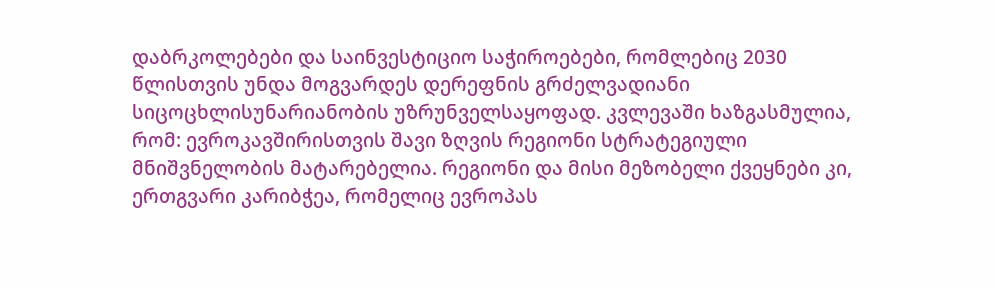დაბრკოლებები და საინვესტიციო საჭიროებები, რომლებიც 2030 წლისთვის უნდა მოგვარდეს დერეფნის გრძელვადიანი სიცოცხლისუნარიანობის უზრუნველსაყოფად. კვლევაში ხაზგასმულია, რომ: ევროკავშირისთვის შავი ზღვის რეგიონი სტრატეგიული მნიშვნელობის მატარებელია. რეგიონი და მისი მეზობელი ქვეყნები კი, ერთგვარი კარიბჭეა, რომელიც ევროპას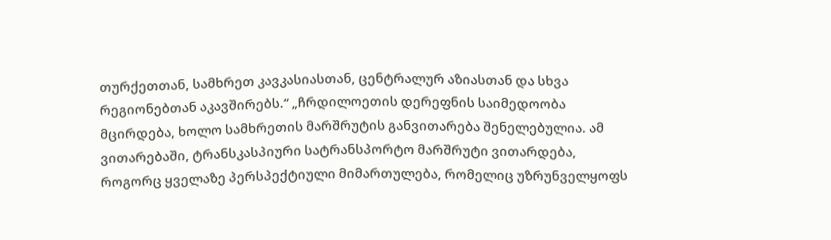თურქეთთან, სამხრეთ კავკასიასთან, ცენტრალურ აზიასთან და სხვა რეგიონებთან აკავშირებს.“ „ჩრდილოეთის დერეფნის საიმედოობა მცირდება, ხოლო სამხრეთის მარშრუტის განვითარება შენელებულია. ამ ვითარებაში, ტრანსკასპიური სატრანსპორტო მარშრუტი ვითარდება, როგორც ყველაზე პერსპექტიული მიმართულება, რომელიც უზრუნველყოფს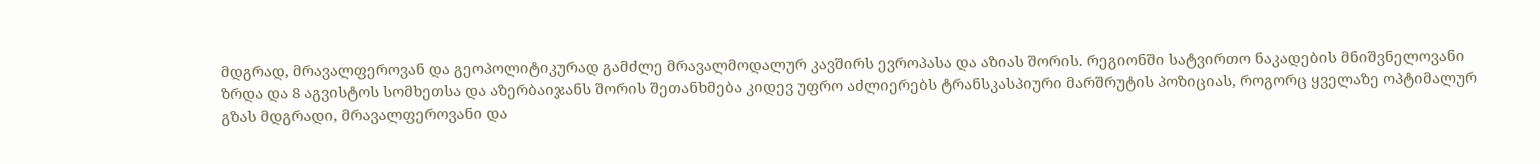მდგრად, მრავალფეროვან და გეოპოლიტიკურად გამძლე მრავალმოდალურ კავშირს ევროპასა და აზიას შორის. რეგიონში სატვირთო ნაკადების მნიშვნელოვანი ზრდა და 8 აგვისტოს სომხეთსა და აზერბაიჯანს შორის შეთანხმება კიდევ უფრო აძლიერებს ტრანსკასპიური მარშრუტის პოზიციას, როგორც ყველაზე ოპტიმალურ გზას მდგრადი, მრავალფეროვანი და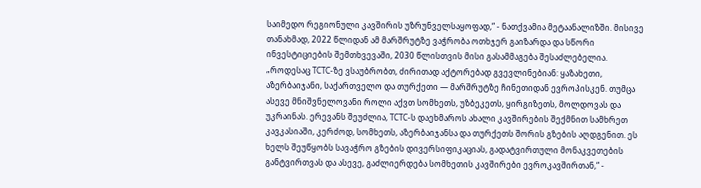საიმედო რეგიონული კავშირის უზრუნველსაყოფად,“ - ნათქვამია მეტაანალიზში. მისივე თანახმად, 2022 წლიდან ამ მარშრუტზე ვაჭრობა ოთხჯერ გაიზარდა და სწორი ინვესტიციების შემთხვევაში, 2030 წლისთვის მისი გასამმაგება შესაძლებელია. „როდესაც TCTC-ზე ვსაუბრობთ, ძირითად აქტორებად გვევლინებიან: ყაზახეთი, აზერბაიჯანი, საქართველო და თურქეთი — მარშრუტზე ჩინეთიდან ევროპისკენ. თუმცა ასევე მნიშვნელოვანი როლი აქვთ სომხეთს, უზბეკეთს, ყირგიზეთს, მოლდოვას და უკრაინას. ერევანს შეუძლია, TCTC-ს დაეხმაროს ახალი კავშირების შექმნით სამხრეთ კავკასიაში, კერძოდ, სომხეთს, აზერბაიჯანსა და თურქეთს შორის გზების აღდგენით. ეს ხელს შეუწყობს სავაჭრო გზების დივერსიფიკაციას, გადატვირთული მონაკვეთების განტვირთვას და ასევე, გაძლიერდება სომხეთის კავშირები ევროკავშირთან,“ -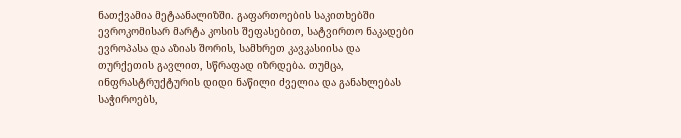ნათქვამია მეტაანალიზში. გაფართოების საკითხებში ევროკომისარ მარტა კოსის შეფასებით, სატვირთო ნაკადები ევროპასა და აზიას შორის, სამხრეთ კავკასიისა და თურქეთის გავლით, სწრაფად იზრდება. თუმცა, ინფრასტრუქტურის დიდი ნაწილი ძველია და განახლებას საჭიროებს,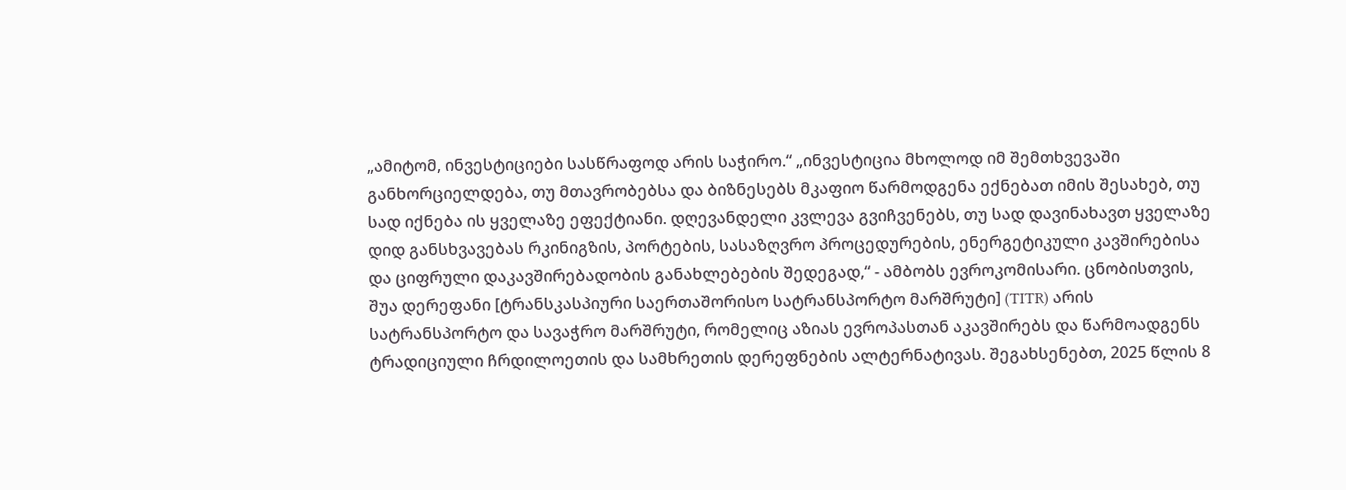„ამიტომ, ინვესტიციები სასწრაფოდ არის საჭირო.“ „ინვესტიცია მხოლოდ იმ შემთხვევაში განხორციელდება, თუ მთავრობებსა და ბიზნესებს მკაფიო წარმოდგენა ექნებათ იმის შესახებ, თუ სად იქნება ის ყველაზე ეფექტიანი. დღევანდელი კვლევა გვიჩვენებს, თუ სად დავინახავთ ყველაზე დიდ განსხვავებას რკინიგზის, პორტების, სასაზღვრო პროცედურების, ენერგეტიკული კავშირებისა და ციფრული დაკავშირებადობის განახლებების შედეგად,“ - ამბობს ევროკომისარი. ცნობისთვის, შუა დერეფანი [ტრანსკასპიური საერთაშორისო სატრანსპორტო მარშრუტი] (TITR) არის სატრანსპორტო და სავაჭრო მარშრუტი, რომელიც აზიას ევროპასთან აკავშირებს და წარმოადგენს ტრადიციული ჩრდილოეთის და სამხრეთის დერეფნების ალტერნატივას. შეგახსენებთ, 2025 წლის 8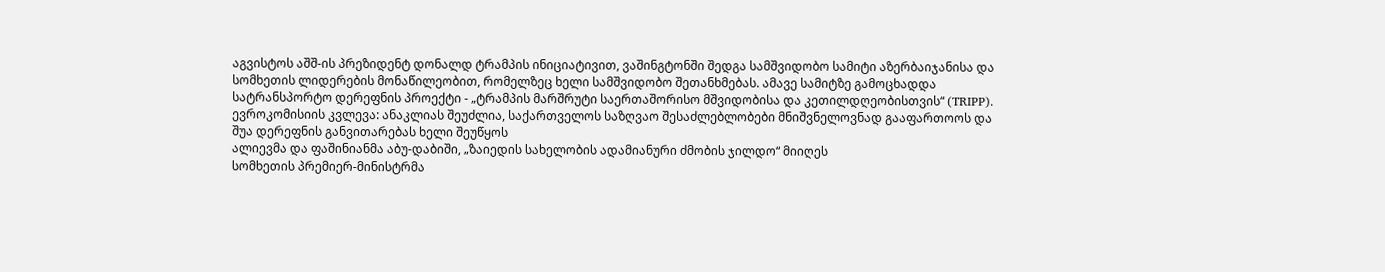აგვისტოს აშშ-ის პრეზიდენტ დონალდ ტრამპის ინიციატივით, ვაშინგტონში შედგა სამშვიდობო სამიტი აზერბაიჯანისა და სომხეთის ლიდერების მონაწილეობით, რომელზეც ხელი სამშვიდობო შეთანხმებას. ამავე სამიტზე გამოცხადდა სატრანსპორტო დერეფნის პროექტი - „ტრამპის მარშრუტი საერთაშორისო მშვიდობისა და კეთილდღეობისთვის“ (TRIPP). ევროკომისიის კვლევა: ანაკლიას შეუძლია, საქართველოს საზღვაო შესაძლებლობები მნიშვნელოვნად გააფართოოს და შუა დერეფნის განვითარებას ხელი შეუწყოს
ალიევმა და ფაშინიანმა აბუ-დაბიში, „ზაიედის სახელობის ადამიანური ძმობის ჯილდო“ მიიღეს
სომხეთის პრემიერ-მინისტრმა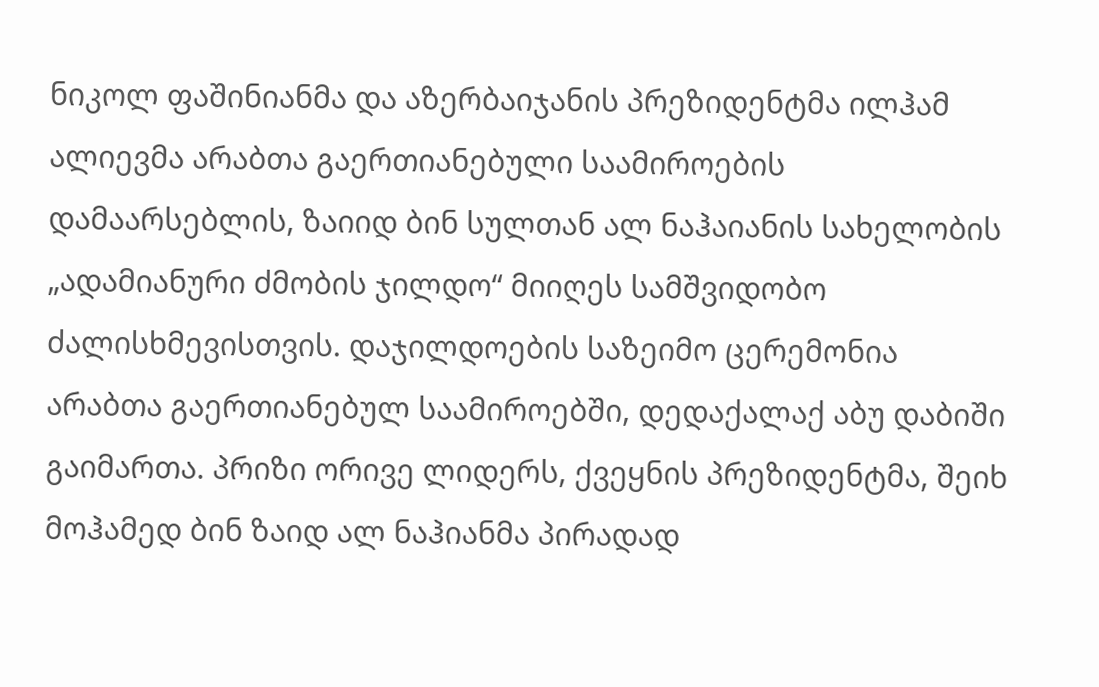ნიკოლ ფაშინიანმა და აზერბაიჯანის პრეზიდენტმა ილჰამ ალიევმა არაბთა გაერთიანებული საამიროების დამაარსებლის, ზაიიდ ბინ სულთან ალ ნაჰაიანის სახელობის „ადამიანური ძმობის ჯილდო“ მიიღეს სამშვიდობო ძალისხმევისთვის. დაჯილდოების საზეიმო ცერემონია არაბთა გაერთიანებულ საამიროებში, დედაქალაქ აბუ დაბიში გაიმართა. პრიზი ორივე ლიდერს, ქვეყნის პრეზიდენტმა, შეიხ მოჰამედ ბინ ზაიდ ალ ნაჰიანმა პირადად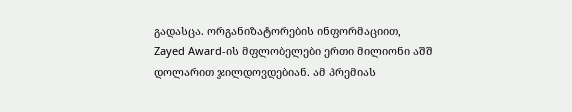გადასცა. ორგანიზატორების ინფორმაციით, Zayed Award-ის მფლობელები ერთი მილიონი აშშ დოლარით ჯილდოვდებიან. ამ პრემიას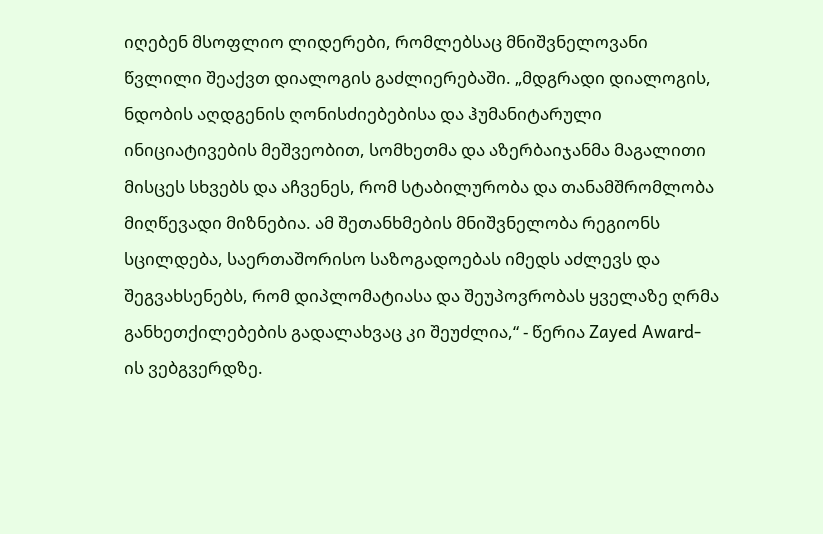იღებენ მსოფლიო ლიდერები, რომლებსაც მნიშვნელოვანი წვლილი შეაქვთ დიალოგის გაძლიერებაში. „მდგრადი დიალოგის, ნდობის აღდგენის ღონისძიებებისა და ჰუმანიტარული ინიციატივების მეშვეობით, სომხეთმა და აზერბაიჯანმა მაგალითი მისცეს სხვებს და აჩვენეს, რომ სტაბილურობა და თანამშრომლობა მიღწევადი მიზნებია. ამ შეთანხმების მნიშვნელობა რეგიონს სცილდება, საერთაშორისო საზოგადოებას იმედს აძლევს და შეგვახსენებს, რომ დიპლომატიასა და შეუპოვრობას ყველაზე ღრმა განხეთქილებების გადალახვაც კი შეუძლია,“ - წერია Zayed Award-ის ვებგვერდზე.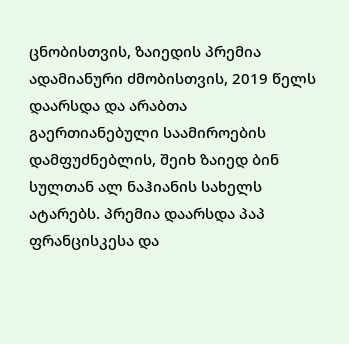ცნობისთვის, ზაიედის პრემია ადამიანური ძმობისთვის, 2019 წელს დაარსდა და არაბთა გაერთიანებული საამიროების დამფუძნებლის, შეიხ ზაიედ ბინ სულთან ალ ნაჰიანის სახელს ატარებს. პრემია დაარსდა პაპ ფრანცისკესა და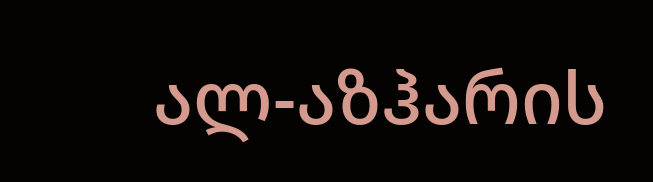ალ-აზჰარის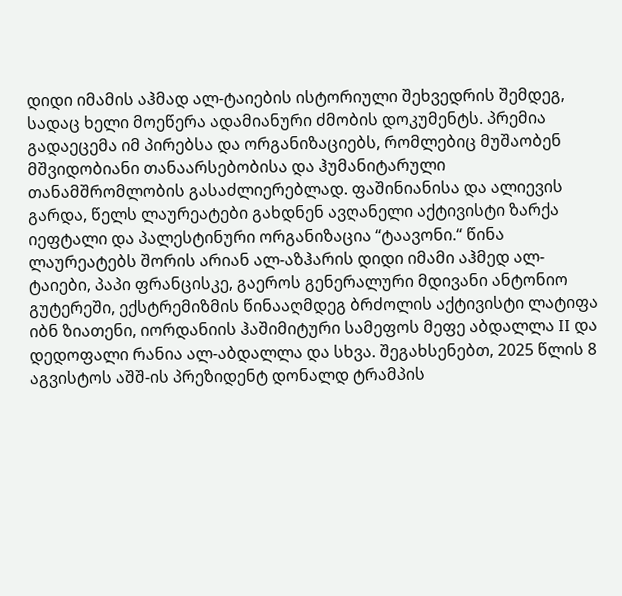დიდი იმამის აჰმად ალ-ტაიების ისტორიული შეხვედრის შემდეგ, სადაც ხელი მოეწერა ადამიანური ძმობის დოკუმენტს. პრემია გადაეცემა იმ პირებსა და ორგანიზაციებს, რომლებიც მუშაობენ მშვიდობიანი თანაარსებობისა და ჰუმანიტარული თანამშრომლობის გასაძლიერებლად. ფაშინიანისა და ალიევის გარდა, წელს ლაურეატები გახდნენ ავღანელი აქტივისტი ზარქა იეფტალი და პალესტინური ორგანიზაცია “ტაავონი.“ წინა ლაურეატებს შორის არიან ალ-აზჰარის დიდი იმამი აჰმედ ალ-ტაიები, პაპი ფრანცისკე, გაეროს გენერალური მდივანი ანტონიო გუტერეში, ექსტრემიზმის წინააღმდეგ ბრძოლის აქტივისტი ლატიფა იბნ ზიათენი, იორდანიის ჰაშიმიტური სამეფოს მეფე აბდალლა II და დედოფალი რანია ალ-აბდალლა და სხვა. შეგახსენებთ, 2025 წლის 8 აგვისტოს აშშ-ის პრეზიდენტ დონალდ ტრამპის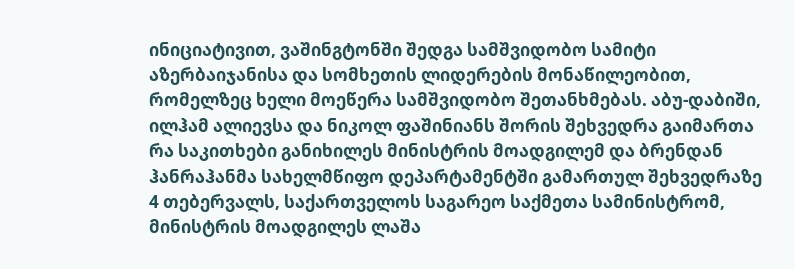ინიციატივით, ვაშინგტონში შედგა სამშვიდობო სამიტი აზერბაიჯანისა და სომხეთის ლიდერების მონაწილეობით, რომელზეც ხელი მოეწერა სამშვიდობო შეთანხმებას. აბუ-დაბიში, ილჰამ ალიევსა და ნიკოლ ფაშინიანს შორის შეხვედრა გაიმართა
რა საკითხები განიხილეს მინისტრის მოადგილემ და ბრენდან ჰანრაჰანმა სახელმწიფო დეპარტამენტში გამართულ შეხვედრაზე
4 თებერვალს, საქართველოს საგარეო საქმეთა სამინისტრომ, მინისტრის მოადგილეს ლაშა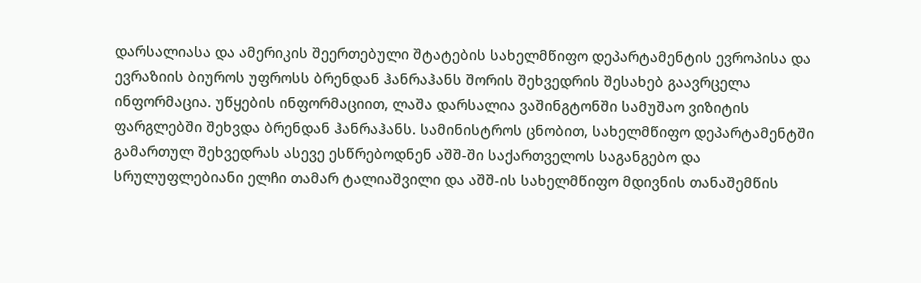დარსალიასა და ამერიკის შეერთებული შტატების სახელმწიფო დეპარტამენტის ევროპისა და ევრაზიის ბიუროს უფროსს ბრენდან ჰანრაჰანს შორის შეხვედრის შესახებ გაავრცელა ინფორმაცია. უწყების ინფორმაციით, ლაშა დარსალია ვაშინგტონში სამუშაო ვიზიტის ფარგლებში შეხვდა ბრენდან ჰანრაჰანს. სამინისტროს ცნობით, სახელმწიფო დეპარტამენტში გამართულ შეხვედრას ასევე ესწრებოდნენ აშშ-ში საქართველოს საგანგებო და სრულუფლებიანი ელჩი თამარ ტალიაშვილი და აშშ-ის სახელმწიფო მდივნის თანაშემწის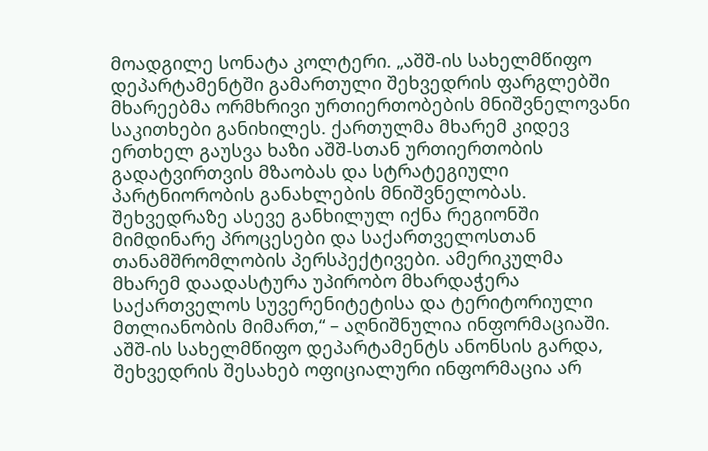მოადგილე სონატა კოლტერი. „აშშ-ის სახელმწიფო დეპარტამენტში გამართული შეხვედრის ფარგლებში მხარეებმა ორმხრივი ურთიერთობების მნიშვნელოვანი საკითხები განიხილეს. ქართულმა მხარემ კიდევ ერთხელ გაუსვა ხაზი აშშ-სთან ურთიერთობის გადატვირთვის მზაობას და სტრატეგიული პარტნიორობის განახლების მნიშვნელობას. შეხვედრაზე ასევე განხილულ იქნა რეგიონში მიმდინარე პროცესები და საქართველოსთან თანამშრომლობის პერსპექტივები. ამერიკულმა მხარემ დაადასტურა უპირობო მხარდაჭერა საქართველოს სუვერენიტეტისა და ტერიტორიული მთლიანობის მიმართ,“ – აღნიშნულია ინფორმაციაში. აშშ-ის სახელმწიფო დეპარტამენტს ანონსის გარდა, შეხვედრის შესახებ ოფიციალური ინფორმაცია არ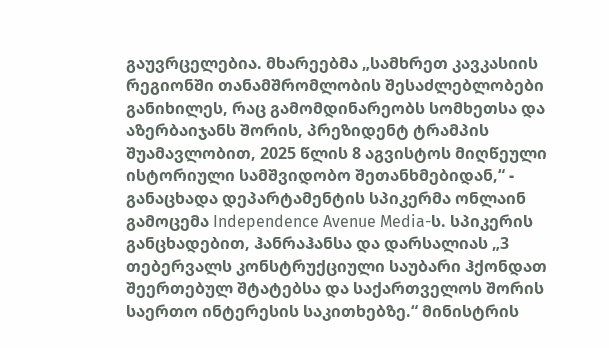გაუვრცელებია. მხარეებმა „სამხრეთ კავკასიის რეგიონში თანამშრომლობის შესაძლებლობები განიხილეს, რაც გამომდინარეობს სომხეთსა და აზერბაიჯანს შორის, პრეზიდენტ ტრამპის შუამავლობით, 2025 წლის 8 აგვისტოს მიღწეული ისტორიული სამშვიდობო შეთანხმებიდან,“ - განაცხადა დეპარტამენტის სპიკერმა ონლაინ გამოცემა Independence Avenue Media-ს. სპიკერის განცხადებით, ჰანრაჰანსა და დარსალიას „3 თებერვალს კონსტრუქციული საუბარი ჰქონდათ შეერთებულ შტატებსა და საქართველოს შორის საერთო ინტერესის საკითხებზე.“ მინისტრის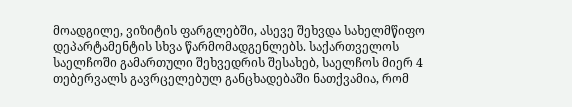მოადგილე, ვიზიტის ფარგლებში, ასევე შეხვდა სახელმწიფო დეპარტამენტის სხვა წარმომადგენლებს. საქართველოს საელჩოში გამართული შეხვედრის შესახებ, საელჩოს მიერ 4 თებერვალს გავრცელებულ განცხადებაში ნათქვამია, რომ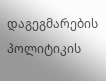დაგეგმარების პოლიტიკის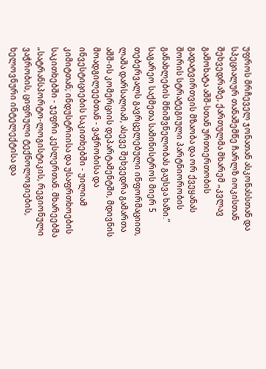უფროს მრჩეველ ჯონათან ასკონასსთან და სპეციალურ თანაშემწე ჩარლზ იოკისთან შეხვედრაზე, ქართულმა მხარემ „კვლავ გამოხატა აშშ-სთან ურთიერთობის გადატვირთვის მზაობა და ორ ქვეყანას შორის სტრატეგიული პარტნიორობის განახლების მნიშვნელობას გაუსვა ხაზი.“ საგარეო საქმეთა სამინისტროს მიერ 5 თებერვალს გავრცელებული ინფორმაციით, ლაშა დარსალიამ, ასევე შეხვედრა გამართა აშშ-ის კომერციის დეპარტამენტში, მდივნის მოადგილეებთან - ვაჭრობისა და ინვესტიციების საკითხებში - უილიამ კიმიტთან; ინდუსტრიისა და უსაფრთხოების საკითხებში - ჯეფრი კესლერთან. მხარეებმა „სატრანსპორტო-ლოგისტიკის, რეგიონული ვაჭრობის, ციფრული ტექნოლოგიების, ხელოვნური ინტელექტისა და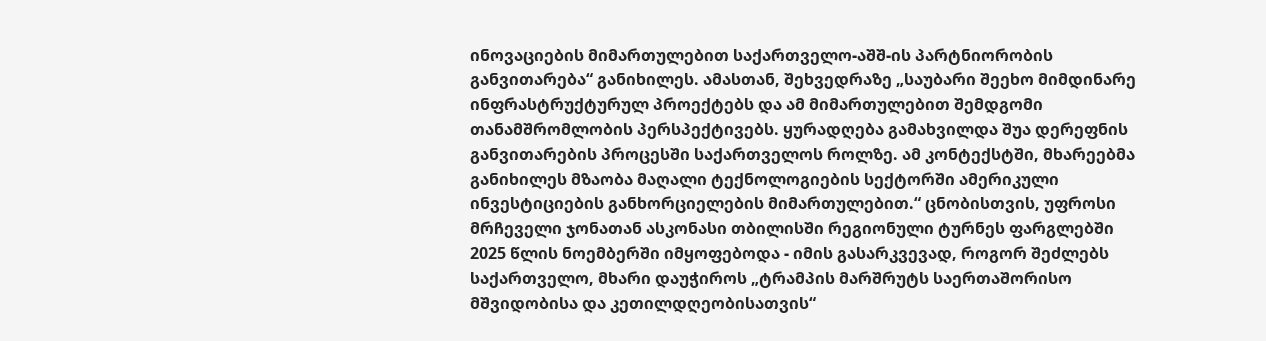ინოვაციების მიმართულებით საქართველო-აშშ-ის პარტნიორობის განვითარება“ განიხილეს. ამასთან, შეხვედრაზე „საუბარი შეეხო მიმდინარე ინფრასტრუქტურულ პროექტებს და ამ მიმართულებით შემდგომი თანამშრომლობის პერსპექტივებს. ყურადღება გამახვილდა შუა დერეფნის განვითარების პროცესში საქართველოს როლზე. ამ კონტექსტში, მხარეებმა განიხილეს მზაობა მაღალი ტექნოლოგიების სექტორში ამერიკული ინვესტიციების განხორციელების მიმართულებით.“ ცნობისთვის, უფროსი მრჩეველი ჯონათან ასკონასი თბილისში რეგიონული ტურნეს ფარგლებში 2025 წლის ნოემბერში იმყოფებოდა - იმის გასარკვევად, როგორ შეძლებს საქართველო, მხარი დაუჭიროს „ტრამპის მარშრუტს საერთაშორისო მშვიდობისა და კეთილდღეობისათვის“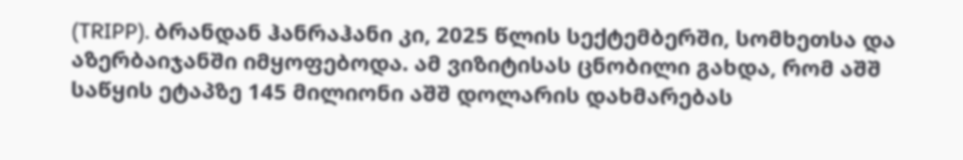(TRIPP). ბრანდან ჰანრაჰანი კი, 2025 წლის სექტემბერში, სომხეთსა და აზერბაიჯანში იმყოფებოდა. ამ ვიზიტისას ცნობილი გახდა, რომ აშშ საწყის ეტაპზე 145 მილიონი აშშ დოლარის დახმარებას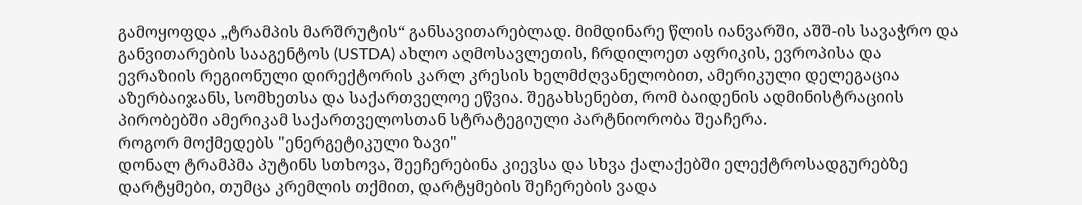გამოყოფდა „ტრამპის მარშრუტის“ განსავითარებლად. მიმდინარე წლის იანვარში, აშშ-ის სავაჭრო და განვითარების სააგენტოს (USTDA) ახლო აღმოსავლეთის, ჩრდილოეთ აფრიკის, ევროპისა და ევრაზიის რეგიონული დირექტორის კარლ კრესის ხელმძღვანელობით, ამერიკული დელეგაცია აზერბაიჯანს, სომხეთსა და საქართველოე ეწვია. შეგახსენებთ, რომ ბაიდენის ადმინისტრაციის პირობებში ამერიკამ საქართველოსთან სტრატეგიული პარტნიორობა შეაჩერა.
როგორ მოქმედებს "ენერგეტიკული ზავი"
დონალ ტრამპმა პუტინს სთხოვა, შეეჩერებინა კიევსა და სხვა ქალაქებში ელექტროსადგურებზე დარტყმები, თუმცა კრემლის თქმით, დარტყმების შეჩერების ვადა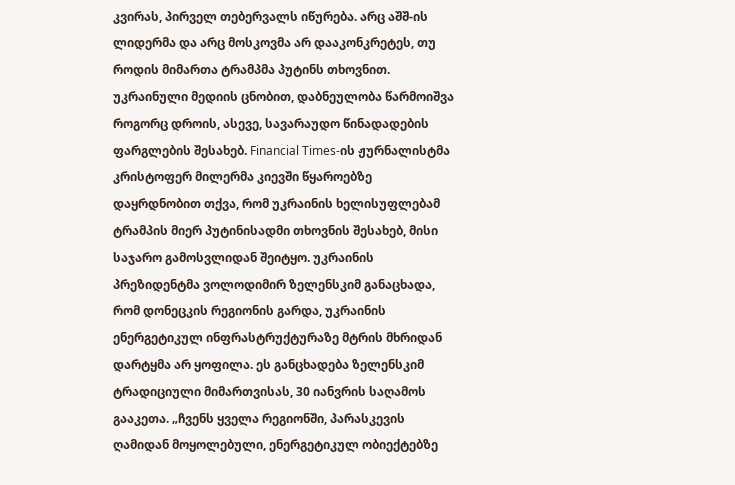კვირას, პირველ თებერვალს იწურება. არც აშშ-ის ლიდერმა და არც მოსკოვმა არ დააკონკრეტეს, თუ როდის მიმართა ტრამპმა პუტინს თხოვნით. უკრაინული მედიის ცნობით, დაბნეულობა წარმოიშვა როგორც დროის, ასევე, სავარაუდო წინადადების ფარგლების შესახებ. Financial Times-ის ჟურნალისტმა კრისტოფერ მილერმა კიევში წყაროებზე დაყრდნობით თქვა, რომ უკრაინის ხელისუფლებამ ტრამპის მიერ პუტინისადმი თხოვნის შესახებ, მისი საჯარო გამოსვლიდან შეიტყო. უკრაინის პრეზიდენტმა ვოლოდიმირ ზელენსკიმ განაცხადა, რომ დონეცკის რეგიონის გარდა, უკრაინის ენერგეტიკულ ინფრასტრუქტურაზე მტრის მხრიდან დარტყმა არ ყოფილა. ეს განცხადება ზელენსკიმ ტრადიციული მიმართვისას, 30 იანვრის საღამოს გააკეთა. „ჩვენს ყველა რეგიონში, პარასკევის ღამიდან მოყოლებული, ენერგეტიკულ ობიექტებზე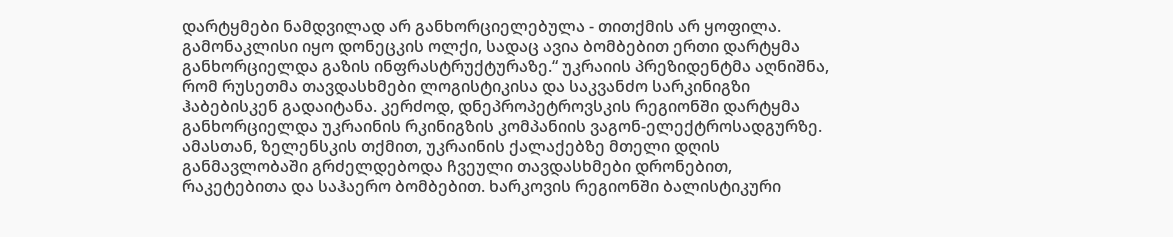დარტყმები ნამდვილად არ განხორციელებულა - თითქმის არ ყოფილა. გამონაკლისი იყო დონეცკის ოლქი, სადაც ავია ბომბებით ერთი დარტყმა განხორციელდა გაზის ინფრასტრუქტურაზე.“ უკრაიის პრეზიდენტმა აღნიშნა, რომ რუსეთმა თავდასხმები ლოგისტიკისა და საკვანძო სარკინიგზი ჰაბებისკენ გადაიტანა. კერძოდ, დნეპროპეტროვსკის რეგიონში დარტყმა განხორციელდა უკრაინის რკინიგზის კომპანიის ვაგონ-ელექტროსადგურზე. ამასთან, ზელენსკის თქმით, უკრაინის ქალაქებზე მთელი დღის განმავლობაში გრძელდებოდა ჩვეული თავდასხმები დრონებით, რაკეტებითა და საჰაერო ბომბებით. ხარკოვის რეგიონში ბალისტიკური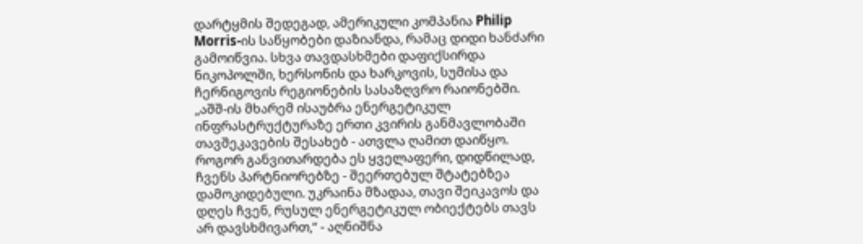დარტყმის შედეგად, ამერიკული კომპანია Philip Morris-ის საწყობები დაზიანდა, რამაც დიდი ხანძარი გამოიწვია. სხვა თავდასხმები დაფიქსირდა ნიკოპოლში, ხერსონის და ხარკოვის, სუმისა და ჩერნიგოვის რეგიონების სასაზღვრო რაიონებში. „აშშ-ის მხარემ ისაუბრა ენერგეტიკულ ინფრასტრუქტურაზე ერთი კვირის განმავლობაში თავშეკავების შესახებ - ათვლა ღამით დაიწყო. როგორ განვითარდება ეს ყველაფერი, დიდწილად, ჩვენს პარტნიორებზე - შეერთებულ შტატებზეა დამოკიდებული. უკრაინა მზადაა, თავი შეიკავოს და დღეს ჩვენ, რუსულ ენერგეტიკულ ობიექტებს თავს არ დავსხმივართ,“ - აღნიშნა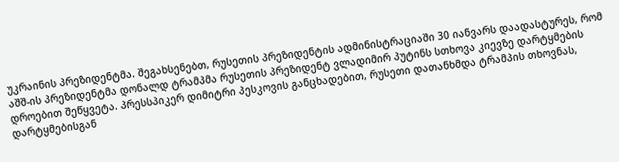უკრაინის პრეზიდენტმა. შეგახსენებთ, რუსეთის პრეზიდენტის ადმინისტრაციაში 30 იანვარს დაადასტურეს, რომ აშშ-ის პრეზიდენტმა დონალდ ტრამპმა რუსეთის პრეზიდენტ ვლადიმირ პუტინს სთხოვა კიევზე დარტყმების დროებით შეწყვეტა. პრესსპიკერ დიმიტრი პესკოვის განცხადებით, რუსეთი დათანხმდა ტრამპის თხოვნას, დარტყმებისგან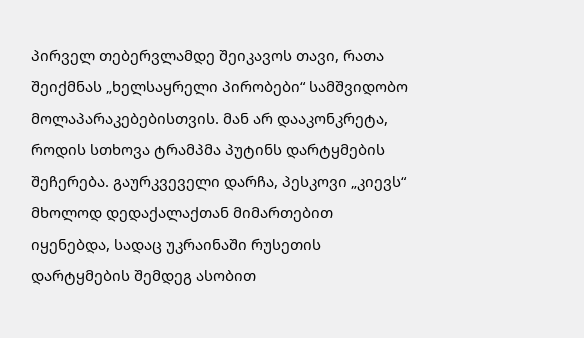პირველ თებერვლამდე შეიკავოს თავი, რათა შეიქმნას „ხელსაყრელი პირობები“ სამშვიდობო მოლაპარაკებებისთვის. მან არ დააკონკრეტა, როდის სთხოვა ტრამპმა პუტინს დარტყმების შეჩერება. გაურკვეველი დარჩა, პესკოვი „კიევს“ მხოლოდ დედაქალაქთან მიმართებით იყენებდა, სადაც უკრაინაში რუსეთის დარტყმების შემდეგ ასობით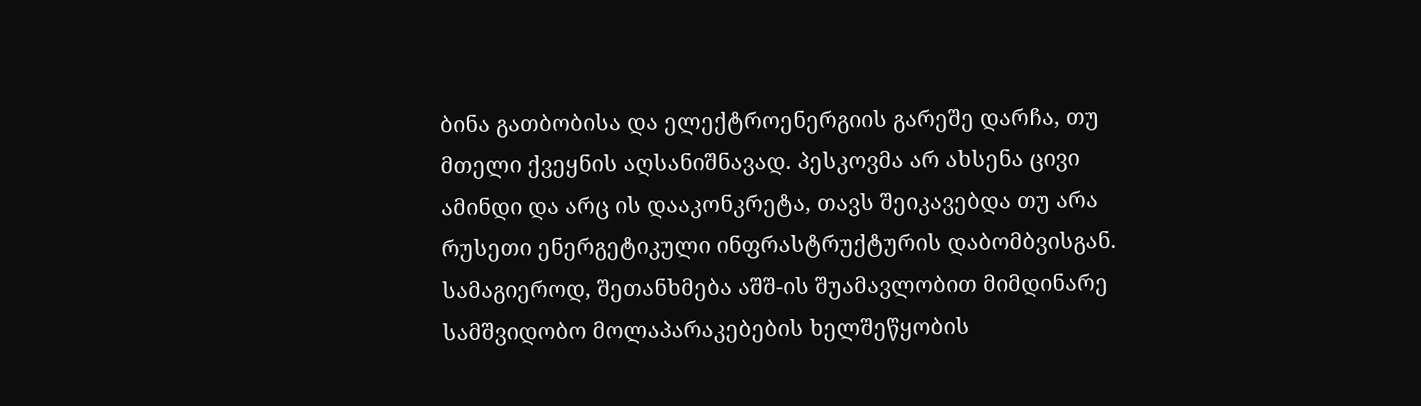ბინა გათბობისა და ელექტროენერგიის გარეშე დარჩა, თუ მთელი ქვეყნის აღსანიშნავად. პესკოვმა არ ახსენა ცივი ამინდი და არც ის დააკონკრეტა, თავს შეიკავებდა თუ არა რუსეთი ენერგეტიკული ინფრასტრუქტურის დაბომბვისგან. სამაგიეროდ, შეთანხმება აშშ-ის შუამავლობით მიმდინარე სამშვიდობო მოლაპარაკებების ხელშეწყობის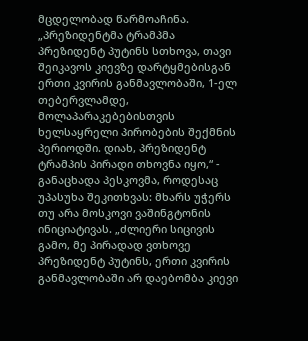მცდელობად წარმოაჩინა. „პრეზიდენტმა ტრამპმა პრეზიდენტ პუტინს სთხოვა, თავი შეიკავოს კიევზე დარტყმებისგან ერთი კვირის განმავლობაში, 1-ელ თებერვლამდე, მოლაპარაკებებისთვის ხელსაყრელი პირობების შექმნის პერიოდში. დიახ, პრეზიდენტ ტრამპის პირადი თხოვნა იყო,“ - განაცხადა პესკოვმა, როდესაც უპასუხა შეკითხვას: მხარს უჭერს თუ არა მოსკოვი ვაშინგტონის ინიციატივას. „ძლიერი სიცივის გამო, მე პირადად ვთხოვე პრეზიდენტ პუტინს, ერთი კვირის განმავლობაში არ დაებომბა კიევი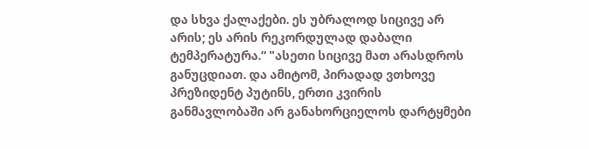და სხვა ქალაქები. ეს უბრალოდ სიცივე არ არის; ეს არის რეკორდულად დაბალი ტემპერატურა.“ "ასეთი სიცივე მათ არასდროს განუცდიათ. და ამიტომ, პირადად ვთხოვე პრეზიდენტ პუტინს, ერთი კვირის განმავლობაში არ განახორციელოს დარტყმები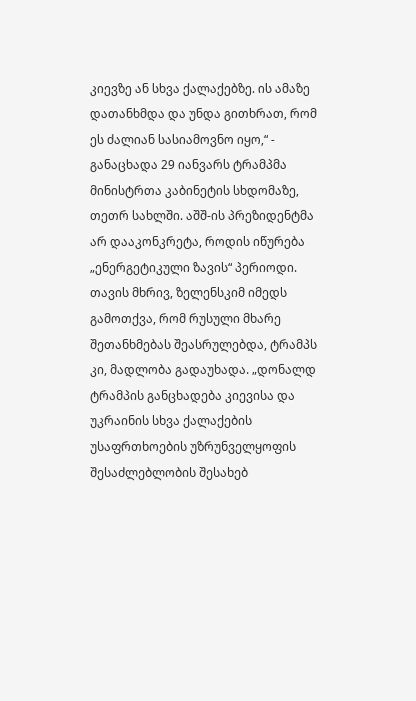კიევზე ან სხვა ქალაქებზე. ის ამაზე დათანხმდა და უნდა გითხრათ, რომ ეს ძალიან სასიამოვნო იყო,“ - განაცხადა 29 იანვარს ტრამპმა მინისტრთა კაბინეტის სხდომაზე, თეთრ სახლში. აშშ-ის პრეზიდენტმა არ დააკონკრეტა, როდის იწურება „ენერგეტიკული ზავის“ პერიოდი. თავის მხრივ, ზელენსკიმ იმედს გამოთქვა, რომ რუსული მხარე შეთანხმებას შეასრულებდა, ტრამპს კი, მადლობა გადაუხადა. „დონალდ ტრამპის განცხადება კიევისა და უკრაინის სხვა ქალაქების უსაფრთხოების უზრუნველყოფის შესაძლებლობის შესახებ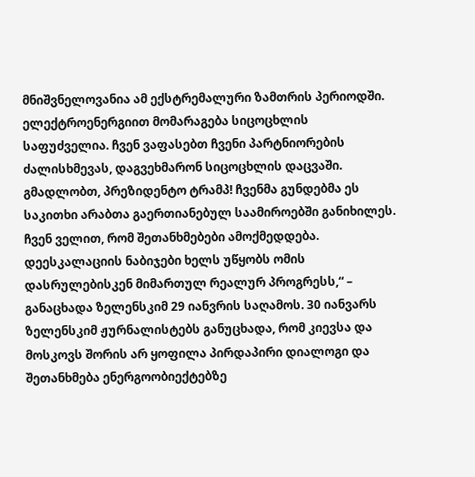მნიშვნელოვანია ამ ექსტრემალური ზამთრის პერიოდში. ელექტროენერგიით მომარაგება სიცოცხლის საფუძველია. ჩვენ ვაფასებთ ჩვენი პარტნიორების ძალისხმევას, დაგვეხმარონ სიცოცხლის დაცვაში. გმადლობთ, პრეზიდენტო ტრამპ! ჩვენმა გუნდებმა ეს საკითხი არაბთა გაერთიანებულ საამიროებში განიხილეს. ჩვენ ველით, რომ შეთანხმებები ამოქმედდება. დეესკალაციის ნაბიჯები ხელს უწყობს ომის დასრულებისკენ მიმართულ რეალურ პროგრესს,“ – განაცხადა ზელენსკიმ 29 იანვრის საღამოს. 30 იანვარს ზელენსკიმ ჟურნალისტებს განუცხადა, რომ კიევსა და მოსკოვს შორის არ ყოფილა პირდაპირი დიალოგი და შეთანხმება ენერგოობიექტებზე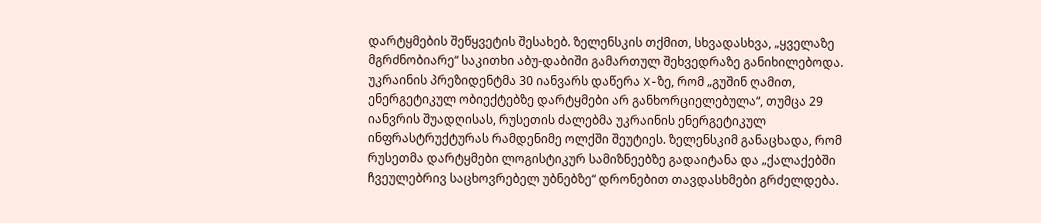დარტყმების შეწყვეტის შესახებ. ზელენსკის თქმით, სხვადასხვა, „ყველაზე მგრძნობიარე“ საკითხი აბუ-დაბიში გამართულ შეხვედრაზე განიხილებოდა. უკრაინის პრეზიდენტმა 30 იანვარს დაწერა X-ზე, რომ „გუშინ ღამით, ენერგეტიკულ ობიექტებზე დარტყმები არ განხორციელებულა“, თუმცა 29 იანვრის შუადღისას, რუსეთის ძალებმა უკრაინის ენერგეტიკულ ინფრასტრუქტურას რამდენიმე ოლქში შეუტიეს. ზელენსკიმ განაცხადა, რომ რუსეთმა დარტყმები ლოგისტიკურ სამიზნეებზე გადაიტანა და „ქალაქებში ჩვეულებრივ საცხოვრებელ უბნებზე“ დრონებით თავდასხმები გრძელდება.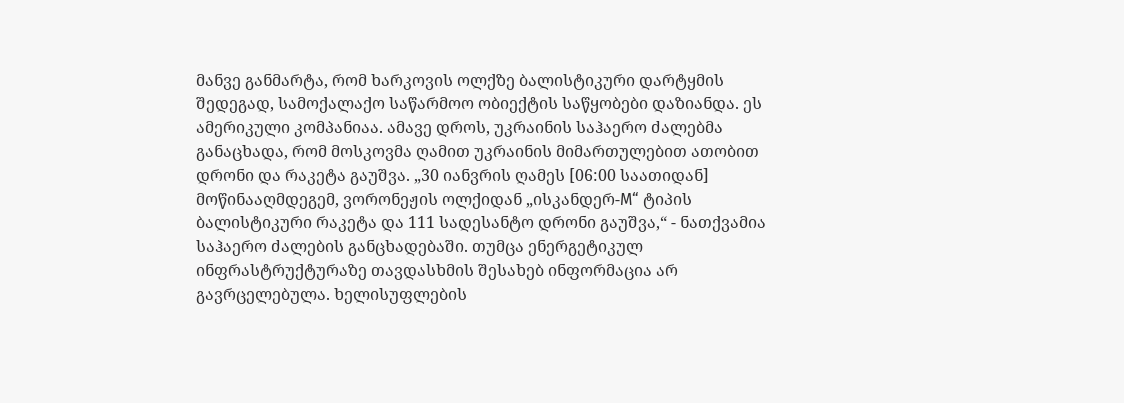მანვე განმარტა, რომ ხარკოვის ოლქზე ბალისტიკური დარტყმის შედეგად, სამოქალაქო საწარმოო ობიექტის საწყობები დაზიანდა. ეს ამერიკული კომპანიაა. ამავე დროს, უკრაინის საჰაერო ძალებმა განაცხადა, რომ მოსკოვმა ღამით უკრაინის მიმართულებით ათობით დრონი და რაკეტა გაუშვა. „30 იანვრის ღამეს [06:00 საათიდან] მოწინააღმდეგემ, ვორონეჟის ოლქიდან „ისკანდერ-M“ ტიპის ბალისტიკური რაკეტა და 111 სადესანტო დრონი გაუშვა,“ - ნათქვამია საჰაერო ძალების განცხადებაში. თუმცა ენერგეტიკულ ინფრასტრუქტურაზე თავდასხმის შესახებ ინფორმაცია არ გავრცელებულა. ხელისუფლების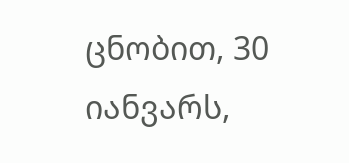ცნობით, 30 იანვარს,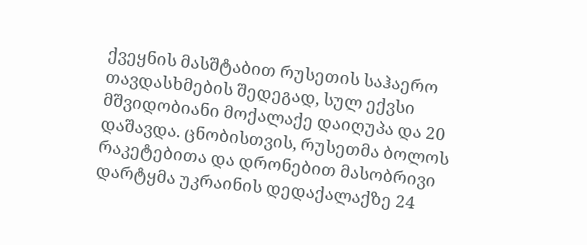ქვეყნის მასშტაბით რუსეთის საჰაერო თავდასხმების შედეგად, სულ ექვსი მშვიდობიანი მოქალაქე დაიღუპა და 20 დაშავდა. ცნობისთვის, რუსეთმა ბოლოს რაკეტებითა და დრონებით მასობრივი დარტყმა უკრაინის დედაქალაქზე 24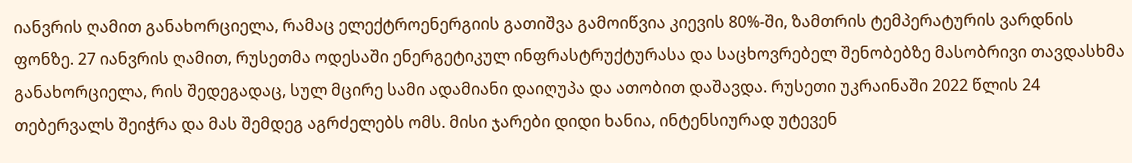იანვრის ღამით განახორციელა, რამაც ელექტროენერგიის გათიშვა გამოიწვია კიევის 80%-ში, ზამთრის ტემპერატურის ვარდნის ფონზე. 27 იანვრის ღამით, რუსეთმა ოდესაში ენერგეტიკულ ინფრასტრუქტურასა და საცხოვრებელ შენობებზე მასობრივი თავდასხმა განახორციელა, რის შედეგადაც, სულ მცირე სამი ადამიანი დაიღუპა და ათობით დაშავდა. რუსეთი უკრაინაში 2022 წლის 24 თებერვალს შეიჭრა და მას შემდეგ აგრძელებს ომს. მისი ჯარები დიდი ხანია, ინტენსიურად უტევენ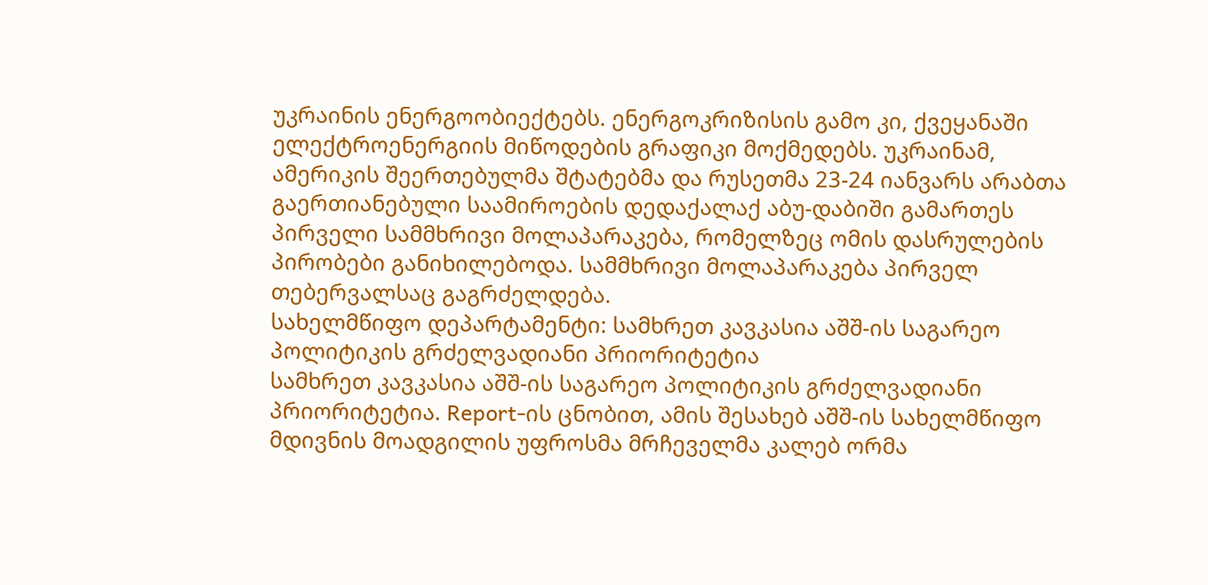უკრაინის ენერგოობიექტებს. ენერგოკრიზისის გამო კი, ქვეყანაში ელექტროენერგიის მიწოდების გრაფიკი მოქმედებს. უკრაინამ, ამერიკის შეერთებულმა შტატებმა და რუსეთმა 23-24 იანვარს არაბთა გაერთიანებული საამიროების დედაქალაქ აბუ-დაბიში გამართეს პირველი სამმხრივი მოლაპარაკება, რომელზეც ომის დასრულების პირობები განიხილებოდა. სამმხრივი მოლაპარაკება პირველ თებერვალსაც გაგრძელდება.
სახელმწიფო დეპარტამენტი: სამხრეთ კავკასია აშშ-ის საგარეო პოლიტიკის გრძელვადიანი პრიორიტეტია
სამხრეთ კავკასია აშშ-ის საგარეო პოლიტიკის გრძელვადიანი პრიორიტეტია. Report-ის ცნობით, ამის შესახებ აშშ-ის სახელმწიფო მდივნის მოადგილის უფროსმა მრჩეველმა კალებ ორმა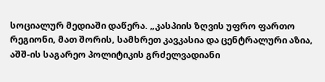სოციალურ მედიაში დაწერა. „კასპიის ზღვის უფრო ფართო რეგიონი, მათ შორის, სამხრეთ კავკასია და ცენტრალური აზია, აშშ-ის საგარეო პოლიტიკის გრძელვადიანი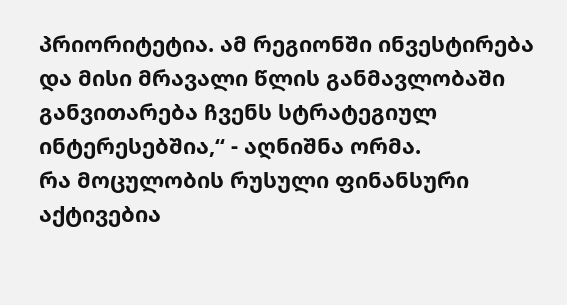პრიორიტეტია. ამ რეგიონში ინვესტირება და მისი მრავალი წლის განმავლობაში განვითარება ჩვენს სტრატეგიულ ინტერესებშია,“ - აღნიშნა ორმა.
რა მოცულობის რუსული ფინანსური აქტივებია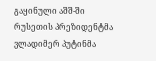გაყინული აშშ-ში
რუსეთის პრეზიდენტმა ვლადიმერ პუტინმა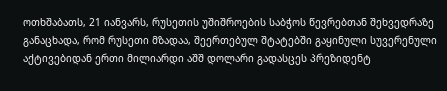ოთხშაბათს, 21 იანვარს, რუსეთის უშიშროების საბჭოს წევრებთან შეხვედრაზე განაცხადა, რომ რუსეთი მზადაა, შეერთებულ შტატებში გაყინული სუვერენული აქტივებიდან ერთი მილიარდი აშშ დოლარი გადასცეს პრეზიდენტ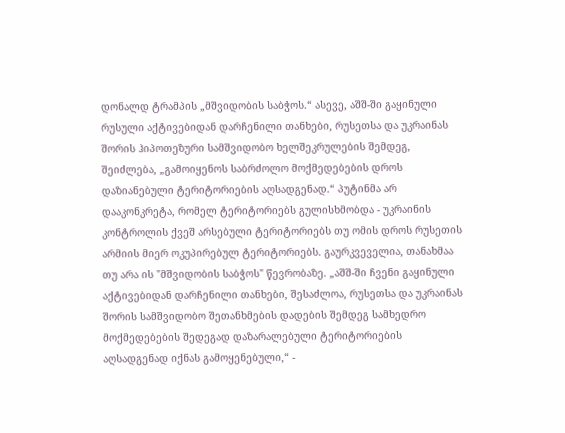დონალდ ტრამპის „მშვიდობის საბჭოს.“ ასევე, აშშ-ში გაყინული რუსული აქტივებიდან დარჩენილი თანხები, რუსეთსა და უკრაინას შორის ჰიპოთეზური სამშვიდობო ხელშეკრულების შემდეგ, შეიძლება, „გამოიყენოს საბრძოლო მოქმედებების დროს დაზიანებული ტერიტორიების აღსადგენად.“ პუტინმა არ დააკონკრეტა, რომელ ტერიტორიებს გულისხმობდა - უკრაინის კონტროლის ქვეშ არსებული ტერიტორიებს თუ ომის დროს რუსეთის არმიის მიერ ოკუპირებულ ტერიტორიებს. გაურკვეველია, თანახმაა თუ არა ის "მშვიდობის საბჭოს" წევრობაზე. „აშშ-ში ჩვენი გაყინული აქტივებიდან დარჩენილი თანხები, შესაძლოა, რუსეთსა და უკრაინას შორის სამშვიდობო შეთანხმების დადების შემდეგ სამხედრო მოქმედებების შედეგად დაზარალებული ტერიტორიების აღსადგენად იქნას გამოყენებული,“ -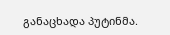განაცხადა პუტინმა.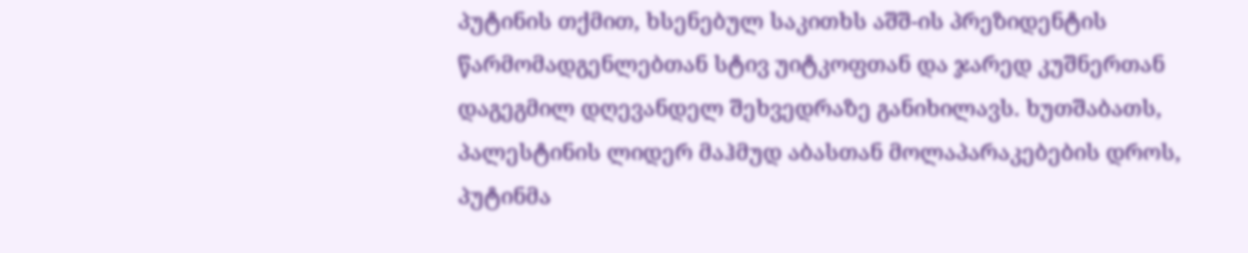პუტინის თქმით, ხსენებულ საკითხს აშშ-ის პრეზიდენტის წარმომადგენლებთან სტივ უიტკოფთან და ჯარედ კუშნერთან დაგეგმილ დღევანდელ შეხვედრაზე განიხილავს. ხუთშაბათს, პალესტინის ლიდერ მაჰმუდ აბასთან მოლაპარაკებების დროს, პუტინმა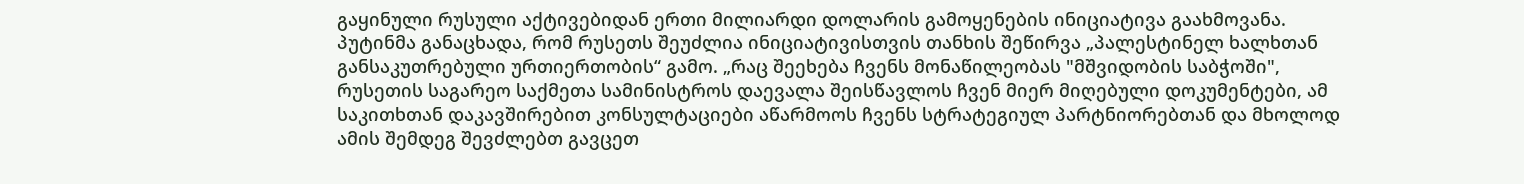გაყინული რუსული აქტივებიდან ერთი მილიარდი დოლარის გამოყენების ინიციატივა გაახმოვანა. პუტინმა განაცხადა, რომ რუსეთს შეუძლია ინიციატივისთვის თანხის შეწირვა „პალესტინელ ხალხთან განსაკუთრებული ურთიერთობის“ გამო. „რაც შეეხება ჩვენს მონაწილეობას "მშვიდობის საბჭოში", რუსეთის საგარეო საქმეთა სამინისტროს დაევალა შეისწავლოს ჩვენ მიერ მიღებული დოკუმენტები, ამ საკითხთან დაკავშირებით კონსულტაციები აწარმოოს ჩვენს სტრატეგიულ პარტნიორებთან და მხოლოდ ამის შემდეგ შევძლებთ გავცეთ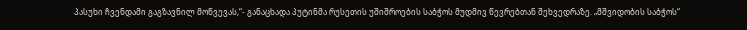პასუხი ჩვენდამი გაგზავნილ მოწვევას,“- განაცხადა პუტინმა რუსეთის უშიშროების საბჭოს მუდმივ წევრებთან შეხვედრაზე. „მშვიდობის საბჭოს“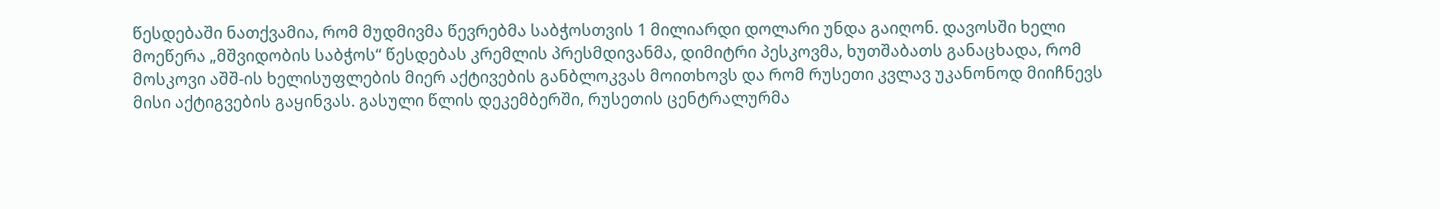წესდებაში ნათქვამია, რომ მუდმივმა წევრებმა საბჭოსთვის 1 მილიარდი დოლარი უნდა გაიღონ. დავოსში ხელი მოეწერა „მშვიდობის საბჭოს“ წესდებას კრემლის პრესმდივანმა, დიმიტრი პესკოვმა, ხუთშაბათს განაცხადა, რომ მოსკოვი აშშ-ის ხელისუფლების მიერ აქტივების განბლოკვას მოითხოვს და რომ რუსეთი კვლავ უკანონოდ მიიჩნევს მისი აქტიგვების გაყინვას. გასული წლის დეკემბერში, რუსეთის ცენტრალურმა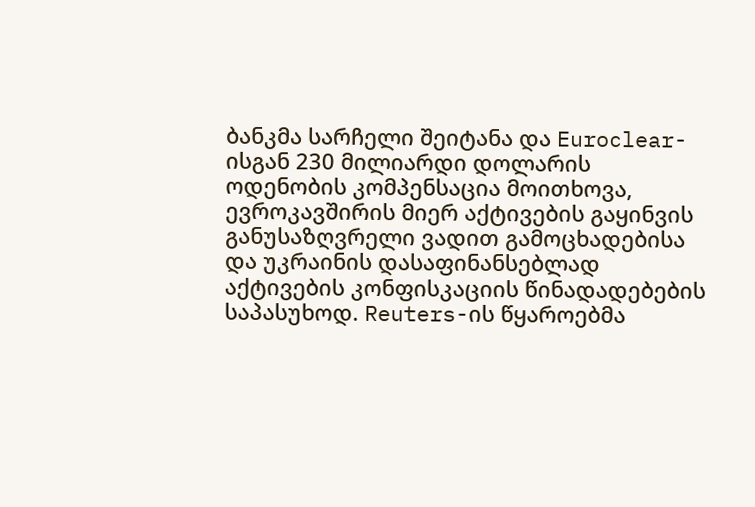ბანკმა სარჩელი შეიტანა და Euroclear-ისგან 230 მილიარდი დოლარის ოდენობის კომპენსაცია მოითხოვა, ევროკავშირის მიერ აქტივების გაყინვის განუსაზღვრელი ვადით გამოცხადებისა და უკრაინის დასაფინანსებლად აქტივების კონფისკაციის წინადადებების საპასუხოდ. Reuters-ის წყაროებმა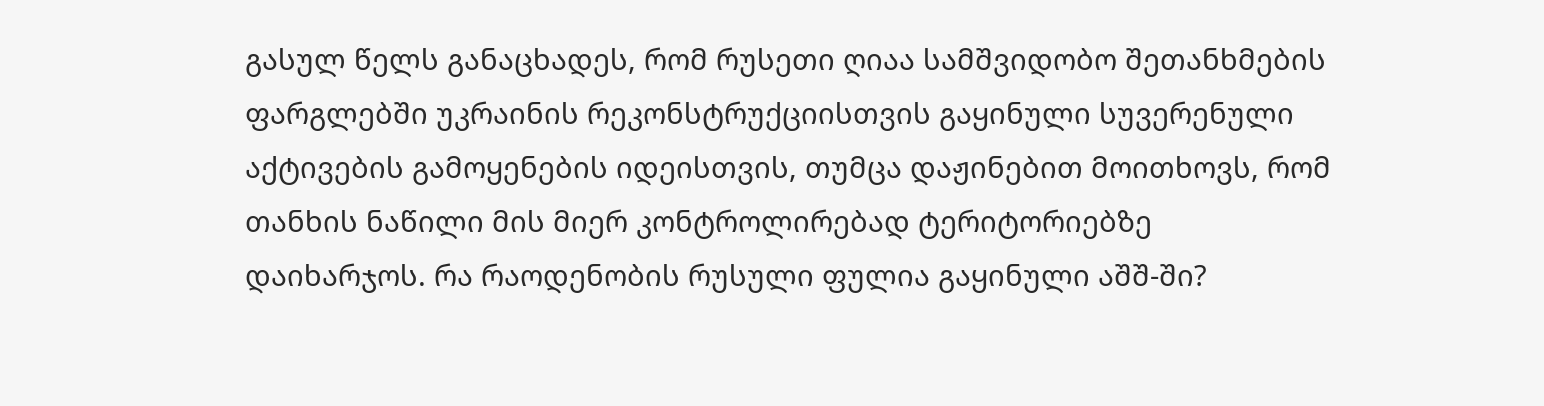გასულ წელს განაცხადეს, რომ რუსეთი ღიაა სამშვიდობო შეთანხმების ფარგლებში უკრაინის რეკონსტრუქციისთვის გაყინული სუვერენული აქტივების გამოყენების იდეისთვის, თუმცა დაჟინებით მოითხოვს, რომ თანხის ნაწილი მის მიერ კონტროლირებად ტერიტორიებზე დაიხარჯოს. რა რაოდენობის რუსული ფულია გაყინული აშშ-ში?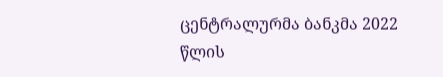ცენტრალურმა ბანკმა 2022 წლის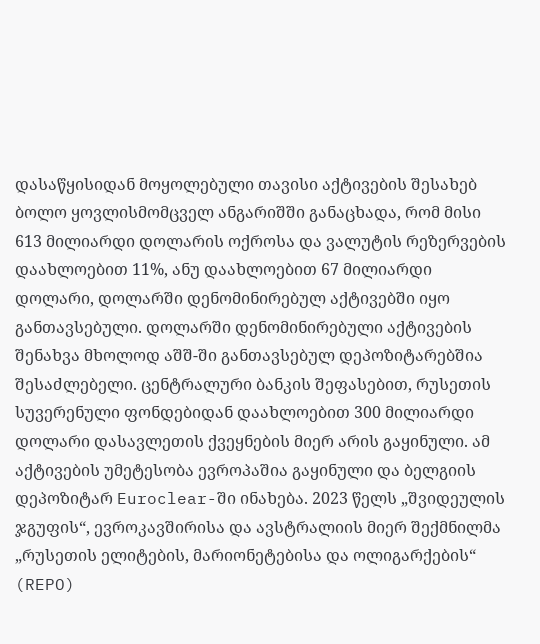დასაწყისიდან მოყოლებული თავისი აქტივების შესახებ ბოლო ყოვლისმომცველ ანგარიშში განაცხადა, რომ მისი 613 მილიარდი დოლარის ოქროსა და ვალუტის რეზერვების დაახლოებით 11%, ანუ დაახლოებით 67 მილიარდი დოლარი, დოლარში დენომინირებულ აქტივებში იყო განთავსებული. დოლარში დენომინირებული აქტივების შენახვა მხოლოდ აშშ-ში განთავსებულ დეპოზიტარებშია შესაძლებელი. ცენტრალური ბანკის შეფასებით, რუსეთის სუვერენული ფონდებიდან დაახლოებით 300 მილიარდი დოლარი დასავლეთის ქვეყნების მიერ არის გაყინული. ამ აქტივების უმეტესობა ევროპაშია გაყინული და ბელგიის დეპოზიტარ Euroclear-ში ინახება. 2023 წელს „შვიდეულის ჯგუფის“, ევროკავშირისა და ავსტრალიის მიერ შექმნილმა „რუსეთის ელიტების, მარიონეტებისა და ოლიგარქების“ (REPO)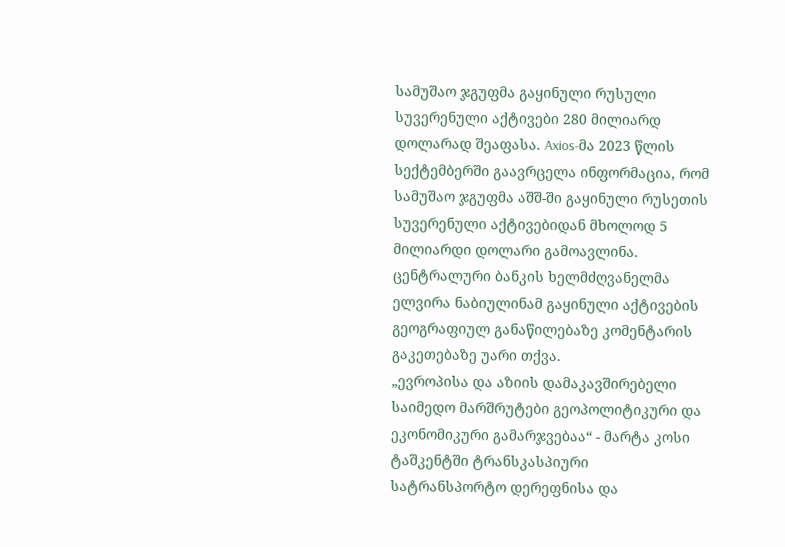სამუშაო ჯგუფმა გაყინული რუსული სუვერენული აქტივები 280 მილიარდ დოლარად შეაფასა. Axios-მა 2023 წლის სექტემბერში გაავრცელა ინფორმაცია, რომ სამუშაო ჯგუფმა აშშ-ში გაყინული რუსეთის სუვერენული აქტივებიდან მხოლოდ 5 მილიარდი დოლარი გამოავლინა. ცენტრალური ბანკის ხელმძღვანელმა ელვირა ნაბიულინამ გაყინული აქტივების გეოგრაფიულ განაწილებაზე კომენტარის გაკეთებაზე უარი თქვა.
„ევროპისა და აზიის დამაკავშირებელი საიმედო მარშრუტები გეოპოლიტიკური და ეკონომიკური გამარჯვებაა“ - მარტა კოსი
ტაშკენტში ტრანსკასპიური სატრანსპორტო დერეფნისა და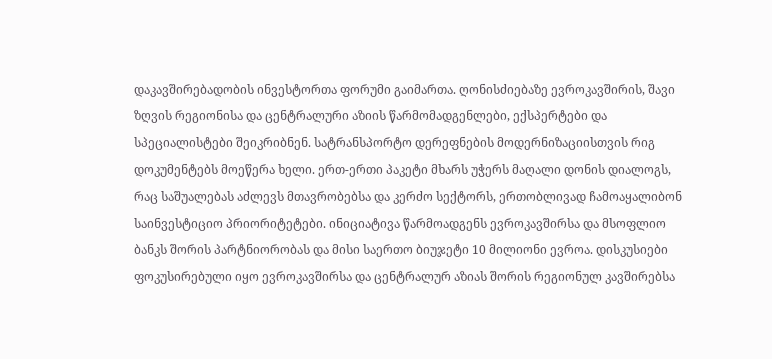დაკავშირებადობის ინვესტორთა ფორუმი გაიმართა. ღონისძიებაზე ევროკავშირის, შავი ზღვის რეგიონისა და ცენტრალური აზიის წარმომადგენლები, ექსპერტები და სპეციალისტები შეიკრიბნენ. სატრანსპორტო დერეფნების მოდერნიზაციისთვის რიგ დოკუმენტებს მოეწერა ხელი. ერთ-ერთი პაკეტი მხარს უჭერს მაღალი დონის დიალოგს, რაც საშუალებას აძლევს მთავრობებსა და კერძო სექტორს, ერთობლივად ჩამოაყალიბონ საინვესტიციო პრიორიტეტები. ინიციატივა წარმოადგენს ევროკავშირსა და მსოფლიო ბანკს შორის პარტნიორობას და მისი საერთო ბიუჯეტი 10 მილიონი ევროა. დისკუსიები ფოკუსირებული იყო ევროკავშირსა და ცენტრალურ აზიას შორის რეგიონულ კავშირებსა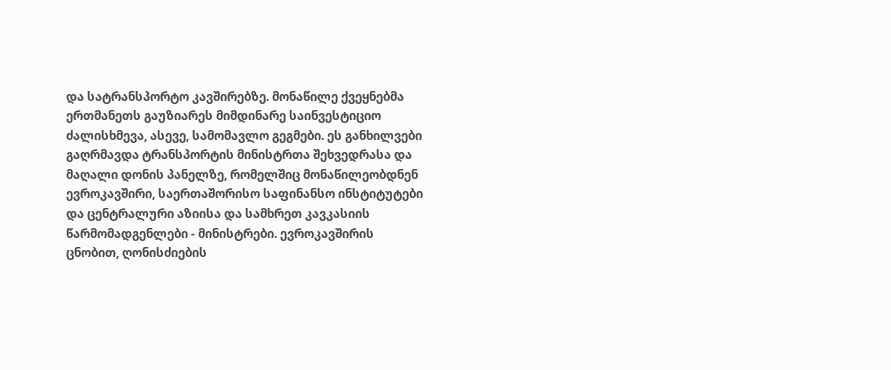და სატრანსპორტო კავშირებზე. მონაწილე ქვეყნებმა ერთმანეთს გაუზიარეს მიმდინარე საინვესტიციო ძალისხმევა, ასევე, სამომავლო გეგმები. ეს განხილვები გაღრმავდა ტრანსპორტის მინისტრთა შეხვედრასა და მაღალი დონის პანელზე, რომელშიც მონაწილეობდნენ ევროკავშირი, საერთაშორისო საფინანსო ინსტიტუტები და ცენტრალური აზიისა და სამხრეთ კავკასიის წარმომადგენლები - მინისტრები. ევროკავშირის ცნობით, ღონისძიების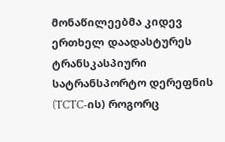მონაწილეებმა კიდევ ერთხელ დაადასტურეს ტრანსკასპიური სატრანსპორტო დერეფნის (TCTC-ის) როგორც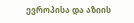ევროპისა და აზიის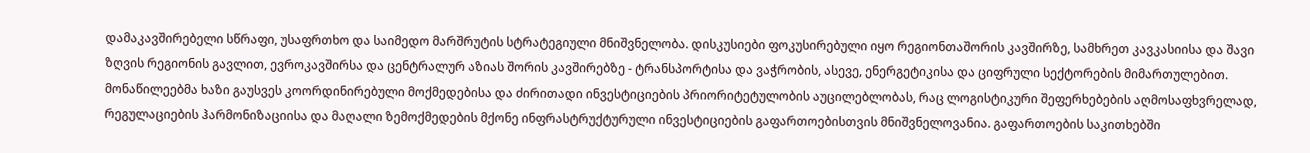დამაკავშირებელი სწრაფი, უსაფრთხო და საიმედო მარშრუტის სტრატეგიული მნიშვნელობა. დისკუსიები ფოკუსირებული იყო რეგიონთაშორის კავშირზე, სამხრეთ კავკასიისა და შავი ზღვის რეგიონის გავლით, ევროკავშირსა და ცენტრალურ აზიას შორის კავშირებზე - ტრანსპორტისა და ვაჭრობის, ასევე, ენერგეტიკისა და ციფრული სექტორების მიმართულებით. მონაწილეებმა ხაზი გაუსვეს კოორდინირებული მოქმედებისა და ძირითადი ინვესტიციების პრიორიტეტულობის აუცილებლობას, რაც ლოგისტიკური შეფერხებების აღმოსაფხვრელად, რეგულაციების ჰარმონიზაციისა და მაღალი ზემოქმედების მქონე ინფრასტრუქტურული ინვესტიციების გაფართოებისთვის მნიშვნელოვანია. გაფართოების საკითხებში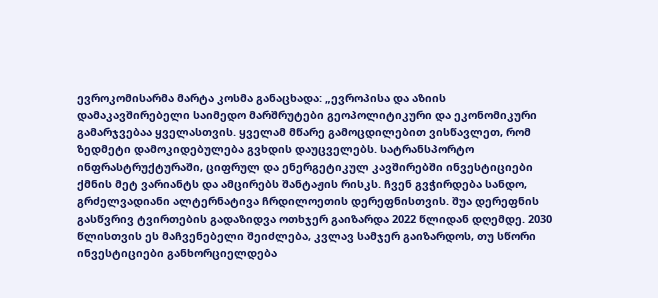ევროკომისარმა მარტა კოსმა განაცხადა: „ევროპისა და აზიის დამაკავშირებელი საიმედო მარშრუტები გეოპოლიტიკური და ეკონომიკური გამარჯვებაა ყველასთვის. ყველამ მწარე გამოცდილებით ვისწავლეთ, რომ ზედმეტი დამოკიდებულება გვხდის დაუცველებს. სატრანსპორტო ინფრასტრუქტურაში, ციფრულ და ენერგეტიკულ კავშირებში ინვესტიციები ქმნის მეტ ვარიანტს და ამცირებს შანტაჟის რისკს. ჩვენ გვჭირდება სანდო, გრძელვადიანი ალტერნატივა ჩრდილოეთის დერეფნისთვის. შუა დერეფნის გასწვრივ ტვირთების გადაზიდვა ოთხჯერ გაიზარდა 2022 წლიდან დღემდე. 2030 წლისთვის ეს მაჩვენებელი შეიძლება, კვლავ სამჯერ გაიზარდოს, თუ სწორი ინვესტიციები განხორციელდება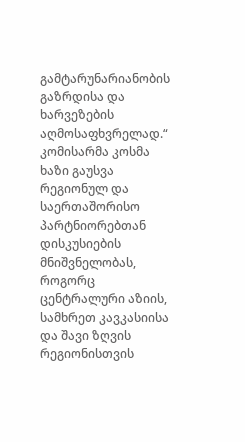გამტარუნარიანობის გაზრდისა და ხარვეზების აღმოსაფხვრელად.“ კომისარმა კოსმა ხაზი გაუსვა რეგიონულ და საერთაშორისო პარტნიორებთან დისკუსიების მნიშვნელობას, როგორც ცენტრალური აზიის, სამხრეთ კავკასიისა და შავი ზღვის რეგიონისთვის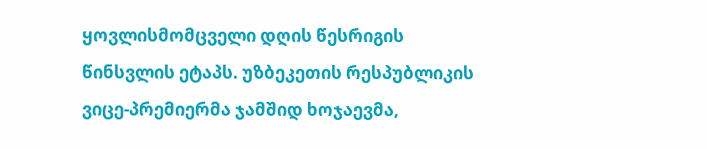ყოვლისმომცველი დღის წესრიგის წინსვლის ეტაპს. უზბეკეთის რესპუბლიკის ვიცე-პრემიერმა ჯამშიდ ხოჯაევმა,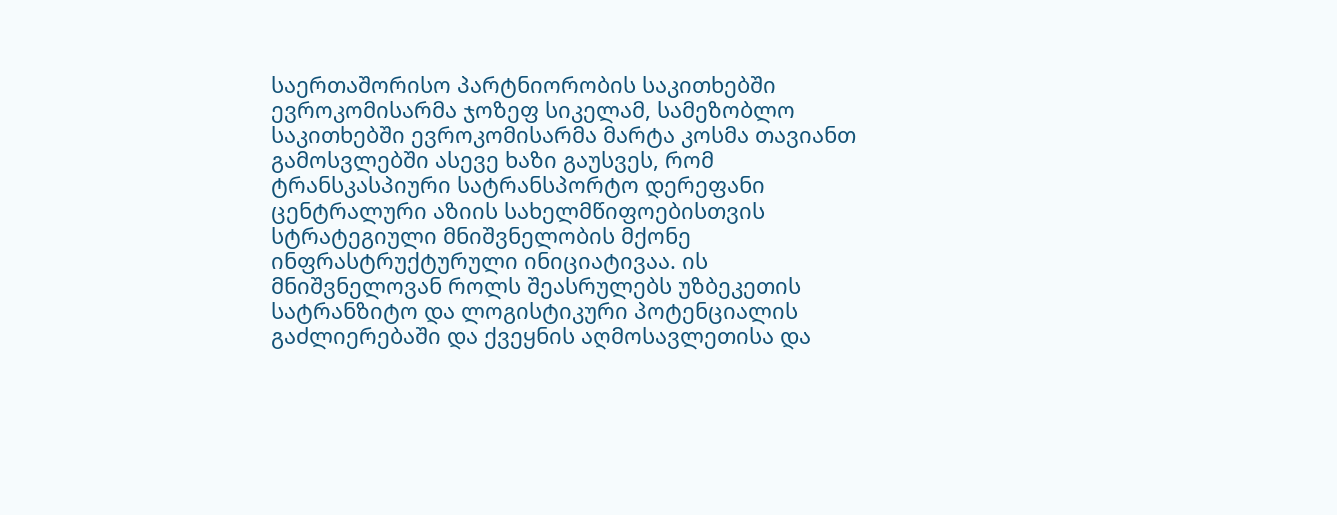საერთაშორისო პარტნიორობის საკითხებში ევროკომისარმა ჯოზეფ სიკელამ, სამეზობლო საკითხებში ევროკომისარმა მარტა კოსმა თავიანთ გამოსვლებში ასევე ხაზი გაუსვეს, რომ ტრანსკასპიური სატრანსპორტო დერეფანი ცენტრალური აზიის სახელმწიფოებისთვის სტრატეგიული მნიშვნელობის მქონე ინფრასტრუქტურული ინიციატივაა. ის მნიშვნელოვან როლს შეასრულებს უზბეკეთის სატრანზიტო და ლოგისტიკური პოტენციალის გაძლიერებაში და ქვეყნის აღმოსავლეთისა და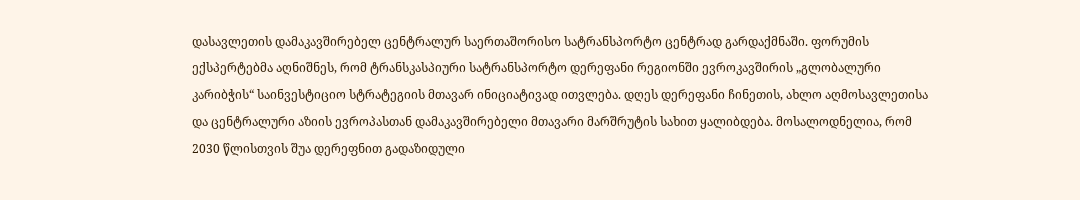დასავლეთის დამაკავშირებელ ცენტრალურ საერთაშორისო სატრანსპორტო ცენტრად გარდაქმნაში. ფორუმის ექსპერტებმა აღნიშნეს, რომ ტრანსკასპიური სატრანსპორტო დერეფანი რეგიონში ევროკავშირის „გლობალური კარიბჭის“ საინვესტიციო სტრატეგიის მთავარ ინიციატივად ითვლება. დღეს დერეფანი ჩინეთის, ახლო აღმოსავლეთისა და ცენტრალური აზიის ევროპასთან დამაკავშირებელი მთავარი მარშრუტის სახით ყალიბდება. მოსალოდნელია, რომ 2030 წლისთვის შუა დერეფნით გადაზიდული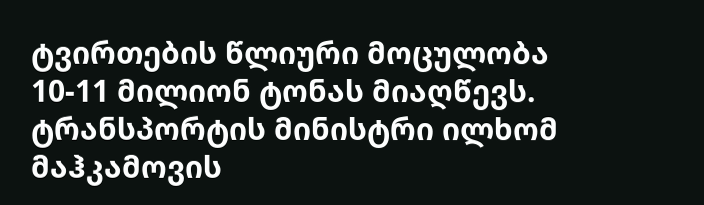ტვირთების წლიური მოცულობა 10-11 მილიონ ტონას მიაღწევს. ტრანსპორტის მინისტრი ილხომ მაჰკამოვის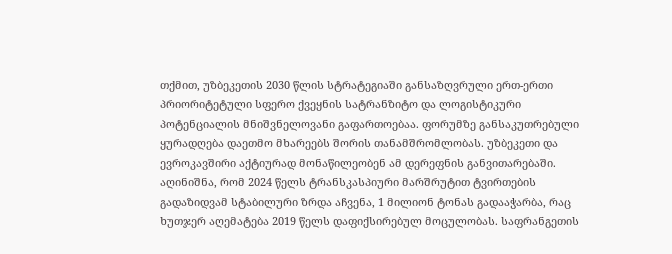თქმით, უზბეკეთის 2030 წლის სტრატეგიაში განსაზღვრული ერთ-ერთი პრიორიტეტული სფერო ქვეყნის სატრანზიტო და ლოგისტიკური პოტენციალის მნიშვნელოვანი გაფართოებაა. ფორუმზე განსაკუთრებული ყურადღება დაეთმო მხარეებს შორის თანამშრომლობას. უზბეკეთი და ევროკავშირი აქტიურად მონაწილეობენ ამ დერეფნის განვითარებაში. აღინიშნა, რომ 2024 წელს ტრანსკასპიური მარშრუტით ტვირთების გადაზიდვამ სტაბილური ზრდა აჩვენა, 1 მილიონ ტონას გადააჭარბა, რაც ხუთჯერ აღემატება 2019 წელს დაფიქსირებულ მოცულობას. საფრანგეთის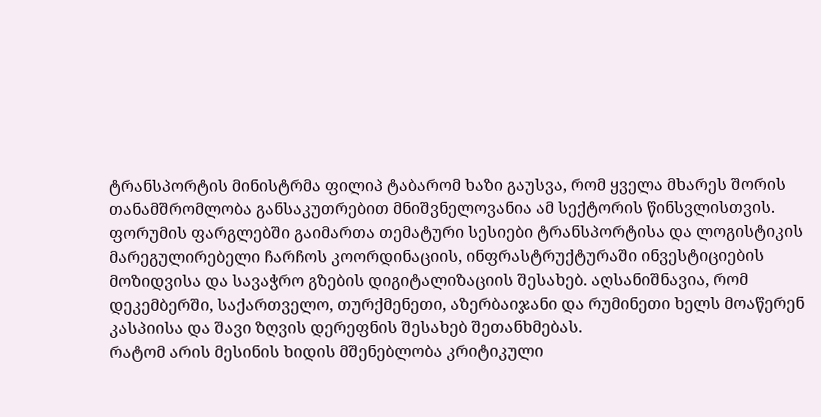ტრანსპორტის მინისტრმა ფილიპ ტაბარომ ხაზი გაუსვა, რომ ყველა მხარეს შორის თანამშრომლობა განსაკუთრებით მნიშვნელოვანია ამ სექტორის წინსვლისთვის. ფორუმის ფარგლებში გაიმართა თემატური სესიები ტრანსპორტისა და ლოგისტიკის მარეგულირებელი ჩარჩოს კოორდინაციის, ინფრასტრუქტურაში ინვესტიციების მოზიდვისა და სავაჭრო გზების დიგიტალიზაციის შესახებ. აღსანიშნავია, რომ დეკემბერში, საქართველო, თურქმენეთი, აზერბაიჯანი და რუმინეთი ხელს მოაწერენ კასპიისა და შავი ზღვის დერეფნის შესახებ შეთანხმებას.
რატომ არის მესინის ხიდის მშენებლობა კრიტიკული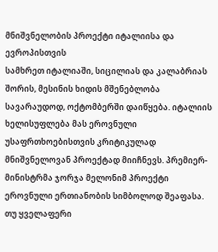მნიშვნელობის პროექტი იტალიისა და ევროპისთვის
სამხრეთ იტალიაში, სიცილიას და კალაბრიას შორის, მესინის ხიდის მშენებლობა სავარაუდოდ, ოქტომბერში დაიწყება. იტალიის ხელისუფლება მას ეროვნული უსაფრთხოებისთვის კრიტიკულად მნიშვნელოვან პროექტად მიიჩნევს. პრემიერ-მინისტრმა ჯორჯა მელონიმ პროექტი ეროვნული ერთიანობის სიმბოლოდ შეაფასა. თუ ყველაფერი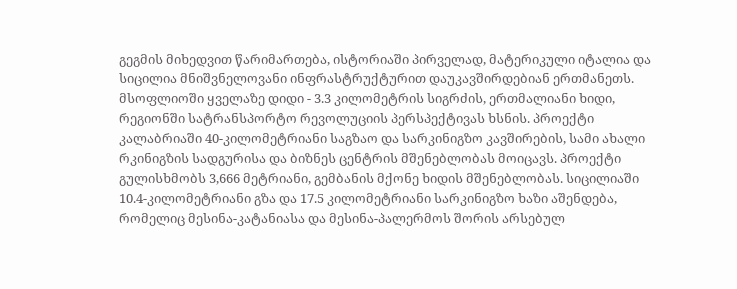გეგმის მიხედვით წარიმართება, ისტორიაში პირველად, მატერიკული იტალია და სიცილია მნიშვნელოვანი ინფრასტრუქტურით დაუკავშირდებიან ერთმანეთს. მსოფლიოში ყველაზე დიდი - 3.3 კილომეტრის სიგრძის, ერთმალიანი ხიდი, რეგიონში სატრანსპორტო რევოლუციის პერსპექტივას ხსნის. პროექტი კალაბრიაში 40-კილომეტრიანი საგზაო და სარკინიგზო კავშირების, სამი ახალი რკინიგზის სადგურისა და ბიზნეს ცენტრის მშენებლობას მოიცავს. პროექტი გულისხმობს 3,666 მეტრიანი, გემბანის მქონე ხიდის მშენებლობას. სიცილიაში 10.4-კილომეტრიანი გზა და 17.5 კილომეტრიანი სარკინიგზო ხაზი აშენდება, რომელიც მესინა-კატანიასა და მესინა-პალერმოს შორის არსებულ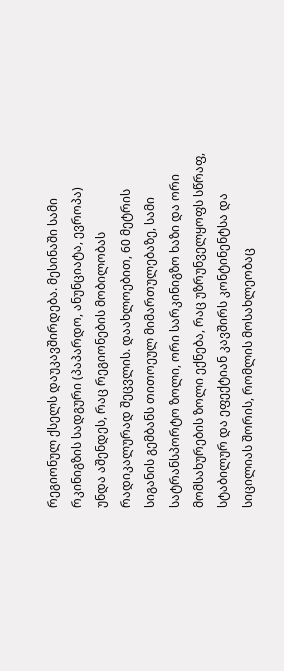რეგიონულ ქსელს დაუკავშირდება. მესინაში სამი რკინიგზის სადგური (პაპარდო, ანუნციატა, ევროპა) უნდა აშენდეს, რაც რეგიონების მობილობას რადიკალურად შეცვლის. დაახლოებით, 60 მეტრის სიგანის გემბანს თითოეულ მიმართულებაზე, სამი სატრანსპორტო ზოლი, ორი სარკინიგზო ხაზი და ორი მომსახურების ზოლი ექნება, რაც უზრუნველყოფს სწრაფ, სტაბილურ და ეფექტიან კავშირს კონტინენტსა და სიცილიას შორის, რომლის მოსახლეობაც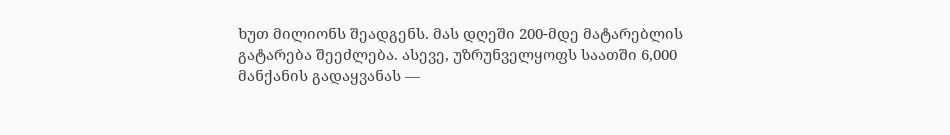ხუთ მილიონს შეადგენს. მას დღეში 200-მდე მატარებლის გატარება შეეძლება. ასევე, უზრუნველყოფს საათში 6,000 მანქანის გადაყვანას —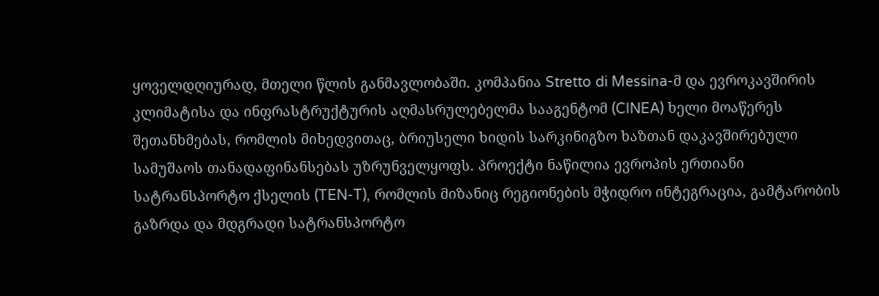ყოველდღიურად, მთელი წლის განმავლობაში. კომპანია Stretto di Messina-მ და ევროკავშირის კლიმატისა და ინფრასტრუქტურის აღმასრულებელმა სააგენტომ (CINEA) ხელი მოაწერეს შეთანხმებას, რომლის მიხედვითაც, ბრიუსელი ხიდის სარკინიგზო ხაზთან დაკავშირებული სამუშაოს თანადაფინანსებას უზრუნველყოფს. პროექტი ნაწილია ევროპის ერთიანი სატრანსპორტო ქსელის (TEN-T), რომლის მიზანიც რეგიონების მჭიდრო ინტეგრაცია, გამტარობის გაზრდა და მდგრადი სატრანსპორტო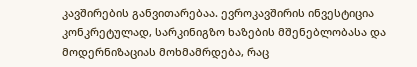კავშირების განვითარებაა. ევროკავშირის ინვესტიცია კონკრეტულად, სარკინიგზო ხაზების მშენებლობასა და მოდერნიზაციას მოხმამრდება, რაც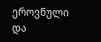ეროვნული და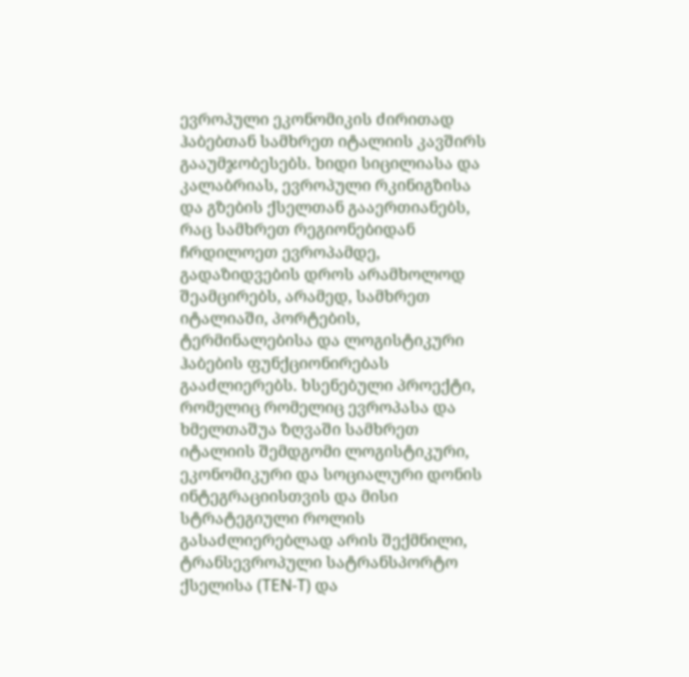ევროპული ეკონომიკის ძირითად ჰაბებთან სამხრეთ იტალიის კავშირს გააუმჯობესებს. ხიდი სიცილიასა და კალაბრიას, ევროპული რკინიგზისა და გზების ქსელთან გააერთიანებს, რაც სამხრეთ რეგიონებიდან ჩრდილოეთ ევროპამდე, გადაზიდვების დროს არამხოლოდ შეამცირებს, არამედ, სამხრეთ იტალიაში, პორტების, ტერმინალებისა და ლოგისტიკური ჰაბების ფუნქციონირებას გააძლიერებს. ხსენებული პროექტი, რომელიც რომელიც ევროპასა და ხმელთაშუა ზღვაში სამხრეთ იტალიის შემდგომი ლოგისტიკური, ეკონომიკური და სოციალური დონის ინტეგრაციისთვის და მისი სტრატეგიული როლის გასაძლიერებლად არის შექმნილი, ტრანსევროპული სატრანსპორტო ქსელისა (TEN-T) და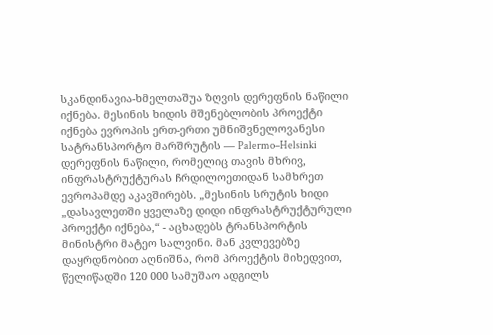სკანდინავია-ხმელთაშუა ზღვის დერეფნის ნაწილი იქნება. მესინის ხიდის მშენებლობის პროექტი იქნება ევროპის ერთ-ერთი უმნიშვნელოვანესი სატრანსპორტო მარშრუტის — Palermo–Helsinki დერეფნის ნაწილი, რომელიც თავის მხრივ, ინფრასტრუქტურას ჩრდილოეთიდან სამხრეთ ევროპამდე აკავშირებს. „მესინის სრუტის ხიდი „დასავლეთში ყველაზე დიდი ინფრასტრუქტურული პროექტი იქნება,“ - აცხადებს ტრანსპორტის მინისტრი მატეო სალვინი. მან კვლევებზე დაყრდნობით აღნიშნა, რომ პროექტის მიხედვით, წელიწადში 120 000 სამუშაო ადგილს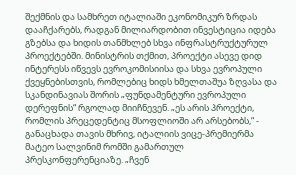შექმნის და სამხრეთ იტალიაში ეკონომიკურ ზრდას დააჩქარებს, რადგან მილიარდობით ინვესტიცია იდება გზებსა და ხიდის თანმხლებ სხვა ინფრასტრუქტურულ პროექტებში. მინისტრის თქმით, პროექტი ასევე დიდ ინტერესს იწვევს ევროკომისიისა და სხვა ევროპული ქვეყნებისთვის, რომლებიც ხიდს ხმელთაშუა ზღვასა და სკანდინავიას შორის „ფუნდამენტური ევროპული დერეფნის“ რგოლად მიიჩნევენ. „ეს არის პროექტი, რომლის პრეცედენტიც მსოფლიოში არ არსებობს,“ - განაცხადა თავის მხრივ, იტალიის ვიცე-პრემიერმა მატეო სალვინიმ რომში გამართულ პრესკონფერენციაზე. „ჩვენ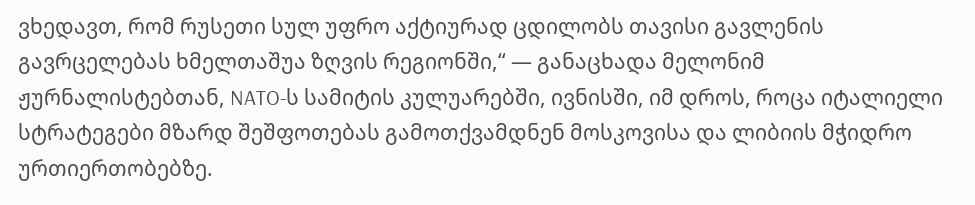ვხედავთ, რომ რუსეთი სულ უფრო აქტიურად ცდილობს თავისი გავლენის გავრცელებას ხმელთაშუა ზღვის რეგიონში,“ — განაცხადა მელონიმ ჟურნალისტებთან, NATO-ს სამიტის კულუარებში, ივნისში, იმ დროს, როცა იტალიელი სტრატეგები მზარდ შეშფოთებას გამოთქვამდნენ მოსკოვისა და ლიბიის მჭიდრო ურთიერთობებზე.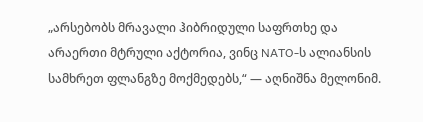„არსებობს მრავალი ჰიბრიდული საფრთხე და არაერთი მტრული აქტორია, ვინც NATO-ს ალიანსის სამხრეთ ფლანგზე მოქმედებს,“ — აღნიშნა მელონიმ.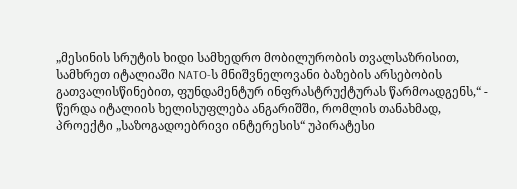„მესინის სრუტის ხიდი სამხედრო მობილურობის თვალსაზრისით, სამხრეთ იტალიაში NATO-ს მნიშვნელოვანი ბაზების არსებობის გათვალისწინებით, ფუნდამენტურ ინფრასტრუქტურას წარმოადგენს,“ - წერდა იტალიის ხელისუფლება ანგარიშში, რომლის თანახმად, პროექტი „საზოგადოებრივი ინტერესის“ უპირატესი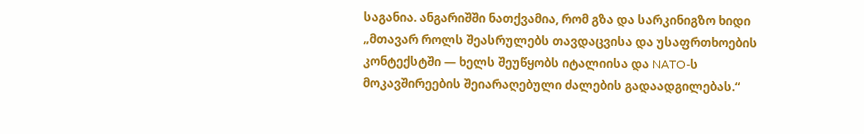საგანია. ანგარიშში ნათქვამია, რომ გზა და სარკინიგზო ხიდი „მთავარ როლს შეასრულებს თავდაცვისა და უსაფრთხოების კონტექსტში — ხელს შეუწყობს იტალიისა და NATO-ს მოკავშირეების შეიარაღებული ძალების გადაადგილებას.“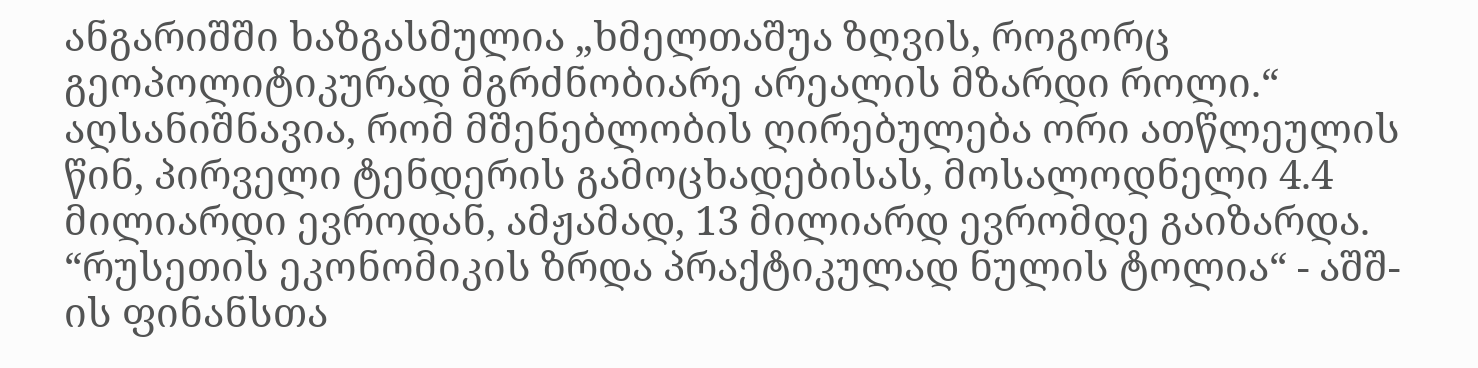ანგარიშში ხაზგასმულია „ხმელთაშუა ზღვის, როგორც გეოპოლიტიკურად მგრძნობიარე არეალის მზარდი როლი.“ აღსანიშნავია, რომ მშენებლობის ღირებულება ორი ათწლეულის წინ, პირველი ტენდერის გამოცხადებისას, მოსალოდნელი 4.4 მილიარდი ევროდან, ამჟამად, 13 მილიარდ ევრომდე გაიზარდა.
“რუსეთის ეკონომიკის ზრდა პრაქტიკულად ნულის ტოლია“ - აშშ-ის ფინანსთა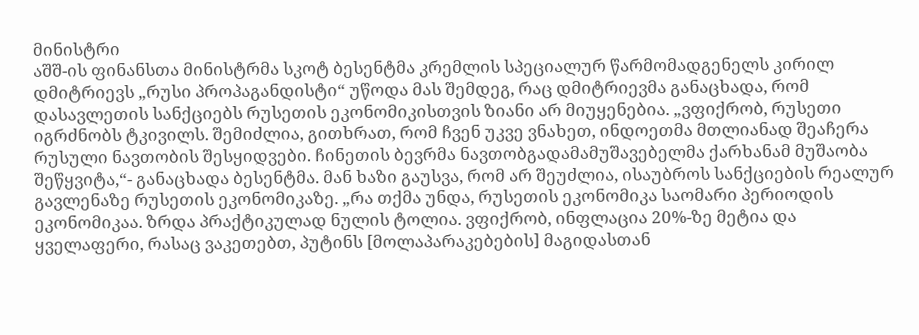მინისტრი
აშშ-ის ფინანსთა მინისტრმა სკოტ ბესენტმა კრემლის სპეციალურ წარმომადგენელს კირილ დმიტრიევს „რუსი პროპაგანდისტი“ უწოდა მას შემდეგ, რაც დმიტრიევმა განაცხადა, რომ დასავლეთის სანქციებს რუსეთის ეკონომიკისთვის ზიანი არ მიუყენებია. „ვფიქრობ, რუსეთი იგრძნობს ტკივილს. შემიძლია, გითხრათ, რომ ჩვენ უკვე ვნახეთ, ინდოეთმა მთლიანად შეაჩერა რუსული ნავთობის შესყიდვები. ჩინეთის ბევრმა ნავთობგადამამუშავებელმა ქარხანამ მუშაობა შეწყვიტა,“- განაცხადა ბესენტმა. მან ხაზი გაუსვა, რომ არ შეუძლია, ისაუბროს სანქციების რეალურ გავლენაზე რუსეთის ეკონომიკაზე. „რა თქმა უნდა, რუსეთის ეკონომიკა საომარი პერიოდის ეკონომიკაა. ზრდა პრაქტიკულად ნულის ტოლია. ვფიქრობ, ინფლაცია 20%-ზე მეტია და ყველაფერი, რასაც ვაკეთებთ, პუტინს [მოლაპარაკებების] მაგიდასთან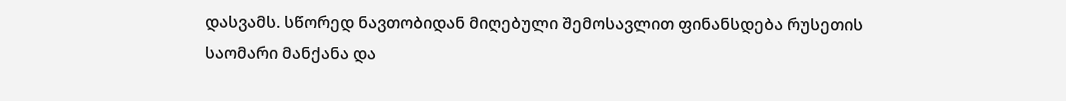დასვამს. სწორედ ნავთობიდან მიღებული შემოსავლით ფინანსდება რუსეთის საომარი მანქანა და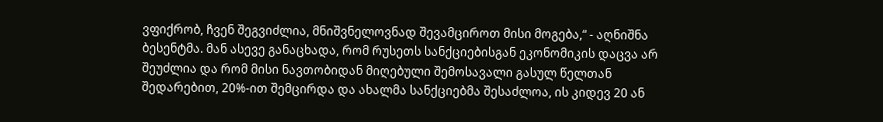ვფიქრობ, ჩვენ შეგვიძლია, მნიშვნელოვნად შევამციროთ მისი მოგება,“ - აღნიშნა ბესენტმა. მან ასევე განაცხადა, რომ რუსეთს სანქციებისგან ეკონომიკის დაცვა არ შეუძლია და რომ მისი ნავთობიდან მიღებული შემოსავალი გასულ წელთან შედარებით, 20%-ით შემცირდა და ახალმა სანქციებმა შესაძლოა, ის კიდევ 20 ან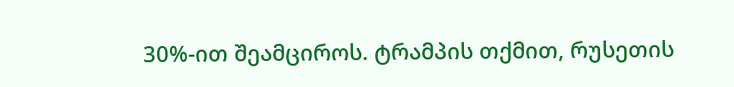30%-ით შეამციროს. ტრამპის თქმით, რუსეთის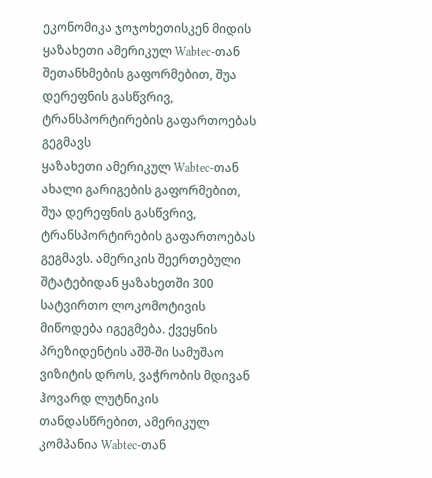ეკონომიკა ჯოჯოხეთისკენ მიდის
ყაზახეთი ამერიკულ Wabtec-თან შეთანხმების გაფორმებით, შუა დერეფნის გასწვრივ, ტრანსპორტირების გაფართოებას გეგმავს
ყაზახეთი ამერიკულ Wabtec-თან ახალი გარიგების გაფორმებით, შუა დერეფნის გასწვრივ, ტრანსპორტირების გაფართოებას გეგმავს. ამერიკის შეერთებული შტატებიდან ყაზახეთში 300 სატვირთო ლოკომოტივის მიწოდება იგეგმება. ქვეყნის პრეზიდენტის აშშ-ში სამუშაო ვიზიტის დროს, ვაჭრობის მდივან ჰოვარდ ლუტნიკის თანდასწრებით, ამერიკულ კომპანია Wabtec-თან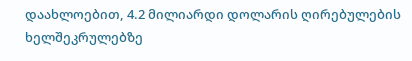დაახლოებით, 4.2 მილიარდი დოლარის ღირებულების ხელშეკრულებზე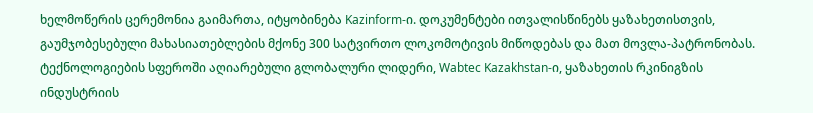ხელმოწერის ცერემონია გაიმართა, იტყობინება Kazinform-ი. დოკუმენტები ითვალისწინებს ყაზახეთისთვის, გაუმჯობესებული მახასიათებლების მქონე 300 სატვირთო ლოკომოტივის მიწოდებას და მათ მოვლა-პატრონობას. ტექნოლოგიების სფეროში აღიარებული გლობალური ლიდერი, Wabtec Kazakhstan-ი, ყაზახეთის რკინიგზის ინდუსტრიის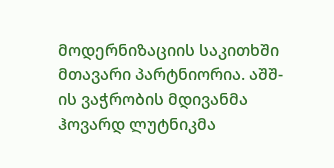მოდერნიზაციის საკითხში მთავარი პარტნიორია. აშშ-ის ვაჭრობის მდივანმა ჰოვარდ ლუტნიკმა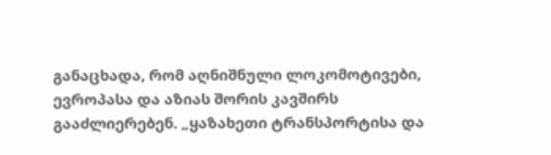განაცხადა, რომ აღნიშნული ლოკომოტივები, ევროპასა და აზიას შორის კავშირს გააძლიერებენ. „ყაზახეთი ტრანსპორტისა და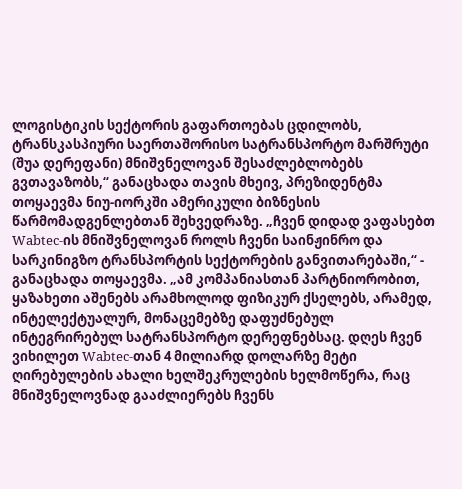ლოგისტიკის სექტორის გაფართოებას ცდილობს, ტრანსკასპიური საერთაშორისო სატრანსპორტო მარშრუტი (შუა დერეფანი) მნიშვნელოვან შესაძლებლობებს გვთავაზობს,“ განაცხადა თავის მხეივ, პრეზიდენტმა თოყაევმა ნიუ-იორკში ამერიკული ბიზნესის წარმომადგენლებთან შეხვედრაზე. „ჩვენ დიდად ვაფასებთ Wabtec-ის მნიშვნელოვან როლს ჩვენი საინჟინრო და სარკინიგზო ტრანსპორტის სექტორების განვითარებაში,“ - განაცხადა თოყაევმა. „ამ კომპანიასთან პარტნიორობით, ყაზახეთი აშენებს არამხოლოდ ფიზიკურ ქსელებს, არამედ, ინტელექტუალურ, მონაცემებზე დაფუძნებულ ინტეგრირებულ სატრანსპორტო დერეფნებსაც. დღეს ჩვენ ვიხილეთ Wabtec-თან 4 მილიარდ დოლარზე მეტი ღირებულების ახალი ხელშეკრულების ხელმოწერა, რაც მნიშვნელოვნად გააძლიერებს ჩვენს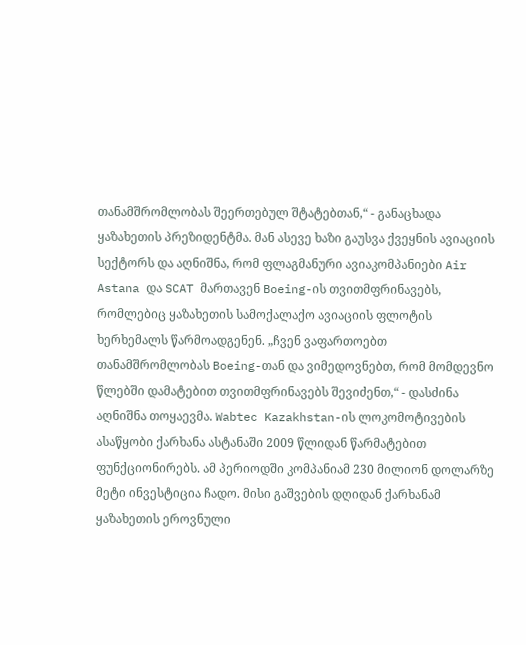თანამშრომლობას შეერთებულ შტატებთან,“ - განაცხადა ყაზახეთის პრეზიდენტმა. მან ასევე ხაზი გაუსვა ქვეყნის ავიაციის სექტორს და აღნიშნა, რომ ფლაგმანური ავიაკომპანიები Air Astana და SCAT მართავენ Boeing-ის თვითმფრინავებს, რომლებიც ყაზახეთის სამოქალაქო ავიაციის ფლოტის ხერხემალს წარმოადგენენ. „ჩვენ ვაფართოებთ თანამშრომლობას Boeing-თან და ვიმედოვნებთ, რომ მომდევნო წლებში დამატებით თვითმფრინავებს შევიძენთ,“ - დასძინა აღნიშნა თოყაევმა. Wabtec Kazakhstan-ის ლოკომოტივების ასაწყობი ქარხანა ასტანაში 2009 წლიდან წარმატებით ფუნქციონირებს. ამ პერიოდში კომპანიამ 230 მილიონ დოლარზე მეტი ინვესტიცია ჩადო. მისი გაშვების დღიდან ქარხანამ ყაზახეთის ეროვნული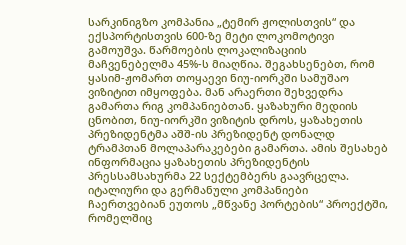სარკინიგზო კომპანია „ტემირ ჟოლისთვის“ და ექსპორტისთვის 600-ზე მეტი ლოკომოტივი გამოუშვა. წარმოების ლოკალიზაციის მაჩვენებელმა 45%-ს მიაღწია. შეგახსენებთ, რომ ყასიმ-ჟომართ თოყაევი ნიუ-იორკში სამუშაო ვიზიტით იმყოფება. მან არაერთი შეხვედრა გამართა რიგ კომპანიებთან. ყაზახური მედიის ცნობით, ნიუ-იორკში ვიზიტის დროს, ყაზახეთის პრეზიდენტმა აშშ-ის პრეზიდენტ დონალდ ტრამპთან მოლაპარაკებები გამართა. ამის შესახებ ინფორმაცია ყაზახეთის პრეზიდენტის პრესსამსახურმა 22 სექტემბერს გაავრცელა.
იტალიური და გერმანული კომპანიები ჩაერთვებიან ეუთოს „მწვანე პორტების“ პროექტში, რომელშიც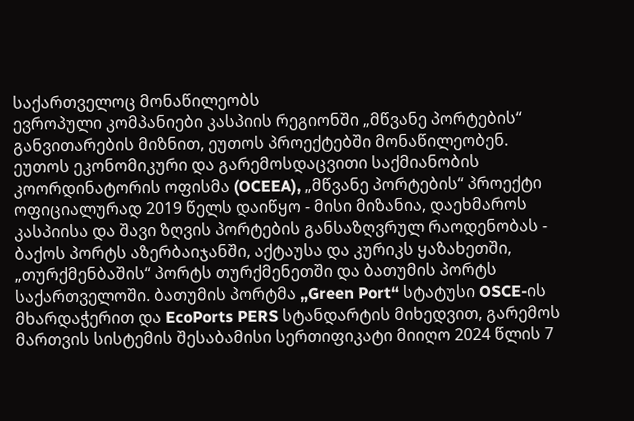საქართველოც მონაწილეობს
ევროპული კომპანიები კასპიის რეგიონში „მწვანე პორტების“ განვითარების მიზნით, ეუთოს პროექტებში მონაწილეობენ. ეუთოს ეკონომიკური და გარემოსდაცვითი საქმიანობის კოორდინატორის ოფისმა (OCEEA), „მწვანე პორტების“ პროექტი ოფიციალურად 2019 წელს დაიწყო - მისი მიზანია, დაეხმაროს კასპიისა და შავი ზღვის პორტების განსაზღვრულ რაოდენობას - ბაქოს პორტს აზერბაიჯანში, აქტაუსა და კურიკს ყაზახეთში, „თურქმენბაშის“ პორტს თურქმენეთში და ბათუმის პორტს საქართველოში. ბათუმის პორტმა „Green Port“ სტატუსი OSCE-ის მხარდაჭერით და EcoPorts PERS სტანდარტის მიხედვით, გარემოს მართვის სისტემის შესაბამისი სერთიფიკატი მიიღო 2024 წლის 7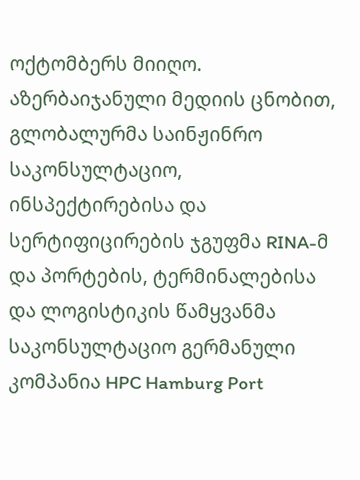ოქტომბერს მიიღო. აზერბაიჯანული მედიის ცნობით, გლობალურმა საინჟინრო საკონსულტაციო, ინსპექტირებისა და სერტიფიცირების ჯგუფმა RINA-მ და პორტების, ტერმინალებისა და ლოგისტიკის წამყვანმა საკონსულტაციო გერმანული კომპანია HPC Hamburg Port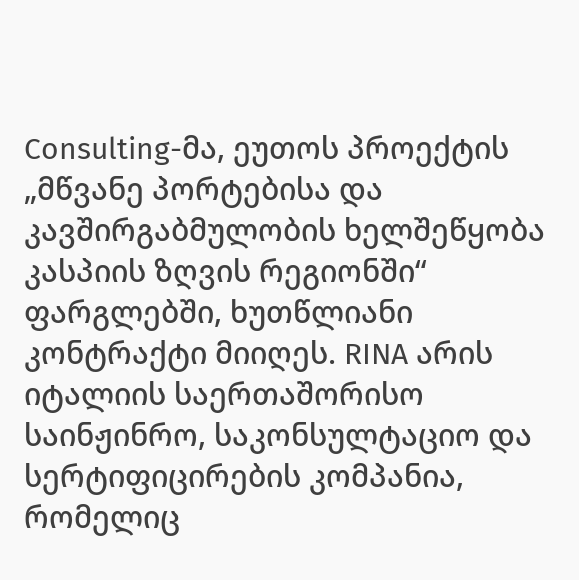Consulting-მა, ეუთოს პროექტის „მწვანე პორტებისა და კავშირგაბმულობის ხელშეწყობა კასპიის ზღვის რეგიონში“ ფარგლებში, ხუთწლიანი კონტრაქტი მიიღეს. RINA არის იტალიის საერთაშორისო საინჟინრო, საკონსულტაციო და სერტიფიცირების კომპანია, რომელიც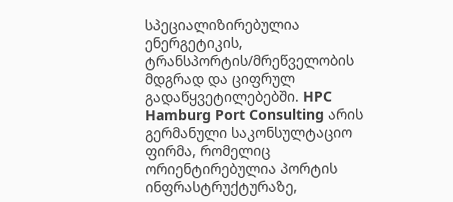სპეციალიზირებულია ენერგეტიკის, ტრანსპორტის/მრეწველობის მდგრად და ციფრულ გადაწყვეტილებებში. HPC Hamburg Port Consulting არის გერმანული საკონსულტაციო ფირმა, რომელიც ორიენტირებულია პორტის ინფრასტრუქტურაზე,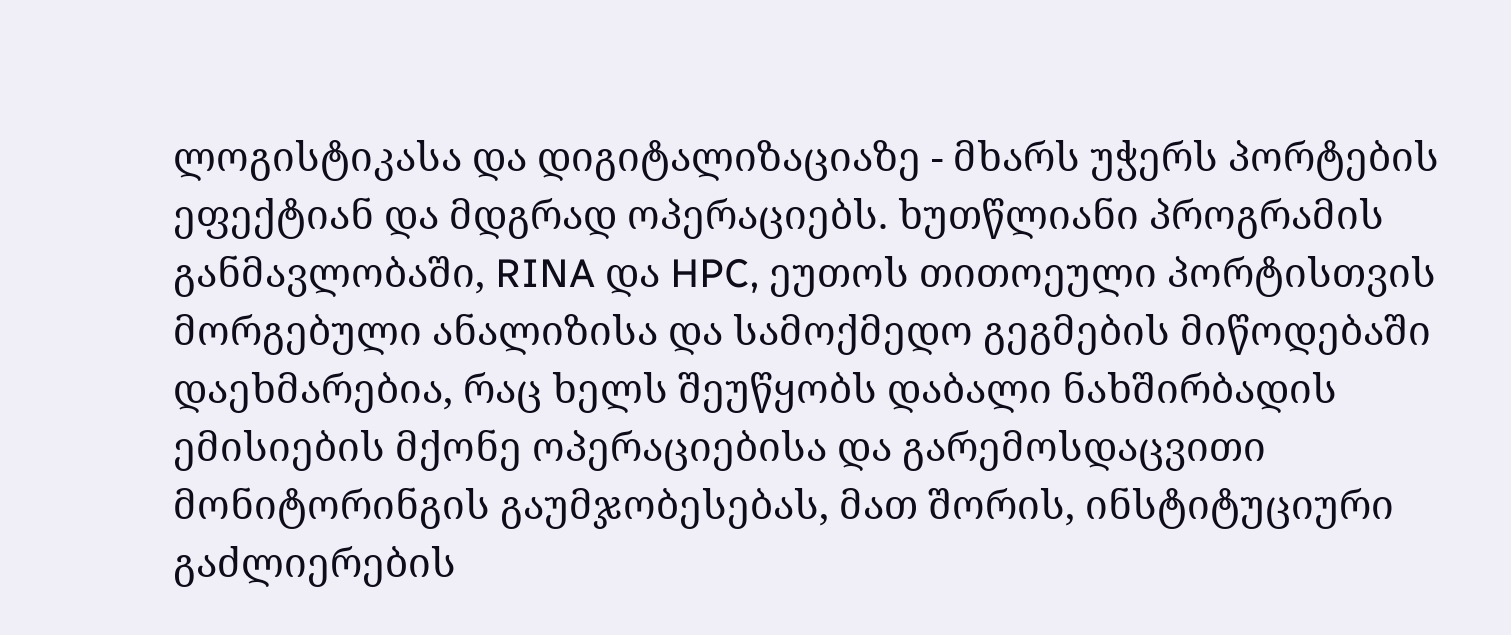ლოგისტიკასა და დიგიტალიზაციაზე - მხარს უჭერს პორტების ეფექტიან და მდგრად ოპერაციებს. ხუთწლიანი პროგრამის განმავლობაში, RINA და HPC, ეუთოს თითოეული პორტისთვის მორგებული ანალიზისა და სამოქმედო გეგმების მიწოდებაში დაეხმარებია, რაც ხელს შეუწყობს დაბალი ნახშირბადის ემისიების მქონე ოპერაციებისა და გარემოსდაცვითი მონიტორინგის გაუმჯობესებას, მათ შორის, ინსტიტუციური გაძლიერების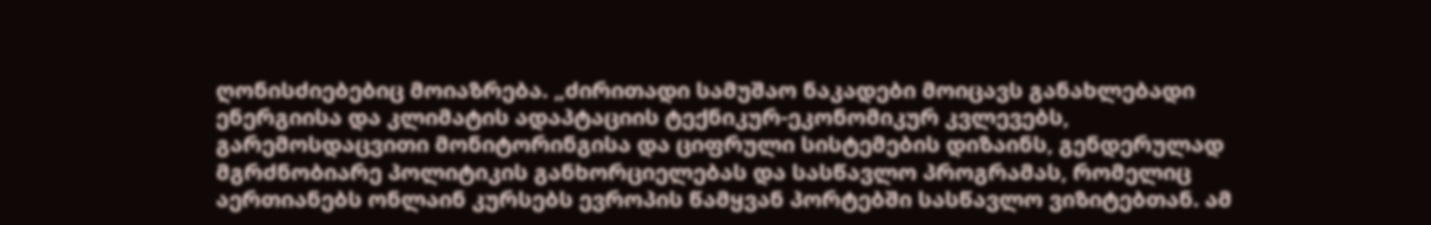ღონისძიებებიც მოიაზრება. „ძირითადი სამუშაო ნაკადები მოიცავს განახლებადი ენერგიისა და კლიმატის ადაპტაციის ტექნიკურ-ეკონომიკურ კვლევებს, გარემოსდაცვითი მონიტორინგისა და ციფრული სისტემების დიზაინს, გენდერულად მგრძნობიარე პოლიტიკის განხორციელებას და სასწავლო პროგრამას, რომელიც აერთიანებს ონლაინ კურსებს ევროპის წამყვან პორტებში სასწავლო ვიზიტებთან. ამ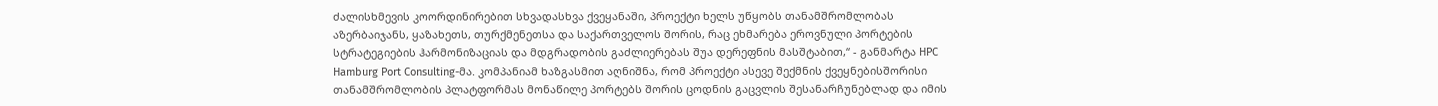ძალისხმევის კოორდინირებით სხვადასხვა ქვეყანაში, პროექტი ხელს უწყობს თანამშრომლობას აზერბაიჯანს, ყაზახეთს, თურქმენეთსა და საქართველოს შორის, რაც ეხმარება ეროვნული პორტების სტრატეგიების ჰარმონიზაციას და მდგრადობის გაძლიერებას შუა დერეფნის მასშტაბით,“ - განმარტა HPC Hamburg Port Consulting-მა. კომპანიამ ხაზგასმით აღნიშნა, რომ პროექტი ასევე შექმნის ქვეყნებისშორისი თანამშრომლობის პლატფორმას მონაწილე პორტებს შორის ცოდნის გაცვლის შესანარჩუნებლად და იმის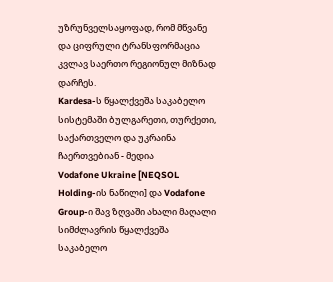უზრუნველსაყოფად, რომ მწვანე და ციფრული ტრანსფორმაცია კვლავ საერთო რეგიონულ მიზნად დარჩეს.
Kardesa-ს წყალქვეშა საკაბელო სისტემაში ბულგარეთი, თურქეთი, საქართველო და უკრაინა ჩაერთვებიან - მედია
Vodafone Ukraine [NEQSOL Holding-ის ნაწილი] და Vodafone Group-ი შავ ზღვაში ახალი მაღალი სიმძლავრის წყალქვეშა საკაბელო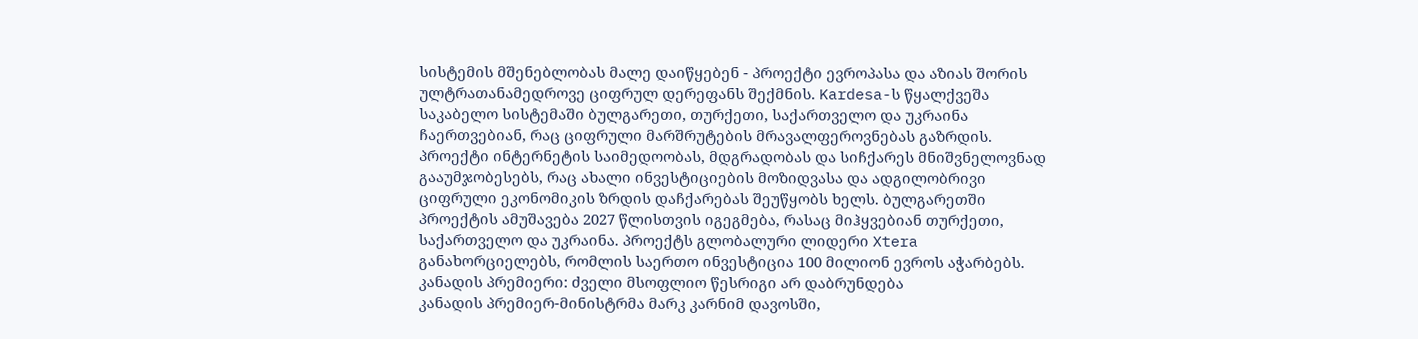სისტემის მშენებლობას მალე დაიწყებენ - პროექტი ევროპასა და აზიას შორის ულტრათანამედროვე ციფრულ დერეფანს შექმნის. Kardesa-ს წყალქვეშა საკაბელო სისტემაში ბულგარეთი, თურქეთი, საქართველო და უკრაინა ჩაერთვებიან, რაც ციფრული მარშრუტების მრავალფეროვნებას გაზრდის. პროექტი ინტერნეტის საიმედოობას, მდგრადობას და სიჩქარეს მნიშვნელოვნად გააუმჯობესებს, რაც ახალი ინვესტიციების მოზიდვასა და ადგილობრივი ციფრული ეკონომიკის ზრდის დაჩქარებას შეუწყობს ხელს. ბულგარეთში პროექტის ამუშავება 2027 წლისთვის იგეგმება, რასაც მიჰყვებიან თურქეთი, საქართველო და უკრაინა. პროექტს გლობალური ლიდერი Xtera განახორციელებს, რომლის საერთო ინვესტიცია 100 მილიონ ევროს აჭარბებს.
კანადის პრემიერი: ძველი მსოფლიო წესრიგი არ დაბრუნდება
კანადის პრემიერ-მინისტრმა მარკ კარნიმ დავოსში,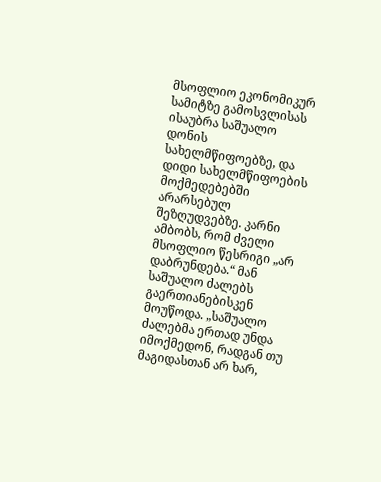მსოფლიო ეკონომიკურ სამიტზე გამოსვლისას ისაუბრა საშუალო დონის სახელმწიფოებზე, და დიდი სახელმწიფოების მოქმედებებში არარსებულ შეზღუდვებზე. კარნი ამბობს, რომ ძველი მსოფლიო წესრიგი „არ დაბრუნდება.“ მან საშუალო ძალებს გაერთიანებისკენ მოუწოდა. „საშუალო ძალებმა ერთად უნდა იმოქმედონ, რადგან თუ მაგიდასთან არ ხარ,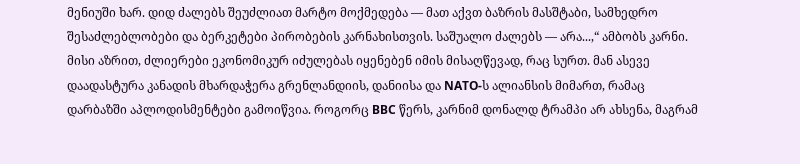მენიუში ხარ. დიდ ძალებს შეუძლიათ მარტო მოქმედება — მათ აქვთ ბაზრის მასშტაბი, სამხედრო შესაძლებლობები და ბერკეტები პირობების კარნახისთვის. საშუალო ძალებს — არა...,“ ამბობს კარნი. მისი აზრით, ძლიერები ეკონომიკურ იძულებას იყენებენ იმის მისაღწევად, რაც სურთ. მან ასევე დაადასტურა კანადის მხარდაჭერა გრენლანდიის, დანიისა და NATO-ს ალიანსის მიმართ, რამაც დარბაზში აპლოდისმენტები გამოიწვია. როგორც BBC წერს, კარნიმ დონალდ ტრამპი არ ახსენა, მაგრამ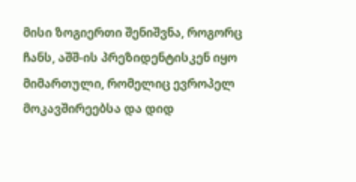მისი ზოგიერთი შენიშვნა, როგორც ჩანს, აშშ-ის პრეზიდენტისკენ იყო მიმართული, რომელიც ევროპელ მოკავშირეებსა და დიდ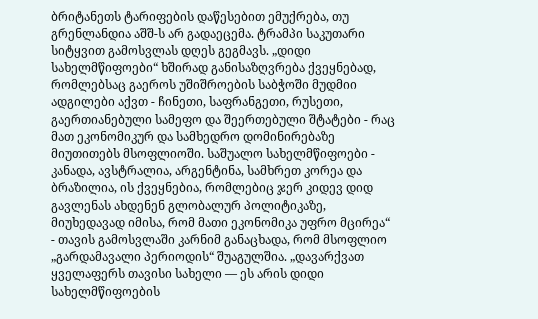ბრიტანეთს ტარიფების დაწესებით ემუქრება, თუ გრენლანდია აშშ-ს არ გადაეცემა. ტრამპი საკუთარი სიტყვით გამოსვლას დღეს გეგმავს. „დიდი სახელმწიფოები“ ხშირად განისაზღვრება ქვეყნებად, რომლებსაც გაეროს უშიშროების საბჭოში მუდმიი ადგილები აქვთ - ჩინეთი, საფრანგეთი, რუსეთი, გაერთიანებული სამეფო და შეერთებული შტატები - რაც მათ ეკონომიკურ და სამხედრო დომინირებაზე მიუთითებს მსოფლიოში. საშუალო სახელმწიფოები - კანადა, ავსტრალია, არგენტინა, სამხრეთ კორეა და ბრაზილია, ის ქვეყნებია, რომლებიც ჯერ კიდევ დიდ გავლენას ახდენენ გლობალურ პოლიტიკაზე, მიუხედავად იმისა, რომ მათი ეკონომიკა უფრო მცირეა“ - თავის გამოსვლაში კარნიმ განაცხადა, რომ მსოფლიო „გარდამავალი პერიოდის“ შუაგულშია. „დავარქვათ ყველაფერს თავისი სახელი — ეს არის დიდი სახელმწიფოების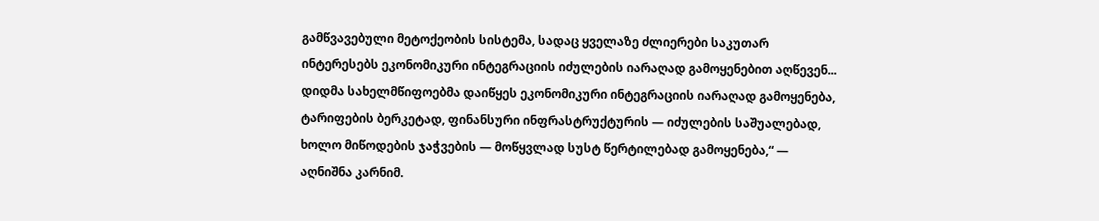გამწვავებული მეტოქეობის სისტემა, სადაც ყველაზე ძლიერები საკუთარ ინტერესებს ეკონომიკური ინტეგრაციის იძულების იარაღად გამოყენებით აღწევენ... დიდმა სახელმწიფოებმა დაიწყეს ეკონომიკური ინტეგრაციის იარაღად გამოყენება, ტარიფების ბერკეტად, ფინანსური ინფრასტრუქტურის — იძულების საშუალებად, ხოლო მიწოდების ჯაჭვების — მოწყვლად სუსტ წერტილებად გამოყენება,“ — აღნიშნა კარნიმ.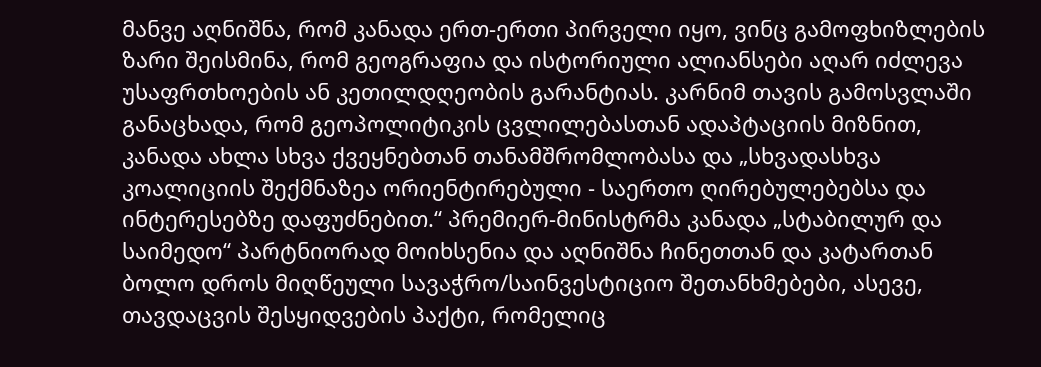მანვე აღნიშნა, რომ კანადა ერთ-ერთი პირველი იყო, ვინც გამოფხიზლების ზარი შეისმინა, რომ გეოგრაფია და ისტორიული ალიანსები აღარ იძლევა უსაფრთხოების ან კეთილდღეობის გარანტიას. კარნიმ თავის გამოსვლაში განაცხადა, რომ გეოპოლიტიკის ცვლილებასთან ადაპტაციის მიზნით, კანადა ახლა სხვა ქვეყნებთან თანამშრომლობასა და „სხვადასხვა კოალიციის შექმნაზეა ორიენტირებული - საერთო ღირებულებებსა და ინტერესებზე დაფუძნებით.“ პრემიერ-მინისტრმა კანადა „სტაბილურ და საიმედო“ პარტნიორად მოიხსენია და აღნიშნა ჩინეთთან და კატართან ბოლო დროს მიღწეული სავაჭრო/საინვესტიციო შეთანხმებები, ასევე, თავდაცვის შესყიდვების პაქტი, რომელიც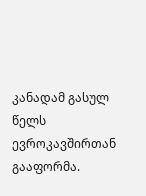კანადამ გასულ წელს ევროკავშირთან გააფორმა.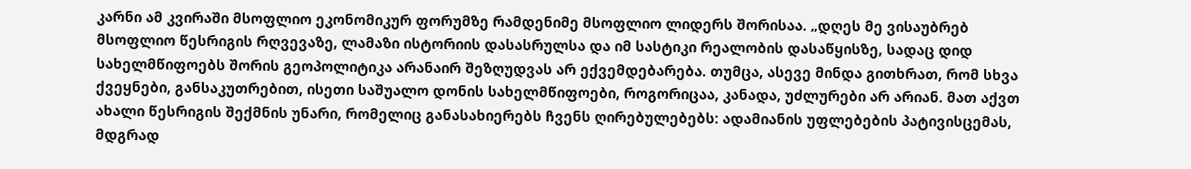კარნი ამ კვირაში მსოფლიო ეკონომიკურ ფორუმზე რამდენიმე მსოფლიო ლიდერს შორისაა. „დღეს მე ვისაუბრებ მსოფლიო წესრიგის რღვევაზე, ლამაზი ისტორიის დასასრულსა და იმ სასტიკი რეალობის დასაწყისზე, სადაც დიდ სახელმწიფოებს შორის გეოპოლიტიკა არანაირ შეზღუდვას არ ექვემდებარება. თუმცა, ასევე მინდა გითხრათ, რომ სხვა ქვეყნები, განსაკუთრებით, ისეთი საშუალო დონის სახელმწიფოები, როგორიცაა, კანადა, უძლურები არ არიან. მათ აქვთ ახალი წესრიგის შექმნის უნარი, რომელიც განასახიერებს ჩვენს ღირებულებებს: ადამიანის უფლებების პატივისცემას, მდგრად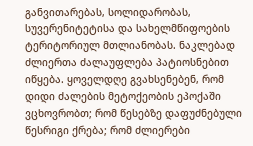განვითარებას, სოლიდარობას, სუვერენიტეტისა და სახელმწიფოების ტერიტორიულ მთლიანობას. ნაკლებად ძლიერთა ძალაუფლება პატიოსნებით იწყება. ყოველდღე გვახსენებენ, რომ დიდი ძალების მეტოქეობის ეპოქაში ვცხოვრობთ; რომ წესებზე დაფუძნებული წესრიგი ქრება; რომ ძლიერები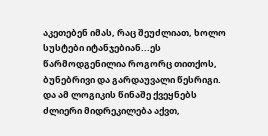აკეთებენ იმას, რაც შეუძლიათ, ხოლო სუსტები იტანჯებიან...ეს წარმოდგენილია როგორც თითქოს, ბუნებრივი და გარდაუვალი წესრიგი. და ამ ლოგიკის წინაშე ქვეყნებს ძლიერი მიდრეკილება აქვთ,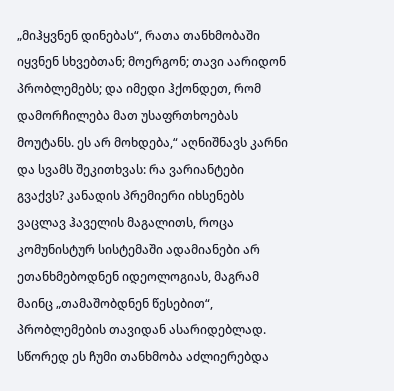„მიჰყვნენ დინებას“, რათა თანხმობაში იყვნენ სხვებთან; მოერგონ; თავი აარიდონ პრობლემებს; და იმედი ჰქონდეთ, რომ დამორჩილება მათ უსაფრთხოებას მოუტანს. ეს არ მოხდება,“ აღნიშნავს კარნი და სვამს შეკითხვას: რა ვარიანტები გვაქვს? კანადის პრემიერი იხსენებს ვაცლავ ჰაველის მაგალითს, როცა კომუნისტურ სისტემაში ადამიანები არ ეთანხმებოდნენ იდეოლოგიას, მაგრამ მაინც „თამაშობდნენ წესებით“, პრობლემების თავიდან ასარიდებლად. სწორედ ეს ჩუმი თანხმობა აძლიერებდა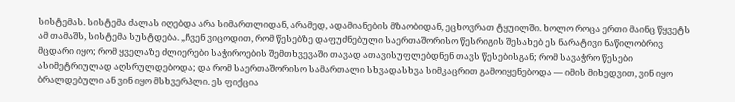სისტემას. სისტემა ძალას იღებდა არა სიმართლიდან, არამედ, ადამიანების მზაობიდან, ეცხოვრათ ტყუილში. ხოლო როცა ერთი მაინც წყვეტს ამ თამაშს, სისტემა სუსტდება. „ჩვენ ვიცოდით, რომ წესებზე დაფუძნებული საერთაშორისო წესრიგის შესახებ ეს ნარატივი ნაწილობრივ მცდარი იყო; რომ ყველაზე ძლიერები საჭიროების შემთხვევაში თავად ათავისუფლებდნენ თავს წესებისგან; რომ სავაჭრო წესები ასიმეტრიულად აღსრულდებოდა; და რომ საერთაშორისო სამართალი სხვადასხვა სიმკაცრით გამოიყენებოდა — იმის მიხედვით, ვინ იყო ბრალდებული ან ვინ იყო მსხვერპლი. ეს ფიქცია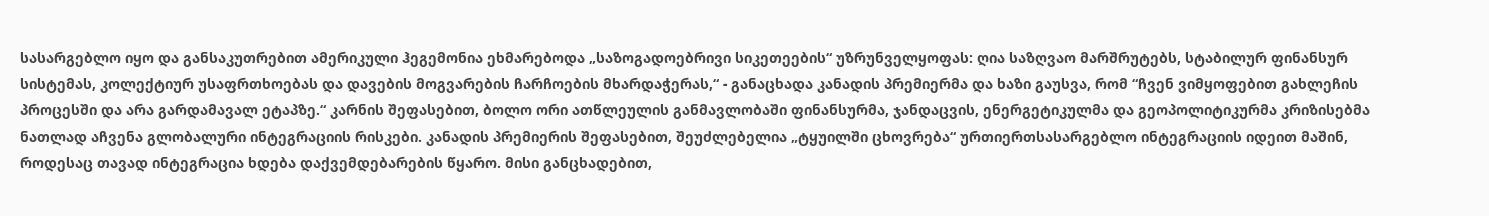სასარგებლო იყო და განსაკუთრებით ამერიკული ჰეგემონია ეხმარებოდა „საზოგადოებრივი სიკეთეების“ უზრუნველყოფას: ღია საზღვაო მარშრუტებს, სტაბილურ ფინანსურ სისტემას, კოლექტიურ უსაფრთხოებას და დავების მოგვარების ჩარჩოების მხარდაჭერას,“ - განაცხადა კანადის პრემიერმა და ხაზი გაუსვა, რომ “ჩვენ ვიმყოფებით გახლეჩის პროცესში და არა გარდამავალ ეტაპზე.“ კარნის შეფასებით, ბოლო ორი ათწლეულის განმავლობაში ფინანსურმა, ჯანდაცვის, ენერგეტიკულმა და გეოპოლიტიკურმა კრიზისებმა ნათლად აჩვენა გლობალური ინტეგრაციის რისკები. კანადის პრემიერის შეფასებით, შეუძლებელია „ტყუილში ცხოვრება“ ურთიერთსასარგებლო ინტეგრაციის იდეით მაშინ, როდესაც თავად ინტეგრაცია ხდება დაქვემდებარების წყარო. მისი განცხადებით,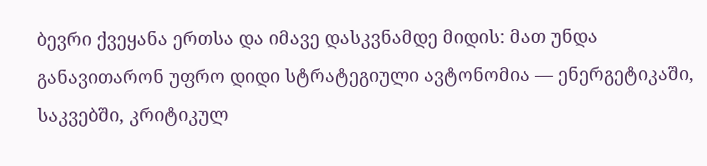ბევრი ქვეყანა ერთსა და იმავე დასკვნამდე მიდის: მათ უნდა განავითარონ უფრო დიდი სტრატეგიული ავტონომია — ენერგეტიკაში, საკვებში, კრიტიკულ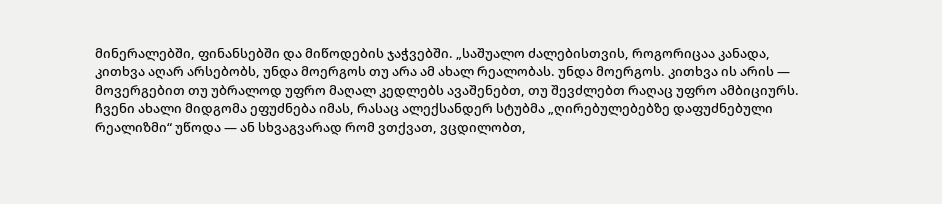მინერალებში, ფინანსებში და მიწოდების ჯაჭვებში. „საშუალო ძალებისთვის, როგორიცაა კანადა, კითხვა აღარ არსებობს, უნდა მოერგოს თუ არა ამ ახალ რეალობას. უნდა მოერგოს. კითხვა ის არის — მოვერგებით თუ უბრალოდ უფრო მაღალ კედლებს ავაშენებთ, თუ შევძლებთ რაღაც უფრო ამბიციურს. ჩვენი ახალი მიდგომა ეფუძნება იმას, რასაც ალექსანდერ სტუბმა „ღირებულებებზე დაფუძნებული რეალიზმი“ უწოდა — ან სხვაგვარად რომ ვთქვათ, ვცდილობთ,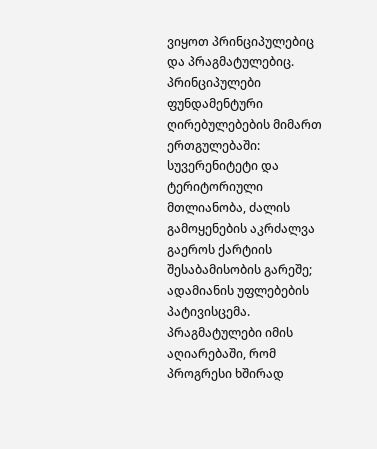ვიყოთ პრინციპულებიც და პრაგმატულებიც. პრინციპულები ფუნდამენტური ღირებულებების მიმართ ერთგულებაში: სუვერენიტეტი და ტერიტორიული მთლიანობა, ძალის გამოყენების აკრძალვა გაეროს ქარტიის შესაბამისობის გარეშე; ადამიანის უფლებების პატივისცემა. პრაგმატულები იმის აღიარებაში, რომ პროგრესი ხშირად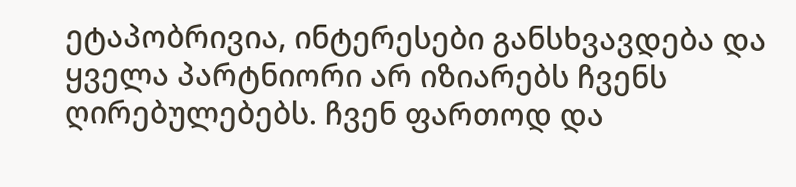ეტაპობრივია, ინტერესები განსხვავდება და ყველა პარტნიორი არ იზიარებს ჩვენს ღირებულებებს. ჩვენ ფართოდ და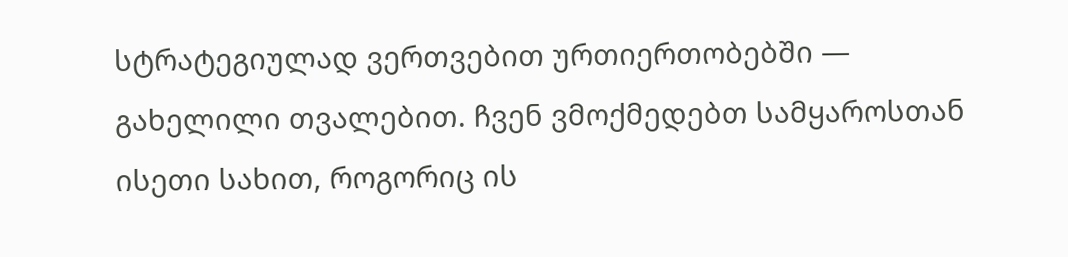სტრატეგიულად ვერთვებით ურთიერთობებში — გახელილი თვალებით. ჩვენ ვმოქმედებთ სამყაროსთან ისეთი სახით, როგორიც ის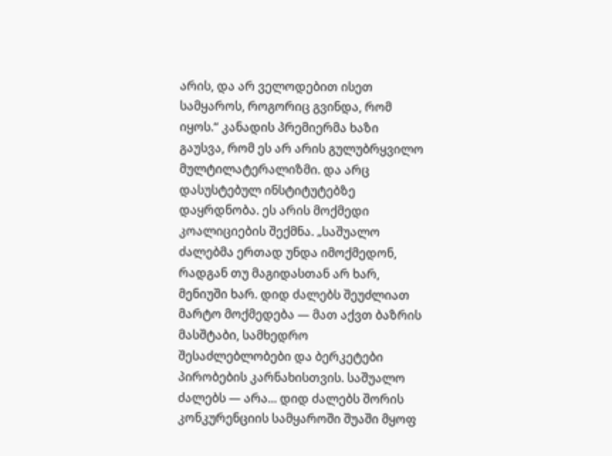არის, და არ ველოდებით ისეთ სამყაროს, როგორიც გვინდა, რომ იყოს.“ კანადის პრემიერმა ხაზი გაუსვა, რომ ეს არ არის გულუბრყვილო მულტილატერალიზმი. და არც დასუსტებულ ინსტიტუტებზე დაყრდნობა. ეს არის მოქმედი კოალიციების შექმნა. „საშუალო ძალებმა ერთად უნდა იმოქმედონ, რადგან თუ მაგიდასთან არ ხარ, მენიუში ხარ. დიდ ძალებს შეუძლიათ მარტო მოქმედება — მათ აქვთ ბაზრის მასშტაბი, სამხედრო შესაძლებლობები და ბერკეტები პირობების კარნახისთვის. საშუალო ძალებს — არა... დიდ ძალებს შორის კონკურენციის სამყაროში შუაში მყოფ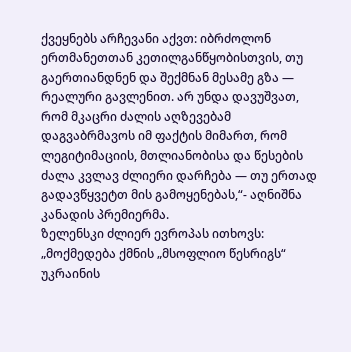ქვეყნებს არჩევანი აქვთ: იბრძოლონ ერთმანეთთან კეთილგანწყობისთვის, თუ გაერთიანდნენ და შექმნან მესამე გზა — რეალური გავლენით. არ უნდა დავუშვათ, რომ მკაცრი ძალის აღზევებამ დაგვაბრმავოს იმ ფაქტის მიმართ, რომ ლეგიტიმაციის, მთლიანობისა და წესების ძალა კვლავ ძლიერი დარჩება — თუ ერთად გადავწყვეტთ მის გამოყენებას,“- აღნიშნა კანადის პრემიერმა.
ზელენსკი ძლიერ ევროპას ითხოვს: „მოქმედება ქმნის „მსოფლიო წესრიგს“
უკრაინის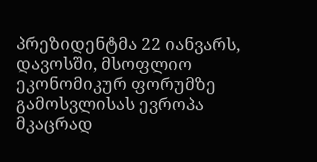პრეზიდენტმა 22 იანვარს, დავოსში, მსოფლიო ეკონომიკურ ფორუმზე გამოსვლისას ევროპა მკაცრად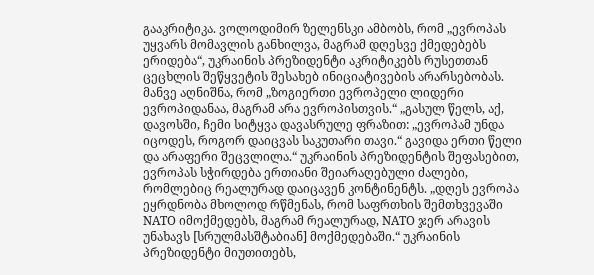გააკრიტიკა. ვოლოდიმირ ზელენსკი ამბობს, რომ „ევროპას უყვარს მომავლის განხილვა, მაგრამ დღესვე ქმედებებს ერიდება“, უკრაინის პრეზიდენტი აკრიტიკებს რუსეთთან ცეცხლის შეწყვეტის შესახებ ინიციატივების არარსებობას. მანვე აღნიშნა, რომ „ზოგიერთი ევროპელი ლიდერი ევროპიდანაა, მაგრამ არა ევროპისთვის.“ „გასულ წელს, აქ, დავოსში, ჩემი სიტყვა დავასრულე ფრაზით: „ევროპამ უნდა იცოდეს, როგორ დაიცვას საკუთარი თავი.“ გავიდა ერთი წელი და არაფერი შეცვლილა.“ უკრაინის პრეზიდენტის შეფასებით, ევროპას სჭირდება ერთიანი შეიარაღებული ძალები, რომლებიც რეალურად დაიცავენ კონტინენტს. „დღეს ევროპა ეყრდნობა მხოლოდ რწმენას, რომ საფრთხის შემთხვევაში NATO იმოქმედებს, მაგრამ რეალურად, NATO ჯერ არავის უნახავს [სრულმასშტაბიან] მოქმედებაში.“ უკრაინის პრეზიდენტი მიუთითებს,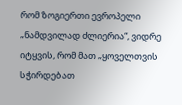რომ ზოგიერთი ევროპელი „ნამდვილად ძლიერია“, ვიდრე იტყვის, რომ მათ „ყოველთვის სჭირდებათ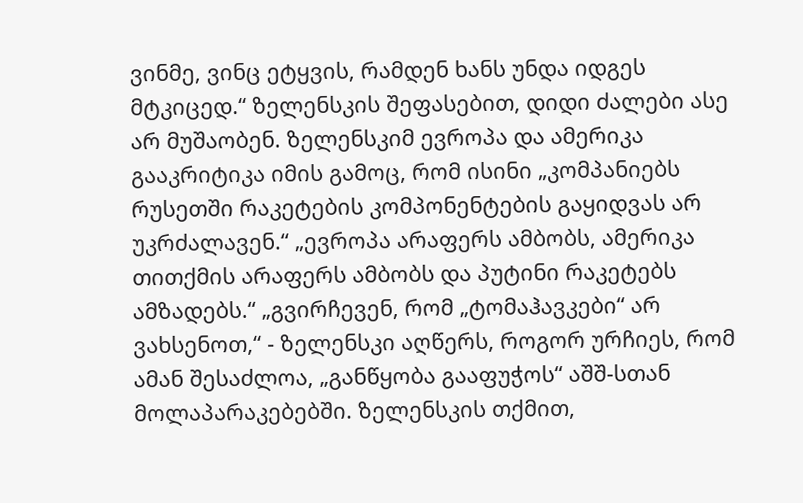ვინმე, ვინც ეტყვის, რამდენ ხანს უნდა იდგეს მტკიცედ.“ ზელენსკის შეფასებით, დიდი ძალები ასე არ მუშაობენ. ზელენსკიმ ევროპა და ამერიკა გააკრიტიკა იმის გამოც, რომ ისინი „კომპანიებს რუსეთში რაკეტების კომპონენტების გაყიდვას არ უკრძალავენ.“ „ევროპა არაფერს ამბობს, ამერიკა თითქმის არაფერს ამბობს და პუტინი რაკეტებს ამზადებს.“ „გვირჩევენ, რომ „ტომაჰავკები“ არ ვახსენოთ,“ - ზელენსკი აღწერს, როგორ ურჩიეს, რომ ამან შესაძლოა, „განწყობა გააფუჭოს“ აშშ-სთან მოლაპარაკებებში. ზელენსკის თქმით,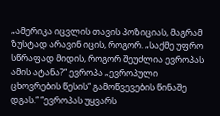„ამერიკა იცვლის თავის პოზიციას, მაგრამ ზუსტად არავინ იცის, როგორ. „საქმე უფრო სწრაფად მიდის, როგორ შეუძლია ევროპას ამის ატანა?“ ევროპა „ევროპული ცხოვრების წესის“ გამოწვევების წინაშე დგას.“ “ევროპას უყვარს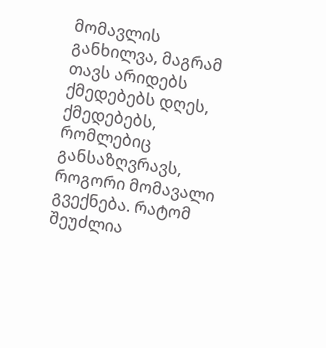მომავლის განხილვა, მაგრამ თავს არიდებს ქმედებებს დღეს, ქმედებებს, რომლებიც განსაზღვრავს, როგორი მომავალი გვექნება. რატომ შეუძლია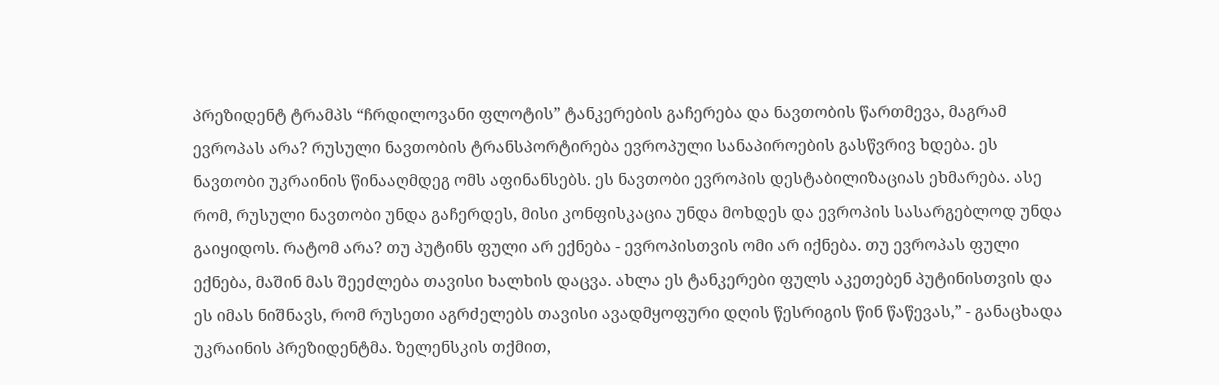პრეზიდენტ ტრამპს “ჩრდილოვანი ფლოტის” ტანკერების გაჩერება და ნავთობის წართმევა, მაგრამ ევროპას არა? რუსული ნავთობის ტრანსპორტირება ევროპული სანაპიროების გასწვრივ ხდება. ეს ნავთობი უკრაინის წინააღმდეგ ომს აფინანსებს. ეს ნავთობი ევროპის დესტაბილიზაციას ეხმარება. ასე რომ, რუსული ნავთობი უნდა გაჩერდეს, მისი კონფისკაცია უნდა მოხდეს და ევროპის სასარგებლოდ უნდა გაიყიდოს. რატომ არა? თუ პუტინს ფული არ ექნება - ევროპისთვის ომი არ იქნება. თუ ევროპას ფული ექნება, მაშინ მას შეეძლება თავისი ხალხის დაცვა. ახლა ეს ტანკერები ფულს აკეთებენ პუტინისთვის და ეს იმას ნიშნავს, რომ რუსეთი აგრძელებს თავისი ავადმყოფური დღის წესრიგის წინ წაწევას,” - განაცხადა უკრაინის პრეზიდენტმა. ზელენსკის თქმით,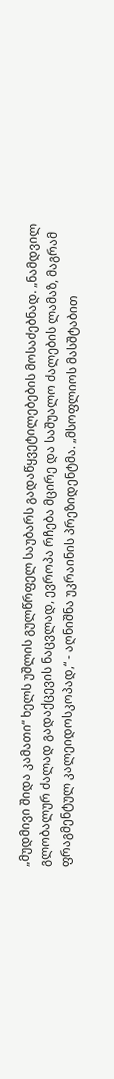„მუდმივი შიდა კამათი“ ხელს უშლის გულწრფელ საუბარს გადაწყვეტილებების მოსაძებნად. „ნამდვილ გლობალურ ძალად გადაქცევის ნაცვლად, ევროპა რჩება მცირე და საშუალო ძალების ლამაზ, მაგრამ ფრაგმენტულ კალეიდოსკოპად,“ - აღნიშნა უკრაინის პრეზიდენტმა. „მსოფლიოს მასშტაბით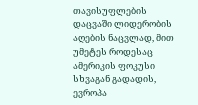თავისუფლების დაცვაში ლიდერობის აღების ნაცვლად, მით უმეტეს როდესაც ამერიკის ფოკუსი სხვაგან გადადის, ევროპა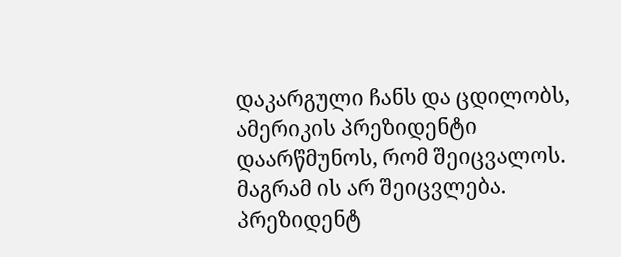დაკარგული ჩანს და ცდილობს, ამერიკის პრეზიდენტი დაარწმუნოს, რომ შეიცვალოს. მაგრამ ის არ შეიცვლება. პრეზიდენტ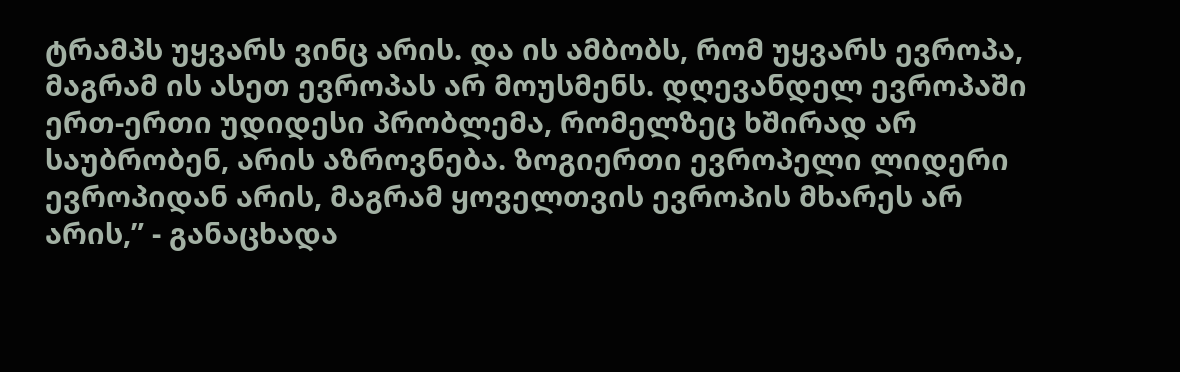ტრამპს უყვარს ვინც არის. და ის ამბობს, რომ უყვარს ევროპა, მაგრამ ის ასეთ ევროპას არ მოუსმენს. დღევანდელ ევროპაში ერთ-ერთი უდიდესი პრობლემა, რომელზეც ხშირად არ საუბრობენ, არის აზროვნება. ზოგიერთი ევროპელი ლიდერი ევროპიდან არის, მაგრამ ყოველთვის ევროპის მხარეს არ არის,” - განაცხადა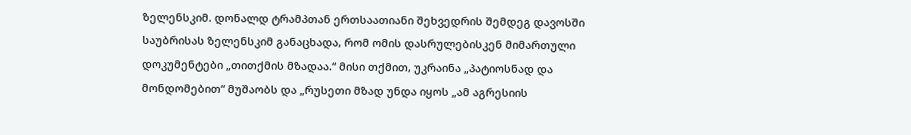ზელენსკიმ. დონალდ ტრამპთან ერთსაათიანი შეხვედრის შემდეგ დავოსში საუბრისას ზელენსკიმ განაცხადა, რომ ომის დასრულებისკენ მიმართული დოკუმენტები „თითქმის მზადაა.“ მისი თქმით, უკრაინა „პატიოსნად და მონდომებით“ მუშაობს და „რუსეთი მზად უნდა იყოს „ამ აგრესიის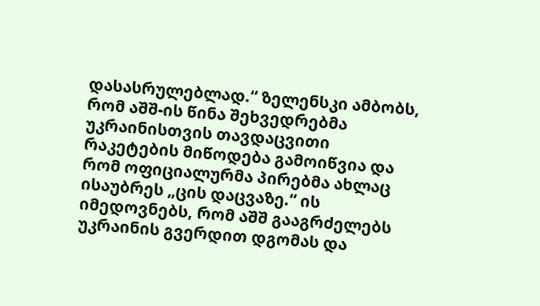დასასრულებლად.“ ზელენსკი ამბობს, რომ აშშ-ის წინა შეხვედრებმა უკრაინისთვის თავდაცვითი რაკეტების მიწოდება გამოიწვია და რომ ოფიციალურმა პირებმა ახლაც ისაუბრეს „ცის დაცვაზე.“ ის იმედოვნებს, რომ აშშ გააგრძელებს უკრაინის გვერდით დგომას და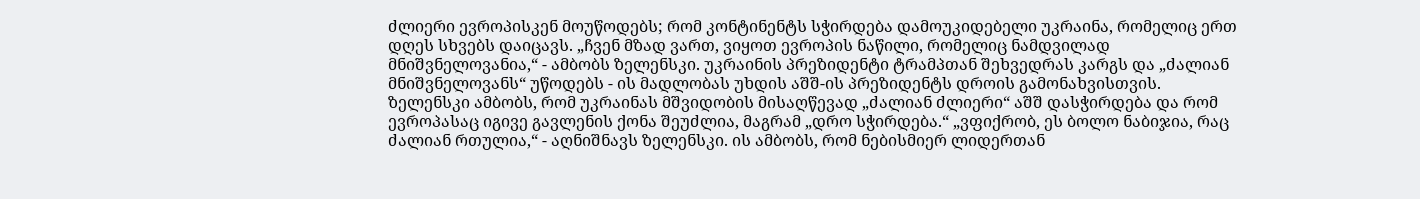ძლიერი ევროპისკენ მოუწოდებს; რომ კონტინენტს სჭირდება დამოუკიდებელი უკრაინა, რომელიც ერთ დღეს სხვებს დაიცავს. „ჩვენ მზად ვართ, ვიყოთ ევროპის ნაწილი, რომელიც ნამდვილად მნიშვნელოვანია,“ - ამბობს ზელენსკი. უკრაინის პრეზიდენტი ტრამპთან შეხვედრას კარგს და „ძალიან მნიშვნელოვანს“ უწოდებს - ის მადლობას უხდის აშშ-ის პრეზიდენტს დროის გამონახვისთვის. ზელენსკი ამბობს, რომ უკრაინას მშვიდობის მისაღწევად „ძალიან ძლიერი“ აშშ დასჭირდება და რომ ევროპასაც იგივე გავლენის ქონა შეუძლია, მაგრამ „დრო სჭირდება.“ „ვფიქრობ, ეს ბოლო ნაბიჯია, რაც ძალიან რთულია,“ - აღნიშნავს ზელენსკი. ის ამბობს, რომ ნებისმიერ ლიდერთან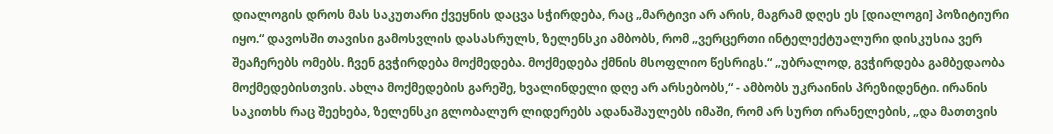დიალოგის დროს მას საკუთარი ქვეყნის დაცვა სჭირდება, რაც „მარტივი არ არის, მაგრამ დღეს ეს [დიალოგი] პოზიტიური იყო.“ დავოსში თავისი გამოსვლის დასასრულს, ზელენსკი ამბობს, რომ „ვერცერთი ინტელექტუალური დისკუსია ვერ შეაჩერებს ომებს. ჩვენ გვჭირდება მოქმედება. მოქმედება ქმნის მსოფლიო წესრიგს.“ „უბრალოდ, გვჭირდება გამბედაობა მოქმედებისთვის. ახლა მოქმედების გარეშე, ხვალინდელი დღე არ არსებობს,“ - ამბობს უკრაინის პრეზიდენტი. ირანის საკითხს რაც შეეხება, ზელენსკი გლობალურ ლიდერებს ადანაშაულებს იმაში, რომ არ სურთ ირანელების, „და მათთვის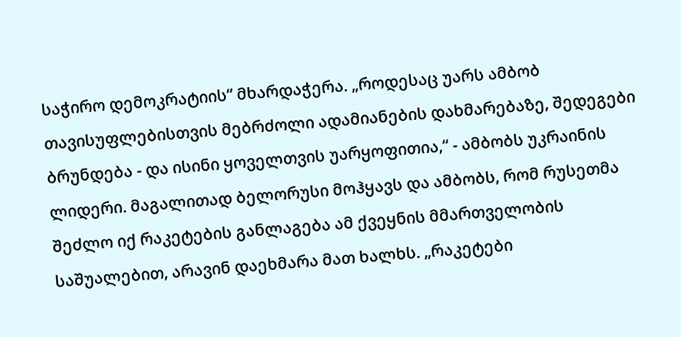საჭირო დემოკრატიის“ მხარდაჭერა. „როდესაც უარს ამბობ თავისუფლებისთვის მებრძოლი ადამიანების დახმარებაზე, შედეგები ბრუნდება - და ისინი ყოველთვის უარყოფითია,“ - ამბობს უკრაინის ლიდერი. მაგალითად ბელორუსი მოჰყავს და ამბობს, რომ რუსეთმა შეძლო იქ რაკეტების განლაგება ამ ქვეყნის მმართველობის საშუალებით, არავინ დაეხმარა მათ ხალხს. „რაკეტები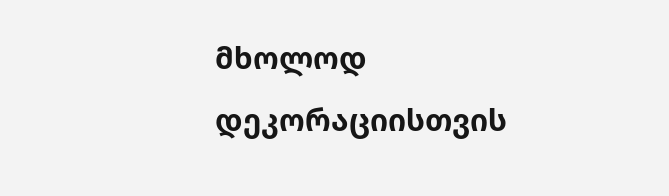მხოლოდ დეკორაციისთვის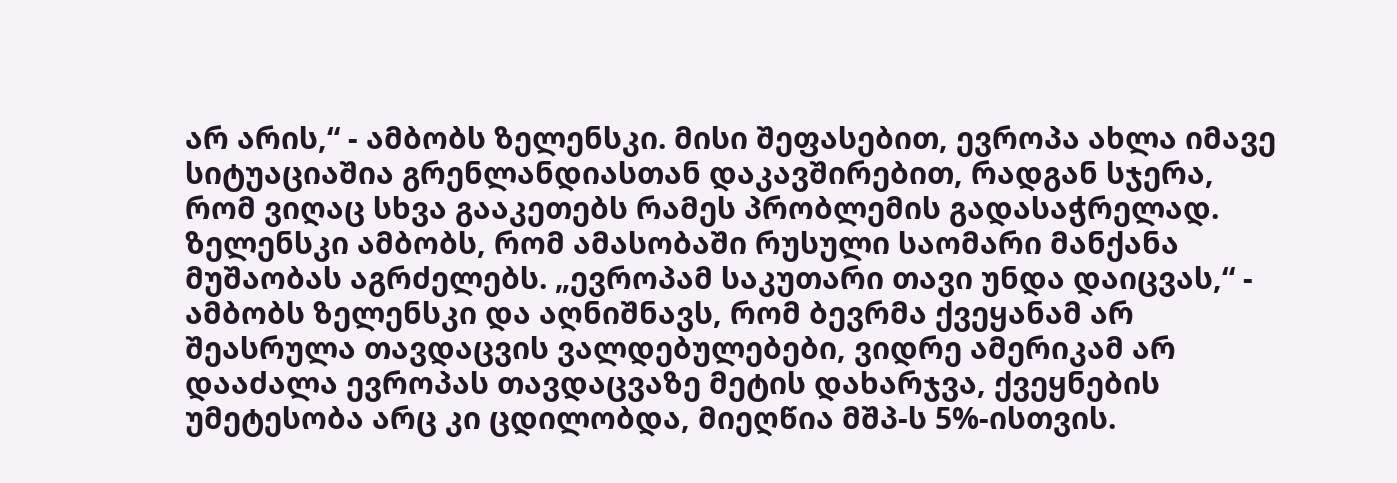არ არის,“ - ამბობს ზელენსკი. მისი შეფასებით, ევროპა ახლა იმავე სიტუაციაშია გრენლანდიასთან დაკავშირებით, რადგან სჯერა, რომ ვიღაც სხვა გააკეთებს რამეს პრობლემის გადასაჭრელად. ზელენსკი ამბობს, რომ ამასობაში რუსული საომარი მანქანა მუშაობას აგრძელებს. „ევროპამ საკუთარი თავი უნდა დაიცვას,“ - ამბობს ზელენსკი და აღნიშნავს, რომ ბევრმა ქვეყანამ არ შეასრულა თავდაცვის ვალდებულებები, ვიდრე ამერიკამ არ დააძალა ევროპას თავდაცვაზე მეტის დახარჯვა, ქვეყნების უმეტესობა არც კი ცდილობდა, მიეღწია მშპ-ს 5%-ისთვის.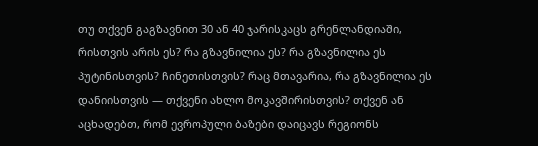თუ თქვენ გაგზავნით 30 ან 40 ჯარისკაცს გრენლანდიაში, რისთვის არის ეს? რა გზავნილია ეს? რა გზავნილია ეს პუტინისთვის? ჩინეთისთვის? რაც მთავარია, რა გზავნილია ეს დანიისთვის — თქვენი ახლო მოკავშირისთვის? თქვენ ან აცხადებთ, რომ ევროპული ბაზები დაიცავს რეგიონს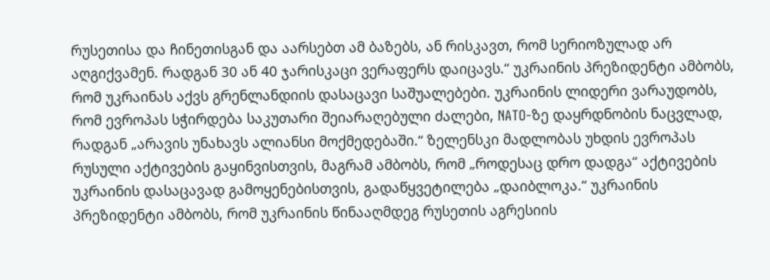რუსეთისა და ჩინეთისგან და აარსებთ ამ ბაზებს, ან რისკავთ, რომ სერიოზულად არ აღგიქვამენ. რადგან 30 ან 40 ჯარისკაცი ვერაფერს დაიცავს.“ უკრაინის პრეზიდენტი ამბობს, რომ უკრაინას აქვს გრენლანდიის დასაცავი საშუალებები. უკრაინის ლიდერი ვარაუდობს, რომ ევროპას სჭირდება საკუთარი შეიარაღებული ძალები, NATO-ზე დაყრდნობის ნაცვლად, რადგან „არავის უნახავს ალიანსი მოქმედებაში.“ ზელენსკი მადლობას უხდის ევროპას რუსული აქტივების გაყინვისთვის, მაგრამ ამბობს, რომ „როდესაც დრო დადგა“ აქტივების უკრაინის დასაცავად გამოყენებისთვის, გადაწყვეტილება „დაიბლოკა.“ უკრაინის პრეზიდენტი ამბობს, რომ უკრაინის წინააღმდეგ რუსეთის აგრესიის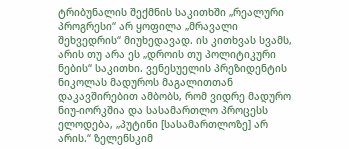ტრიბუნალის შექმნის საკითხში „რეალური პროგრესი“ არ ყოფილა „მრავალი შეხვედრის“ მიუხედავად. ის კითხვას სვამს, არის თუ არა ეს „დროის თუ პოლიტიკური ნების“ საკითხი. ვენესუელის პრეზიდენტის ნიკოლას მადუროს მაგალითთან დაკავშირებით ამბობს, რომ ვიდრე მადურო ნიუ-იორკშია და სასამართლო პროცესს ელოდება, „პუტინი [სასამართლოზე] არ არის.“ ზელენსკიმ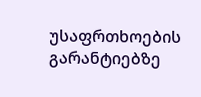უსაფრთხოების გარანტიებზე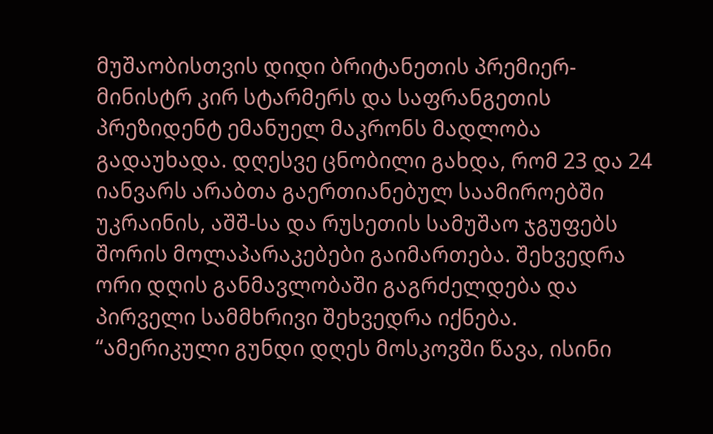მუშაობისთვის დიდი ბრიტანეთის პრემიერ-მინისტრ კირ სტარმერს და საფრანგეთის პრეზიდენტ ემანუელ მაკრონს მადლობა გადაუხადა. დღესვე ცნობილი გახდა, რომ 23 და 24 იანვარს არაბთა გაერთიანებულ საამიროებში უკრაინის, აშშ-სა და რუსეთის სამუშაო ჯგუფებს შორის მოლაპარაკებები გაიმართება. შეხვედრა ორი დღის განმავლობაში გაგრძელდება და პირველი სამმხრივი შეხვედრა იქნება. “ამერიკული გუნდი დღეს მოსკოვში წავა, ისინი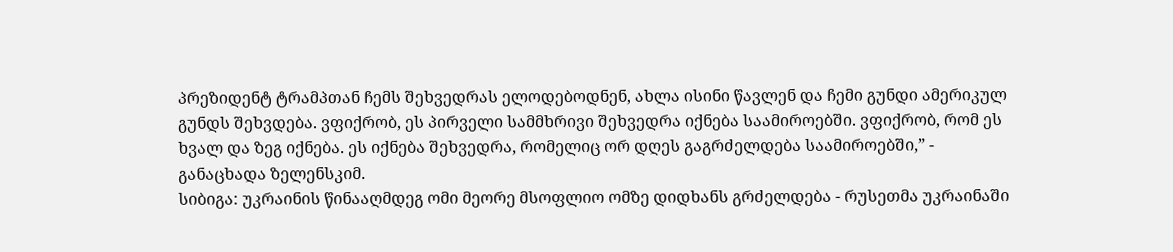პრეზიდენტ ტრამპთან ჩემს შეხვედრას ელოდებოდნენ, ახლა ისინი წავლენ და ჩემი გუნდი ამერიკულ გუნდს შეხვდება. ვფიქრობ, ეს პირველი სამმხრივი შეხვედრა იქნება საამიროებში. ვფიქრობ, რომ ეს ხვალ და ზეგ იქნება. ეს იქნება შეხვედრა, რომელიც ორ დღეს გაგრძელდება საამიროებში,” - განაცხადა ზელენსკიმ.
სიბიგა: უკრაინის წინააღმდეგ ომი მეორე მსოფლიო ომზე დიდხანს გრძელდება - რუსეთმა უკრაინაში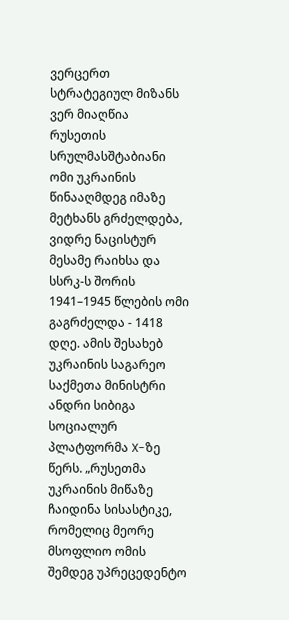ვერცერთ სტრატეგიულ მიზანს ვერ მიაღწია
რუსეთის სრულმასშტაბიანი ომი უკრაინის წინააღმდეგ იმაზე მეტხანს გრძელდება, ვიდრე ნაცისტურ მესამე რაიხსა და სსრკ-ს შორის 1941–1945 წლების ომი გაგრძელდა - 1418 დღე. ამის შესახებ უკრაინის საგარეო საქმეთა მინისტრი ანდრი სიბიგა სოციალურ პლატფორმა X-ზე წერს. „რუსეთმა უკრაინის მიწაზე ჩაიდინა სისასტიკე, რომელიც მეორე მსოფლიო ომის შემდეგ უპრეცედენტო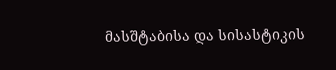მასშტაბისა და სისასტიკის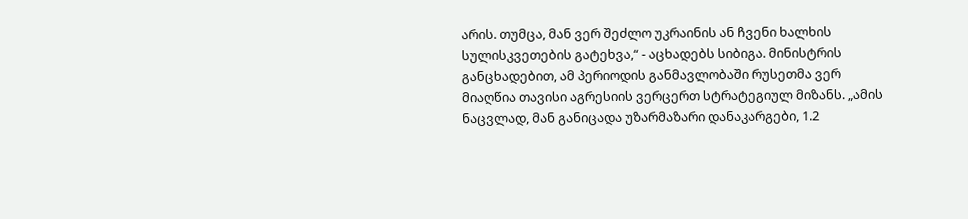არის. თუმცა, მან ვერ შეძლო უკრაინის ან ჩვენი ხალხის სულისკვეთების გატეხვა,“ - აცხადებს სიბიგა. მინისტრის განცხადებით, ამ პერიოდის განმავლობაში რუსეთმა ვერ მიაღწია თავისი აგრესიის ვერცერთ სტრატეგიულ მიზანს. „ამის ნაცვლად, მან განიცადა უზარმაზარი დანაკარგები, 1.2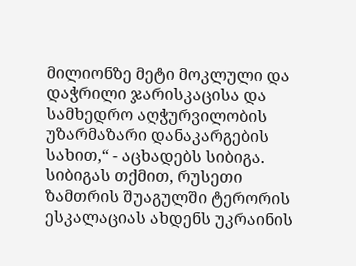მილიონზე მეტი მოკლული და დაჭრილი ჯარისკაცისა და სამხედრო აღჭურვილობის უზარმაზარი დანაკარგების სახით,“ - აცხადებს სიბიგა. სიბიგას თქმით, რუსეთი ზამთრის შუაგულში ტერორის ესკალაციას ახდენს უკრაინის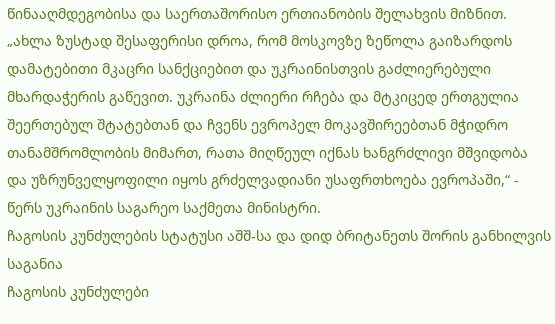წინააღმდეგობისა და საერთაშორისო ერთიანობის შელახვის მიზნით. „ახლა ზუსტად შესაფერისი დროა, რომ მოსკოვზე ზეწოლა გაიზარდოს დამატებითი მკაცრი სანქციებით და უკრაინისთვის გაძლიერებული მხარდაჭერის გაწევით. უკრაინა ძლიერი რჩება და მტკიცედ ერთგულია შეერთებულ შტატებთან და ჩვენს ევროპელ მოკავშირეებთან მჭიდრო თანამშრომლობის მიმართ, რათა მიღწეულ იქნას ხანგრძლივი მშვიდობა და უზრუნველყოფილი იყოს გრძელვადიანი უსაფრთხოება ევროპაში,“ - წერს უკრაინის საგარეო საქმეთა მინისტრი.
ჩაგოსის კუნძულების სტატუსი აშშ-სა და დიდ ბრიტანეთს შორის განხილვის საგანია
ჩაგოსის კუნძულები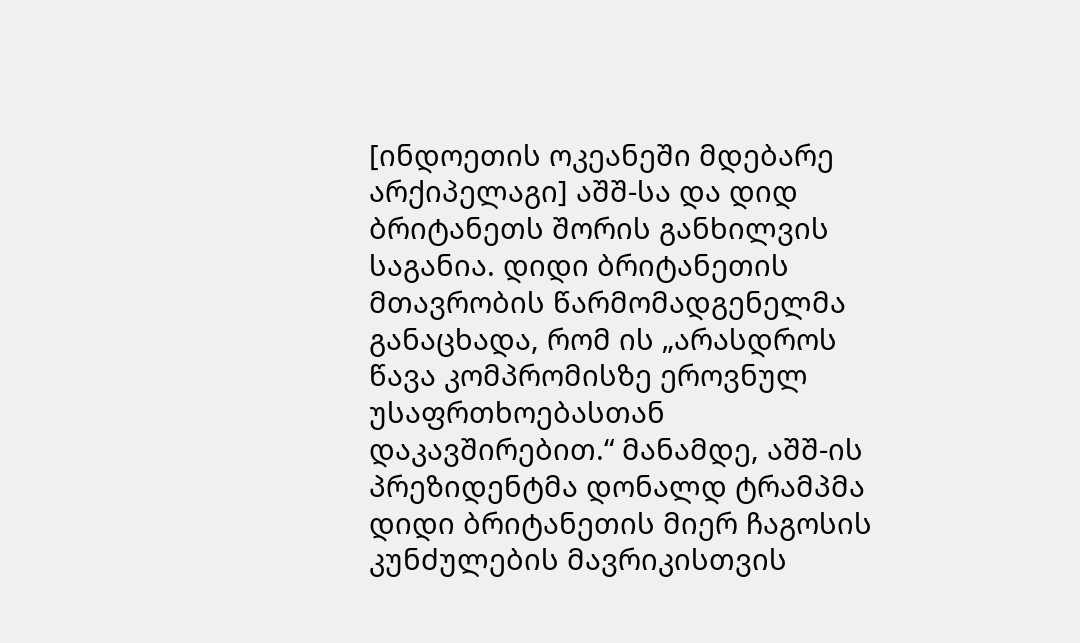[ინდოეთის ოკეანეში მდებარე არქიპელაგი] აშშ-სა და დიდ ბრიტანეთს შორის განხილვის საგანია. დიდი ბრიტანეთის მთავრობის წარმომადგენელმა განაცხადა, რომ ის „არასდროს წავა კომპრომისზე ეროვნულ უსაფრთხოებასთან დაკავშირებით.“ მანამდე, აშშ-ის პრეზიდენტმა დონალდ ტრამპმა დიდი ბრიტანეთის მიერ ჩაგოსის კუნძულების მავრიკისთვის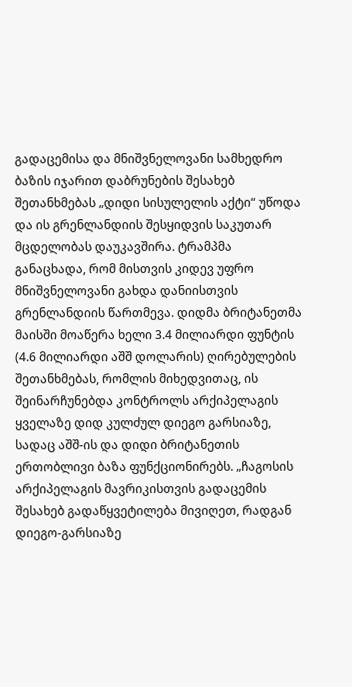გადაცემისა და მნიშვნელოვანი სამხედრო ბაზის იჯარით დაბრუნების შესახებ შეთანხმებას „დიდი სისულელის აქტი“ უწოდა და ის გრენლანდიის შესყიდვის საკუთარ მცდელობას დაუკავშირა. ტრამპმა განაცხადა, რომ მისთვის კიდევ უფრო მნიშვნელოვანი გახდა დანიისთვის გრენლანდიის წართმევა. დიდმა ბრიტანეთმა მაისში მოაწერა ხელი 3.4 მილიარდი ფუნტის (4.6 მილიარდი აშშ დოლარის) ღირებულების შეთანხმებას, რომლის მიხედვითაც, ის შეინარჩუნებდა კონტროლს არქიპელაგის ყველაზე დიდ კულძულ დიეგო გარსიაზე, სადაც აშშ-ის და დიდი ბრიტანეთის ერთობლივი ბაზა ფუნქციონირებს. „ჩაგოსის არქიპელაგის მავრიკისთვის გადაცემის შესახებ გადაწყვეტილება მივიღეთ, რადგან დიეგო-გარსიაზე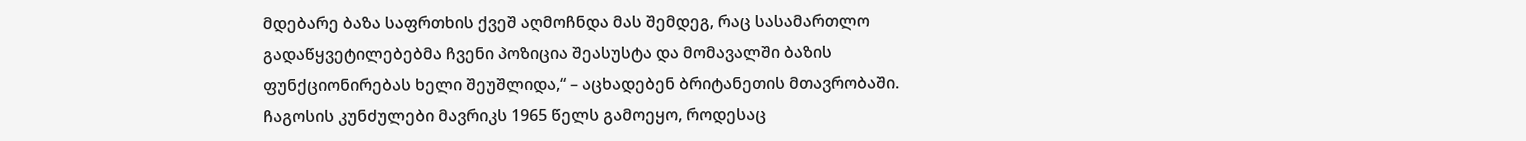მდებარე ბაზა საფრთხის ქვეშ აღმოჩნდა მას შემდეგ, რაც სასამართლო გადაწყვეტილებებმა ჩვენი პოზიცია შეასუსტა და მომავალში ბაზის ფუნქციონირებას ხელი შეუშლიდა,“ – აცხადებენ ბრიტანეთის მთავრობაში. ჩაგოსის კუნძულები მავრიკს 1965 წელს გამოეყო, როდესაც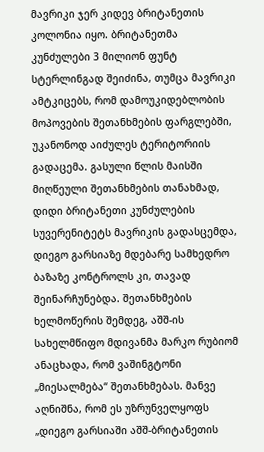მავრიკი ჯერ კიდევ ბრიტანეთის კოლონია იყო. ბრიტანეთმა კუნძულები 3 მილიონ ფუნტ სტერლინგად შეიძინა, თუმცა მავრიკი ამტკიცებს, რომ დამოუკიდებლობის მოპოვების შეთანხმების ფარგლებში, უკანონოდ აიძულეს ტერიტორიის გადაცემა. გასული წლის მაისში მიღწეული შეთანხმების თანახმად, დიდი ბრიტანეთი კუნძულების სუვერენიტეტს მავრიკის გადასცემდა, დიეგო გარსიაზე მდებარე სამხედრო ბაზაზე კონტროლს კი, თავად შეინარჩუნებდა. შეთანხმების ხელმოწერის შემდეგ, აშშ-ის სახელმწიფო მდივანმა მარკო რუბიომ ანაცხადა, რომ ვაშინგტონი „მიესალმება“ შეთანხმებას. მანვე აღნიშნა, რომ ეს უზრუნველყოფს „დიეგო გარსიაში აშშ-ბრიტანეთის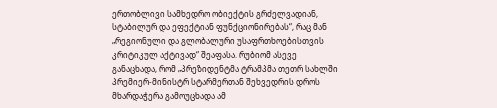ერთობლივი სამხედრო ობიექტის გრძელვადიან, სტაბილურ და ეფექტიან ფუნქციონირებას“, რაც მან „რეგიონული და გლობალური უსაფრთხოებისთვის კრიტიკულ აქტივად“ შეაფასა. რუბიომ ასევე განაცხადა, რომ „პრეზიდენტმა ტრამპმა თეთრ სახლში პრემიერ-მინისტრ სტარმერთან შეხვედრის დროს მხარდაჭერა გამოუცხადა ამ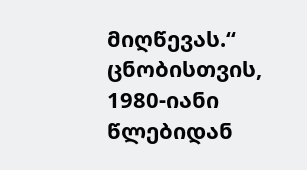მიღწევას.“ ცნობისთვის, 1980-იანი წლებიდან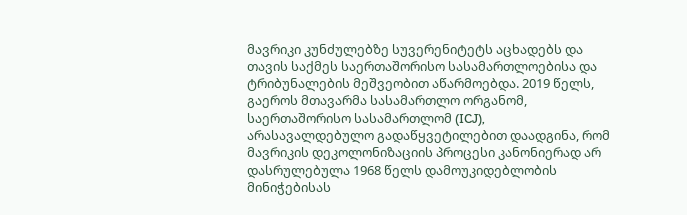მავრიკი კუნძულებზე სუვერენიტეტს აცხადებს და თავის საქმეს საერთაშორისო სასამართლოებისა და ტრიბუნალების მეშვეობით აწარმოებდა. 2019 წელს, გაეროს მთავარმა სასამართლო ორგანომ, საერთაშორისო სასამართლომ (ICJ), არასავალდებულო გადაწყვეტილებით დაადგინა, რომ მავრიკის დეკოლონიზაციის პროცესი კანონიერად არ დასრულებულა 1968 წელს დამოუკიდებლობის მინიჭებისას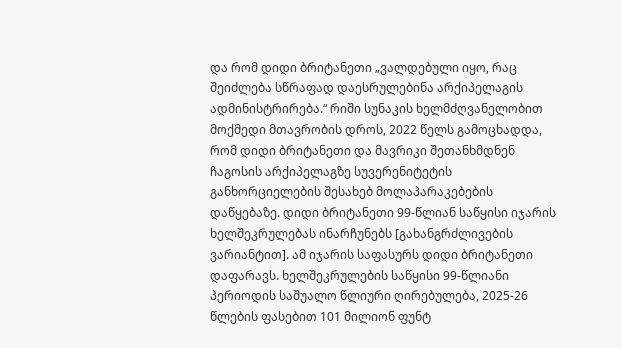და რომ დიდი ბრიტანეთი „ვალდებული იყო, რაც შეიძლება სწრაფად დაესრულებინა არქიპელაგის ადმინისტრირება.“ რიში სუნაკის ხელმძღვანელობით მოქმედი მთავრობის დროს, 2022 წელს გამოცხადდა, რომ დიდი ბრიტანეთი და მავრიკი შეთანხმდნენ ჩაგოსის არქიპელაგზე სუვერენიტეტის განხორციელების შესახებ მოლაპარაკებების დაწყებაზე. დიდი ბრიტანეთი 99-წლიან საწყისი იჯარის ხელშეკრულებას ინარჩუნებს [გახანგრძლივების ვარიანტით]. ამ იჯარის საფასურს დიდი ბრიტანეთი დაფარავს. ხელშეკრულების საწყისი 99-წლიანი პერიოდის საშუალო წლიური ღირებულება, 2025-26 წლების ფასებით 101 მილიონ ფუნტ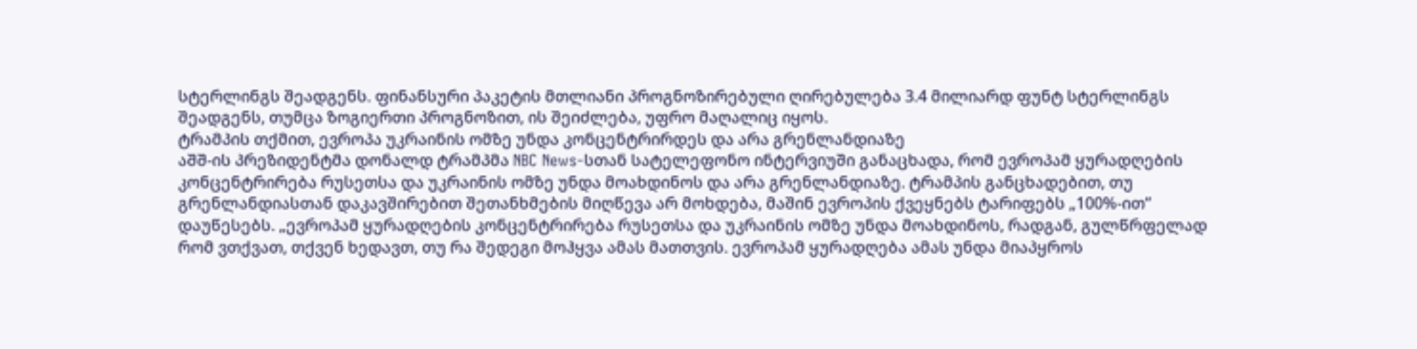სტერლინგს შეადგენს. ფინანსური პაკეტის მთლიანი პროგნოზირებული ღირებულება 3.4 მილიარდ ფუნტ სტერლინგს შეადგენს, თუმცა ზოგიერთი პროგნოზით, ის შეიძლება, უფრო მაღალიც იყოს.
ტრამპის თქმით, ევროპა უკრაინის ომზე უნდა კონცენტრირდეს და არა გრენლანდიაზე
აშშ-ის პრეზიდენტმა დონალდ ტრამპმა NBC News-სთან სატელეფონო ინტერვიუში განაცხადა, რომ ევროპამ ყურადღების კონცენტრირება რუსეთსა და უკრაინის ომზე უნდა მოახდინოს და არა გრენლანდიაზე. ტრამპის განცხადებით, თუ გრენლანდიასთან დაკავშირებით შეთანხმების მიღწევა არ მოხდება, მაშინ ევროპის ქვეყნებს ტარიფებს „100%-ით“ დაუწესებს. „ევროპამ ყურადღების კონცენტრირება რუსეთსა და უკრაინის ომზე უნდა მოახდინოს, რადგან, გულწრფელად რომ ვთქვათ, თქვენ ხედავთ, თუ რა შედეგი მოჰყვა ამას მათთვის. ევროპამ ყურადღება ამას უნდა მიაპყროს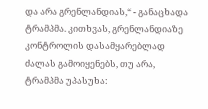და არა გრენლანდიას,“ - განაცხადა ტრამპმა. კითხვას, გრენლანდიაზე კონტროლის დასამყარებლად ძალას გამოიყენებს, თუ არა, ტრამპმა უპასუხა: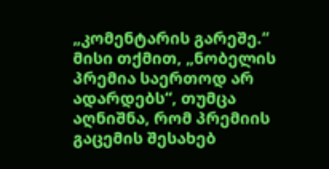„კომენტარის გარეშე.“ მისი თქმით, „ნობელის პრემია საერთოდ არ ადარდებს“, თუმცა აღნიშნა, რომ პრემიის გაცემის შესახებ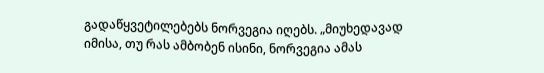გადაწყვეტილებებს ნორვეგია იღებს. „მიუხედავად იმისა, თუ რას ამბობენ ისინი, ნორვეგია ამას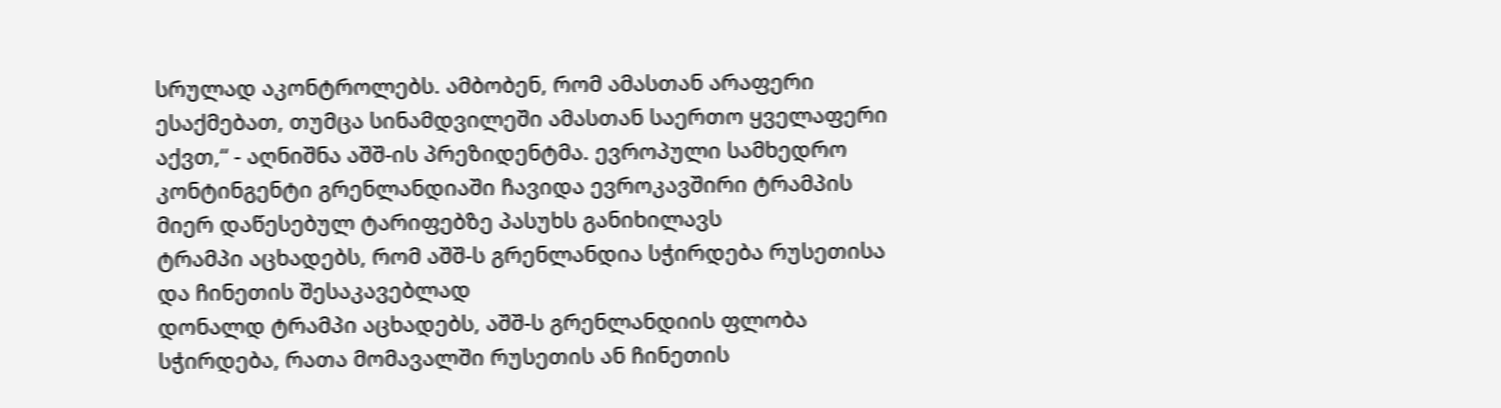სრულად აკონტროლებს. ამბობენ, რომ ამასთან არაფერი ესაქმებათ, თუმცა სინამდვილეში ამასთან საერთო ყველაფერი აქვთ,“ - აღნიშნა აშშ-ის პრეზიდენტმა. ევროპული სამხედრო კონტინგენტი გრენლანდიაში ჩავიდა ევროკავშირი ტრამპის მიერ დაწესებულ ტარიფებზე პასუხს განიხილავს
ტრამპი აცხადებს, რომ აშშ-ს გრენლანდია სჭირდება რუსეთისა და ჩინეთის შესაკავებლად
დონალდ ტრამპი აცხადებს, აშშ-ს გრენლანდიის ფლობა სჭირდება, რათა მომავალში რუსეთის ან ჩინეთის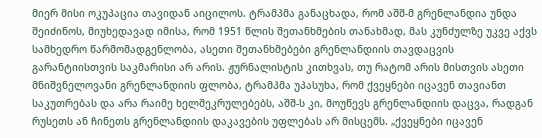მიერ მისი ოკუპაცია თავიდან აიცილოს. ტრამპმა განაცხადა, რომ აშშ-მ გრენლანდია უნდა შეიძინოს, მიუხედავად იმისა, რომ 1951 წლის შეთანხმების თანახმად, მას კუნძულზე უკვე აქვს სამხედრო წარმომადგენლობა, ასეთი შეთანხმებები გრენლანდიის თავდაცვის გარანტიისთვის საკმარისი არ არის. ჟურნალისტის კითხვას, თუ რატომ არის მისთვის ასეთი მნიშვნელოვანი გრენლანდიის ფლობა, ტრამპმა უპასუხა, რომ ქვეყნები იცავენ თავიანთ საკუთრებას და არა რაიმე ხელშეკრულებებს, აშშ-ს კი, მოუწევს გრენლანდიის დაცვა, რადგან რუსეთს ან ჩინეთს გრენლანდიის დაკავების უფლებას არ მისცემს. „ქვეყნები იცავენ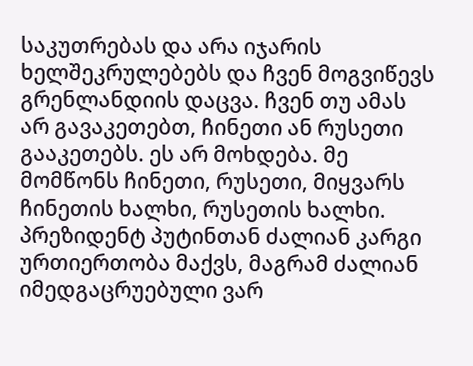საკუთრებას და არა იჯარის ხელშეკრულებებს და ჩვენ მოგვიწევს გრენლანდიის დაცვა. ჩვენ თუ ამას არ გავაკეთებთ, ჩინეთი ან რუსეთი გააკეთებს. ეს არ მოხდება. მე მომწონს ჩინეთი, რუსეთი, მიყვარს ჩინეთის ხალხი, რუსეთის ხალხი. პრეზიდენტ პუტინთან ძალიან კარგი ურთიერთობა მაქვს, მაგრამ ძალიან იმედგაცრუებული ვარ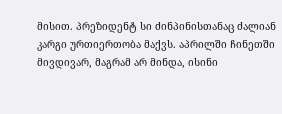მისით. პრეზიდენტ სი ძინპინისთანაც ძალიან კარგი ურთიერთობა მაქვს. აპრილში ჩინეთში მივდივარ, მაგრამ არ მინდა, ისინი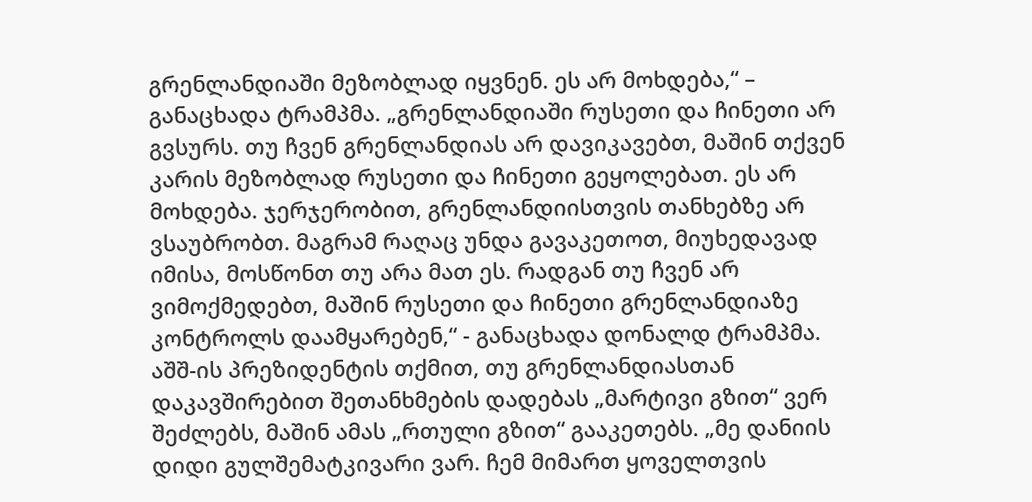გრენლანდიაში მეზობლად იყვნენ. ეს არ მოხდება,“ – განაცხადა ტრამპმა. „გრენლანდიაში რუსეთი და ჩინეთი არ გვსურს. თუ ჩვენ გრენლანდიას არ დავიკავებთ, მაშინ თქვენ კარის მეზობლად რუსეთი და ჩინეთი გეყოლებათ. ეს არ მოხდება. ჯერჯერობით, გრენლანდიისთვის თანხებზე არ ვსაუბრობთ. მაგრამ რაღაც უნდა გავაკეთოთ, მიუხედავად იმისა, მოსწონთ თუ არა მათ ეს. რადგან თუ ჩვენ არ ვიმოქმედებთ, მაშინ რუსეთი და ჩინეთი გრენლანდიაზე კონტროლს დაამყარებენ,“ - განაცხადა დონალდ ტრამპმა. აშშ-ის პრეზიდენტის თქმით, თუ გრენლანდიასთან დაკავშირებით შეთანხმების დადებას „მარტივი გზით“ ვერ შეძლებს, მაშინ ამას „რთული გზით“ გააკეთებს. „მე დანიის დიდი გულშემატკივარი ვარ. ჩემ მიმართ ყოველთვის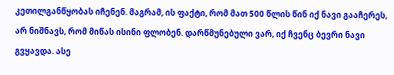კეთილგანწყობას იჩენენ. მაგრამ, ის ფაქტი, რომ მათ 500 წლის წინ იქ ნავი გააჩერეს, არ ნიშნავს, რომ მიწას ისინი ფლობენ. დარწმუნებული ვარ, იქ ჩვენც ბევრი ნავი გვყავდა. ასე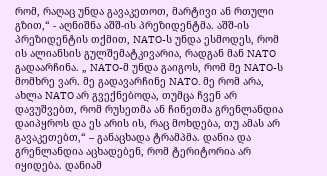რომ, რაღაც უნდა გავაკეთოთ, მარტივი ან რთული გზით,“ - აღნიშნა აშშ-ის პრეზიდენტმა. აშშ-ის პრეზიდენტის თქმით, NATO-ს უნდა ესმოდეს, რომ ის ალიანსის გულშემატკივარია, რადგან მან NATO გადაარჩინა. „ NATO-მ უნდა გაიგოს, რომ მე NATO-ს მომხრე ვარ. მე გადავარჩინე NATO. მე რომ არა, ახლა NATO არ გვექნებოდა, თუმცა ჩვენ არ დავუშვებთ, რომ რუსეთმა ან ჩინეთმა გრენლანდია დაიპყროს და ეს არის ის, რაც მოხდება, თუ ამას არ გავაკეთებთ,“ – განაცხადა ტრამპმა. დანია და გრენლანდია აცხადებენ, რომ ტერიტორია არ იყიდება. დანიამ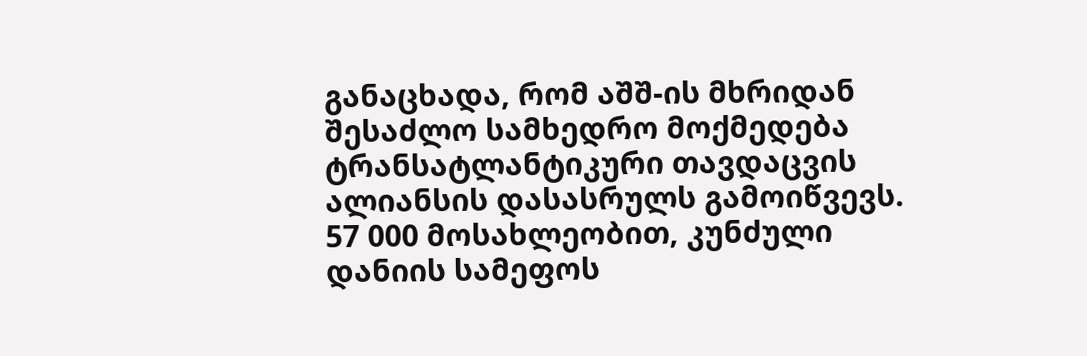განაცხადა, რომ აშშ-ის მხრიდან შესაძლო სამხედრო მოქმედება ტრანსატლანტიკური თავდაცვის ალიანსის დასასრულს გამოიწვევს. 57 000 მოსახლეობით, კუნძული დანიის სამეფოს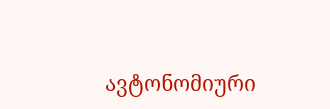ავტონომიური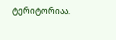ტერიტორიაა.